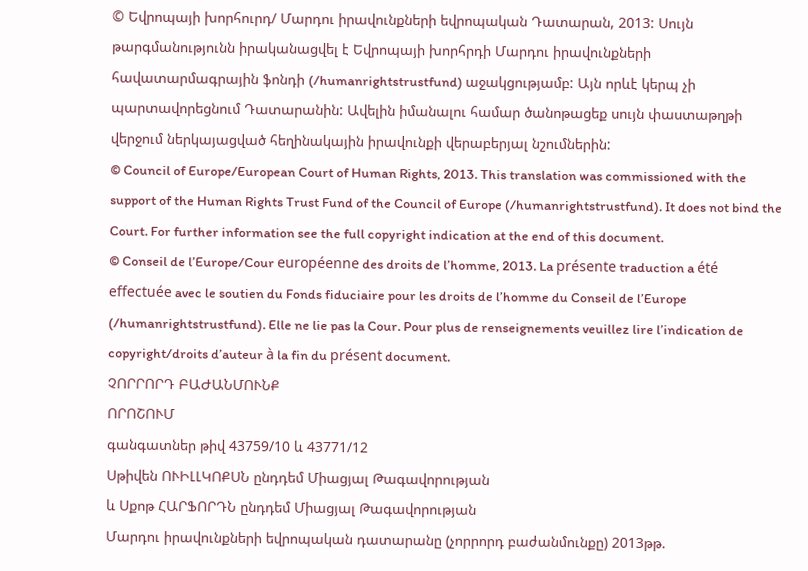© Եվրոպայի խորհուրդ/ Մարդու իրավունքների եվրոպական Դատարան, 2013: Սույն թարգմանությունն իրականացվել է Եվրոպայի խորհրդի Մարդու իրավունքների հավատարմագրային ֆոնդի (/humanrightstrustfund) աջակցությամբ: Այն որևէ կերպ չի պարտավորեցնում Դատարանին: Ավելին իմանալու համար ծանոթացեք սույն փաստաթղթի վերջում ներկայացված հեղինակային իրավունքի վերաբերյալ նշումներին:
© Council of Europe/European Court of Human Rights, 2013. This translation was commissioned with the support of the Human Rights Trust Fund of the Council of Europe (/humanrightstrustfund). It does not bind the Court. For further information see the full copyright indication at the end of this document.
© Conseil de l’Europe/Cour européenne des droits de l’homme, 2013. La présente traduction a été effectuée avec le soutien du Fonds fiduciaire pour les droits de l’homme du Conseil de l’Europe (/humanrightstrustfund). Elle ne lie pas la Cour. Pour plus de renseignements veuillez lire l’indication de copyright/droits d’auteur à la fin du présent document.
ՉՈՐՐՈՐԴ ԲԱԺԱՆՄՈՒՆՔ
ՈՐՈՇՈՒՄ
գանգատներ թիվ 43759/10 և 43771/12
Սթիվեն ՈՒԻԼԼԿՈՔՍՆ ընդդեմ Միացյալ Թագավորության
և Սքոթ ՀԱՐՖՈՐԴՆ ընդդեմ Միացյալ Թագավորության
Մարդու իրավունքների եվրոպական դատարանը (չորրորդ բաժանմունքը) 2013թթ.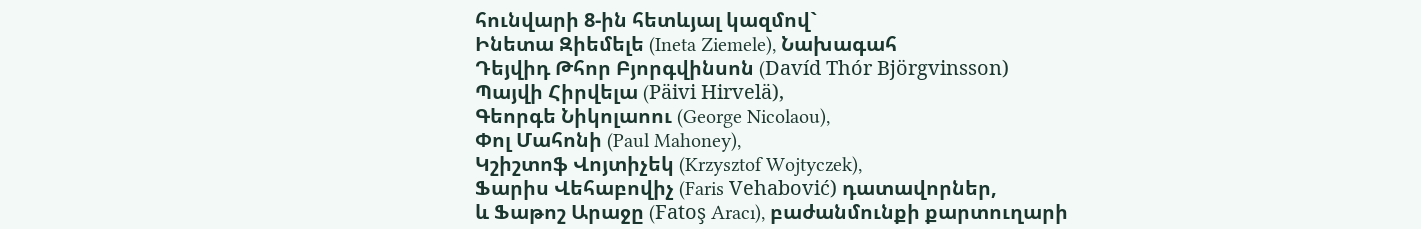հունվարի 8-ին հետևյալ կազմով`
Ինետա Զիեմելե (Ineta Ziemele), Նախագահ
Դեյվիդ Թհոր Բյորգվինսոն (Davíd Thór Björgvinsson)
Պայվի Հիրվելա (Päivi Hirvelä),
Գեորգե Նիկոլաոու (George Nicolaou),
Փոլ Մահոնի (Paul Mahoney),
Կշիշտոֆ Վոյտիչեկ (Krzysztof Wojtyczek),
Ֆարիս Վեհաբովիչ (Faris Vehabović) դատավորներ,
և Ֆաթոշ Արաջը (Fatoş Aracı), բաժանմունքի քարտուղարի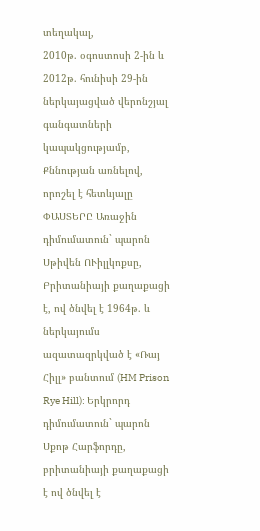տեղակալ,
2010թ. օգոստոսի 2-ին և 2012թ. հունիսի 29-ին ներկայացված վերոնշյալ գանգատների կապակցությամբ,
Քննության առնելով, որոշել է հետևյալը
ՓԱՍՏԵՐԸ Առաջին դիմումատուն` պարոն Սթիվեն ՈՒիլլկոքսը, Բրիտանիայի քաղաքացի է, ով ծնվել է 1964թ. և ներկայումս ազատազրկված է «Ռայ Հիլլ» բանտում (HM Prison Rye Hill): Երկրորդ դիմումատուն` պարոն Սքոթ Հարֆորդը, բրիտանիայի քաղաքացի է ով ծնվել է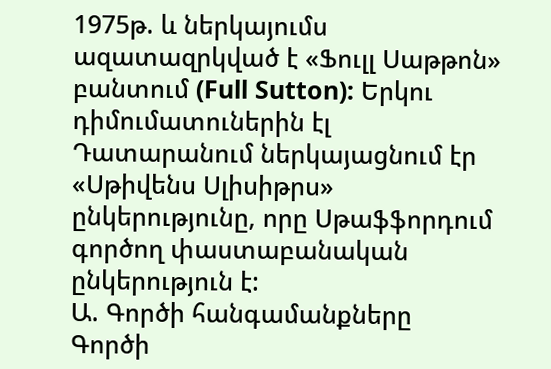1975թ. և ներկայումս ազատազրկված է «Ֆուլլ Սաթթոն» բանտում (Full Sutton): Երկու դիմումատուներին էլ Դատարանում ներկայացնում էր «Սթիվենս Սլիսիթրս» ընկերությունը, որը Սթաֆֆորդում գործող փաստաբանական ընկերություն է:
Ա. Գործի հանգամանքները
Գործի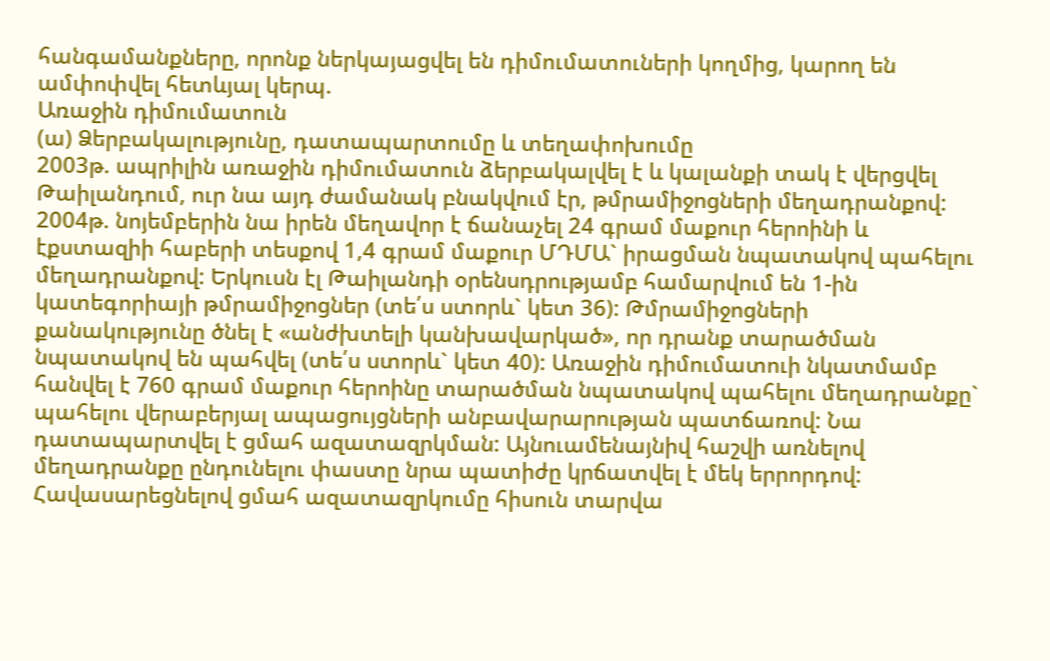հանգամանքները, որոնք ներկայացվել են դիմումատուների կողմից, կարող են ամփոփվել հետևյալ կերպ.
Առաջին դիմումատուն
(ա) Ձերբակալությունը, դատապարտումը և տեղափոխումը
2003թ. ապրիլին առաջին դիմումատուն ձերբակալվել է և կալանքի տակ է վերցվել Թաիլանդում, ուր նա այդ ժամանակ բնակվում էր, թմրամիջոցների մեղադրանքով: 2004թ. նոյեմբերին նա իրեն մեղավոր է ճանաչել 24 գրամ մաքուր հերոինի և էքստազիի հաբերի տեսքով 1,4 գրամ մաքուր ՄԴՄԱ` իրացման նպատակով պահելու մեղադրանքով: Երկուսն էլ Թաիլանդի օրենսդրությամբ համարվում են 1-ին կատեգորիայի թմրամիջոցներ (տե՛ս ստորև` կետ 36): Թմրամիջոցների քանակությունը ծնել է «անժխտելի կանխավարկած», որ դրանք տարածման նպատակով են պահվել (տե՛ս ստորև` կետ 40): Առաջին դիմումատուի նկատմամբ հանվել է 760 գրամ մաքուր հերոինը տարածման նպատակով պահելու մեղադրանքը` պահելու վերաբերյալ ապացույցների անբավարարության պատճառով: Նա դատապարտվել է ցմահ ազատազրկման: Այնուամենայնիվ հաշվի առնելով մեղադրանքը ընդունելու փաստը նրա պատիժը կրճատվել է մեկ երրորդով: Հավասարեցնելով ցմահ ազատազրկումը հիսուն տարվա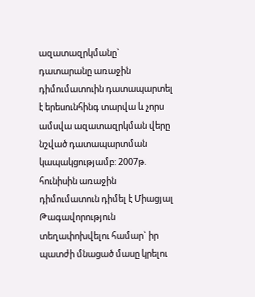ազատազրկմանը` դատարանը առաջին դիմումատուին դատապարտել է երեսունհինգ տարվա և չորս ամսվա ազատազրկման վերը նշված դատապարտման կապակցությամբ: 2007թ. հունիսին առաջին դիմումատուն դիմել է Միացյալ Թագավորություն տեղափոխվելու համար` իր պատժի մնացած մասը կրելու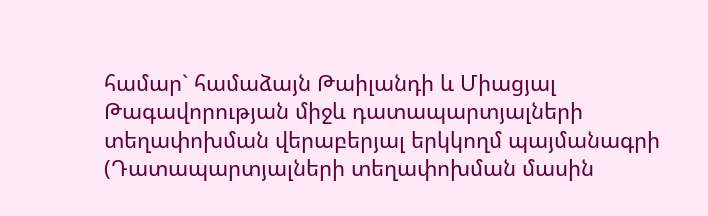համար` համաձայն Թաիլանդի և Միացյալ Թագավորության միջև դատապարտյալների տեղափոխման վերաբերյալ երկկողմ պայմանագրի (Դատապարտյալների տեղափոխման մասին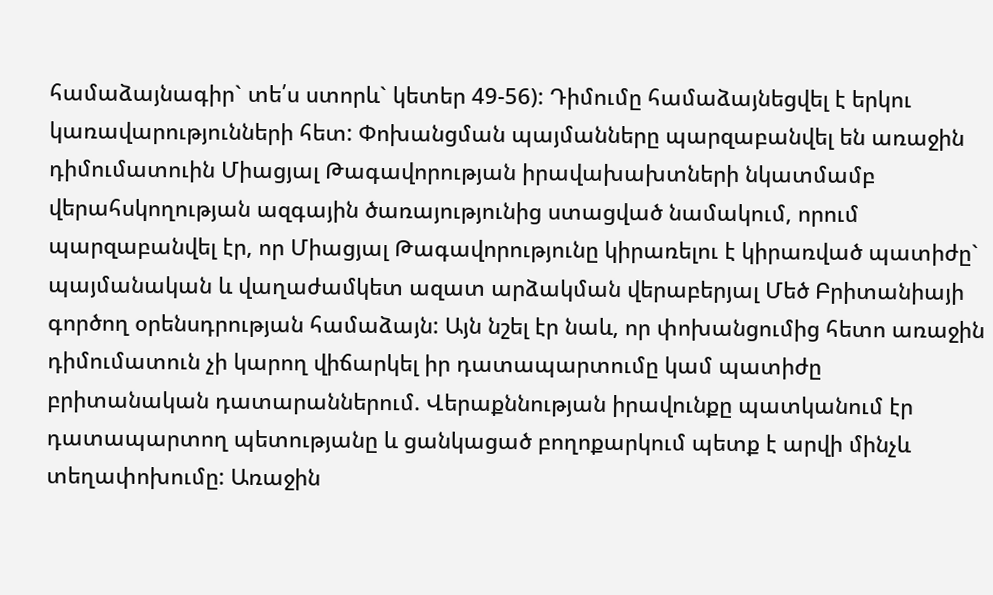համաձայնագիր` տե՛ս ստորև` կետեր 49-56): Դիմումը համաձայնեցվել է երկու կառավարությունների հետ: Փոխանցման պայմանները պարզաբանվել են առաջին դիմումատուին Միացյալ Թագավորության իրավախախտների նկատմամբ վերահսկողության ազգային ծառայությունից ստացված նամակում, որում պարզաբանվել էր, որ Միացյալ Թագավորությունը կիրառելու է կիրառված պատիժը` պայմանական և վաղաժամկետ ազատ արձակման վերաբերյալ Մեծ Բրիտանիայի գործող օրենսդրության համաձայն: Այն նշել էր նաև, որ փոխանցումից հետո առաջին դիմումատուն չի կարող վիճարկել իր դատապարտումը կամ պատիժը բրիտանական դատարաններում. Վերաքննության իրավունքը պատկանում էր դատապարտող պետությանը և ցանկացած բողոքարկում պետք է արվի մինչև տեղափոխումը: Առաջին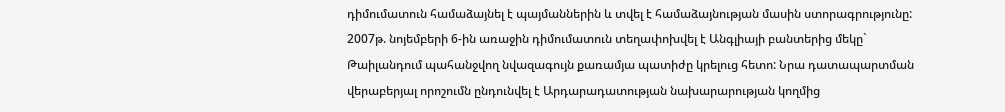դիմումատուն համաձայնել է պայմաններին և տվել է համաձայնության մասին ստորագրությունը: 2007թ. նոյեմբերի 6-ին առաջին դիմումատուն տեղափոխվել է Անգլիայի բանտերից մեկը` Թաիլանդում պահանջվող նվազագույն քառամյա պատիժը կրելուց հետո: Նրա դատապարտման վերաբերյալ որոշումն ընդունվել է Արդարադատության նախարարության կողմից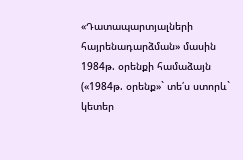«Դատապարտյալների հայրենադարձման» մասին 1984թ. օրենքի համաձայն («1984թ. օրենք»` տե՛ս ստորև` կետեր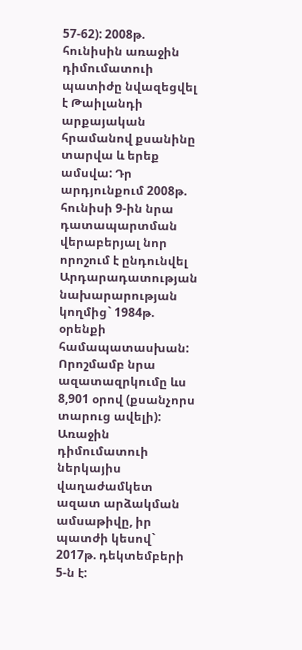57-62): 2008թ. հունիսին առաջին դիմումատուի պատիժը նվազեցվել է Թաիլանդի արքայական հրամանով քսանինը տարվա և երեք ամսվա: Դր արդյունքում 2008թ. հունիսի 9-ին նրա դատապարտման վերաբերյալ նոր որոշում է ընդունվել Արդարադատության նախարարության կողմից` 1984թ. օրենքի համապատասխան: Որոշմամբ նրա ազատազրկումը ևս 8,901 օրով (քսանչորս տարուց ավելի): Առաջին դիմումատուի ներկայիս վաղաժամկետ ազատ արձակման ամսաթիվը, իր պատժի կեսով` 2017թ. դեկտեմբերի 5-ն է: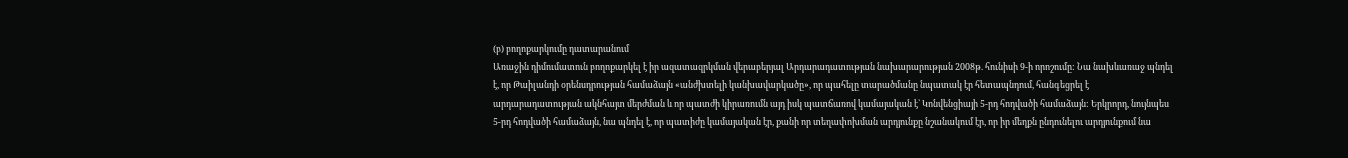(բ) բողոքարկումը դատարանում
Առաջին դիմումատուն բողոքարկել է իր ազատազրկման վերաբերյալ Արդարադատության նախարարության 2008թ. հունիսի 9-ի որոշումը: Նա նախևառաջ պնդել է, որ Թաիլանդի օրենսդրության համաձայն «անժխտելի կանխավարկածը», որ պահելը տարածմանը նպատակ էր հետապնդում, հանգեցրել է արդարադատության ակնհայտ մերժման և որ պատժի կիրառումն այդ իսկ պատճառով կամայական է` Կոնվենցիայի 5-րդ հոդվածի համաձայն: Երկրորդ, նույնպես 5-րդ հոդվածի համաձայն, նա պնդել է, որ պատիժը կամայական էր, քանի որ տեղափոխման արդյունքը նշանակում էր, որ իր մեղքն ընդունելու արդյունքում նա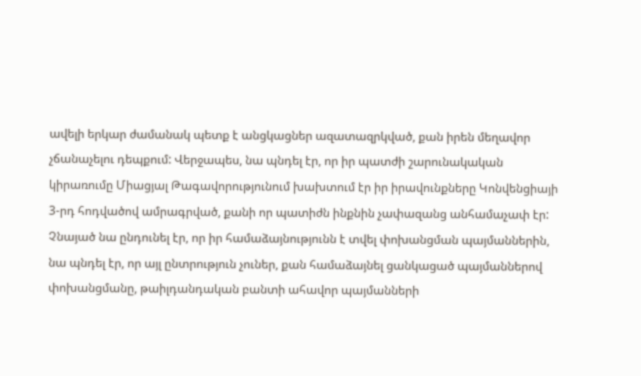ավելի երկար ժամանակ պետք է անցկացներ ազատազրկված, քան իրեն մեղավոր չճանաչելու դեպքում: Վերջապես, նա պնդել էր, որ իր պատժի շարունակական կիրառումը Միացյալ Թագավորությունում խախտում էր իր իրավունքները Կոնվենցիայի 3-րդ հոդվածով ամրագրված, քանի որ պատիժն ինքնին չափազանց անհամաչափ էր: Չնայած նա ընդունել էր, որ իր համաձայնությունն է տվել փոխանցման պայմաններին, նա պնդել էր, որ այլ ընտրություն չուներ, քան համաձայնել ցանկացած պայմաններով փոխանցմանը, թաիլդանդական բանտի ահավոր պայմանների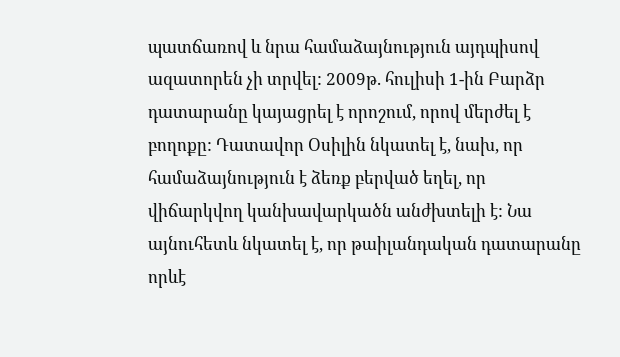պատճառով և նրա համաձայնություն այդպիսով ազատորեն չի տրվել: 2009թ. հուլիսի 1-ին Բարձր դատարանը կայացրել է որոշում, որով մերժել է բողոքը: Դատավոր Օսիլին նկատել է, նախ, որ համաձայնություն է ձեռք բերված եղել, որ վիճարկվող կանխավարկածն անժխտելի է: Նա այնուհետև նկատել է, որ թաիլանդական դատարանը որևէ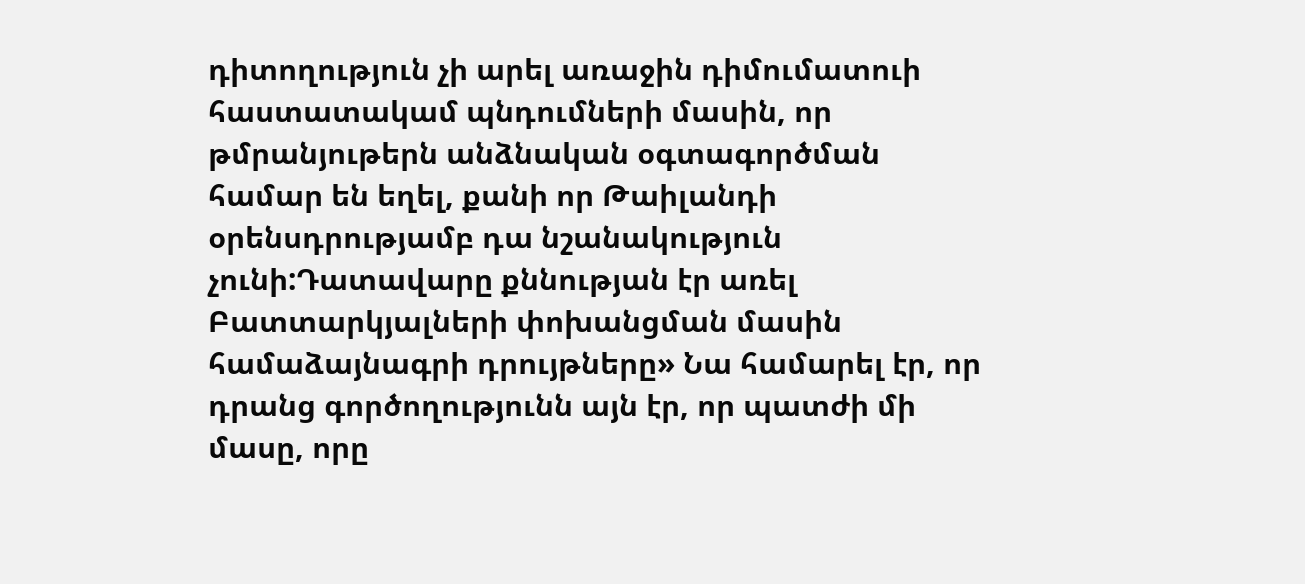դիտողություն չի արել առաջին դիմումատուի հաստատակամ պնդումների մասին, որ թմրանյութերն անձնական օգտագործման համար են եղել, քանի որ Թաիլանդի օրենսդրությամբ դա նշանակություն չունի:Դատավարը քննության էր առել Բատտարկյալների փոխանցման մասին համաձայնագրի դրույթները» Նա համարել էր, որ դրանց գործողությունն այն էր, որ պատժի մի մասը, որը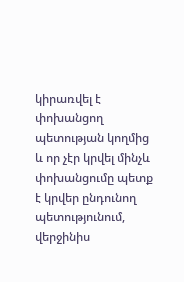կիրառվել է փոխանցող պետության կողմից և որ չէր կրվել մինչև փոխանցումը պետք է կրվեր ընդունող պետությունում, վերջինիս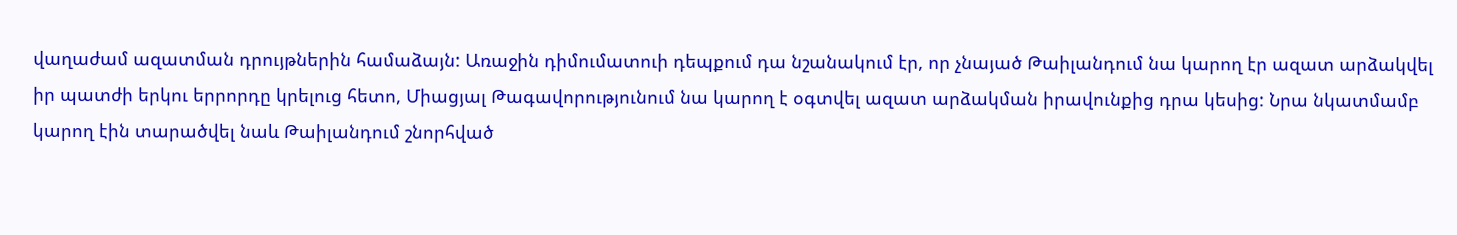վաղաժամ ազատման դրույթներին համաձայն: Առաջին դիմումատուի դեպքում դա նշանակում էր, որ չնայած Թաիլանդում նա կարող էր ազատ արձակվել իր պատժի երկու երրորդը կրելուց հետո, Միացյալ Թագավորությունում նա կարող է օգտվել ազատ արձակման իրավունքից դրա կեսից: Նրա նկատմամբ կարող էին տարածվել նաև Թաիլանդում շնորհված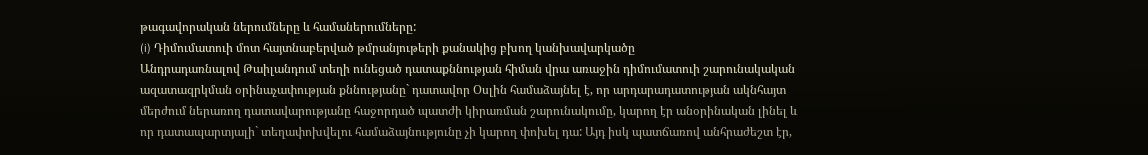թագավորական ներումները և համաներումները:
(i) Դիմումատուի մոտ հայտնաբերված թմրանյութերի քանակից բխող կանխավարկածը
Անդրադառնալով Թաիլանդում տեղի ունեցած դատաքննության հիման վրա առաջին դիմումատուի շարունակական ազատազրկման օրինաչափության քննությանը` դատավոր Օսլին համաձայնել է, որ արդարադատության ակնհայտ մերժում ներառող դատավարությանը հաջորդած պատժի կիրառման շարունակումը, կարող էր անօրինական լինել և որ դատապարտյալի` տեղափոխվելու համաձայնությունը չի կարող փոխել դա: Այդ իսկ պատճառով անհրաժեշտ էր,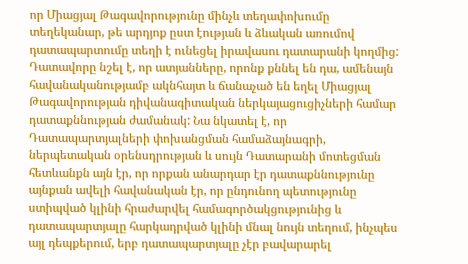որ Միացյալ Թագավորությունը մինչև տեղափոխումը տեղեկանար, թե արդյոք ըստ էության և ձևական առումով դատապարտումը տեղի է ունեցել իրավասու դատարանի կողմից: Դատավորը նշել է, որ ատյանները, որոնք քննել են դա, ամենայն հավանականությամբ ակնհայտ և ճանաչած են եղել Միացյալ Թագավորության դիվանագիտական ներկայացուցիչների համար դատաքննության ժամանակ: Նա նկատել է, որ Դատապարտյալների փոխանցման համաձայնագրի, ներպետական օրենսդրության և սույն Դատարանի մոտեցման հետևանքն այն էր, որ որքան անարդար էր դատաքննությունը այնքան ավելի հավանական էր, որ ընդունող պետությունը ստիպված կլինի հրաժարվել համագործակցությունից և դատապարտյալը հարկադրված կլինի մնալ նույն տեղում, ինչպես այլ դեպքերում, երբ դատապարտյալը չէր բավարարել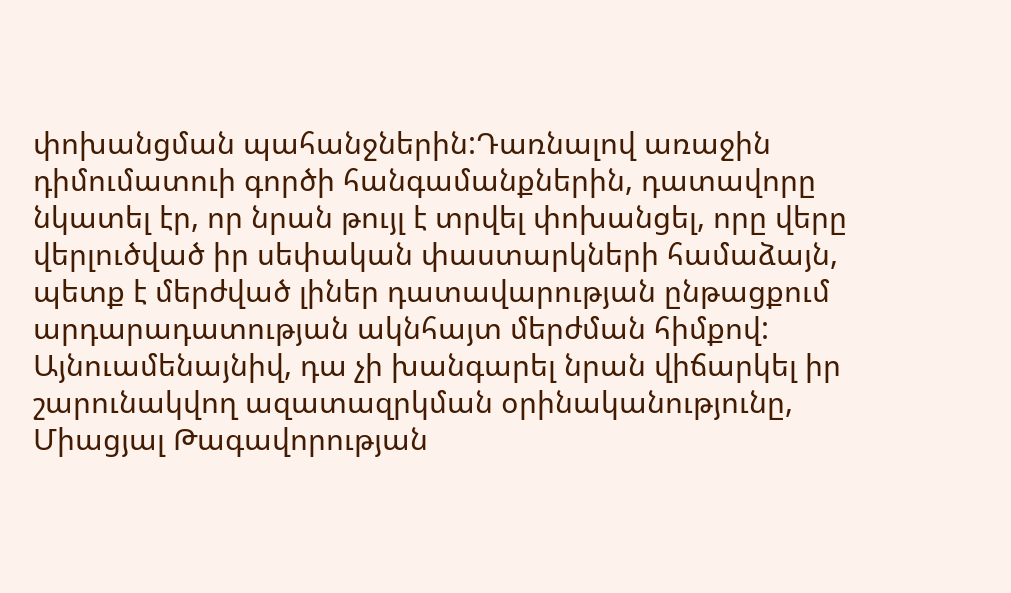փոխանցման պահանջներին:Դառնալով առաջին դիմումատուի գործի հանգամանքներին, դատավորը նկատել էր, որ նրան թույլ է տրվել փոխանցել, որը վերը վերլուծված իր սեփական փաստարկների համաձայն, պետք է մերժված լիներ դատավարության ընթացքում արդարադատության ակնհայտ մերժման հիմքով: Այնուամենայնիվ, դա չի խանգարել նրան վիճարկել իր շարունակվող ազատազրկման օրինականությունը, Միացյալ Թագավորության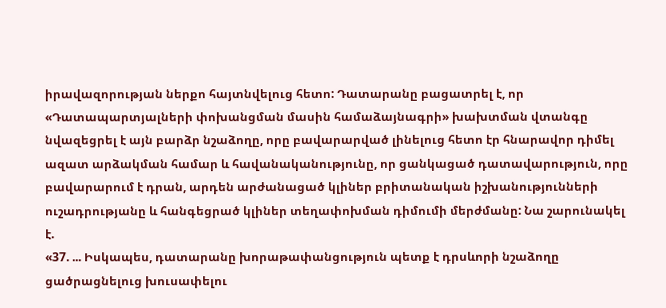իրավազորության ներքո հայտնվելուց հետո: Դատարանը բացատրել է, որ «Դատապարտյալների փոխանցման մասին համաձայնագրի» խախտման վտանգը նվազեցրել է այն բարձր նշաձողը, որը բավարարված լինելուց հետո էր հնարավոր դիմել ազատ արձակման համար և հավանականությունը, որ ցանկացած դատավարություն, որը բավարարում է դրան, արդեն արժանացած կլիներ բրիտանական իշխանությունների ուշադրությանը և հանգեցրած կլիներ տեղափոխման դիմումի մերժմանը: Նա շարունակել է.
«37. ... Իսկապես, դատարանը խորաթափանցություն պետք է դրսևորի նշաձողը ցածրացնելուց խուսափելու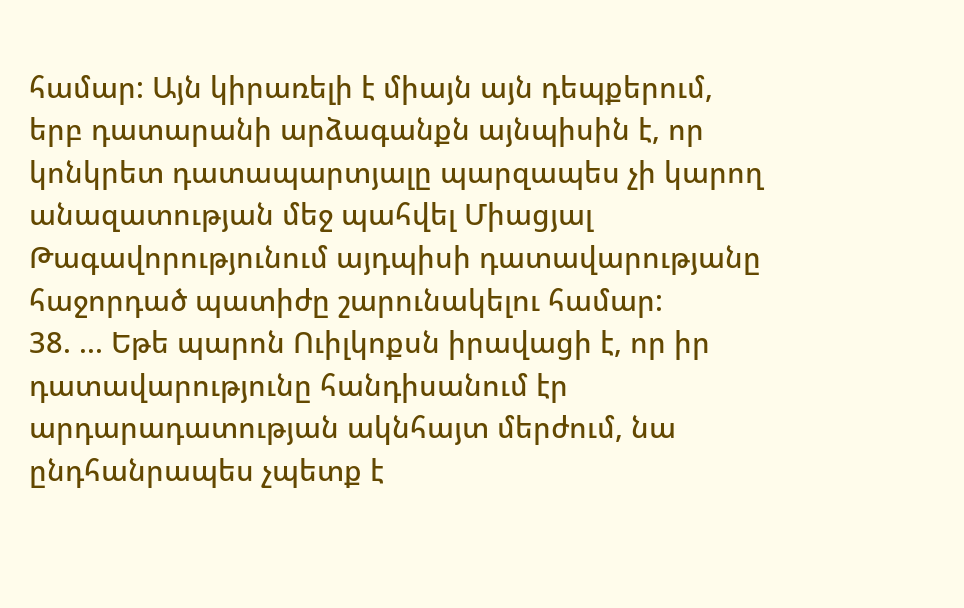համար: Այն կիրառելի է միայն այն դեպքերում, երբ դատարանի արձագանքն այնպիսին է, որ կոնկրետ դատապարտյալը պարզապես չի կարող անազատության մեջ պահվել Միացյալ Թագավորությունում այդպիսի դատավարությանը հաջորդած պատիժը շարունակելու համար:
38. ... Եթե պարոն Ուիլկոքսն իրավացի է, որ իր դատավարությունը հանդիսանում էր արդարադատության ակնհայտ մերժում, նա ընդհանրապես չպետք է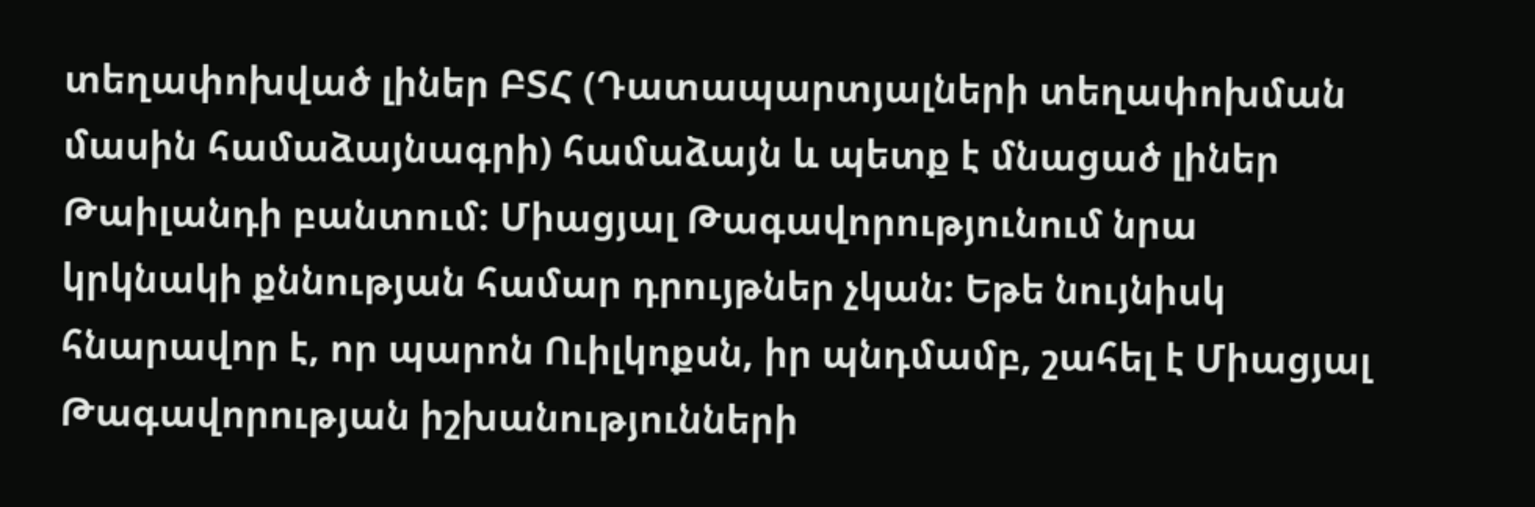տեղափոխված լիներ ԲՏՀ (Դատապարտյալների տեղափոխման մասին համաձայնագրի) համաձայն և պետք է մնացած լիներ Թաիլանդի բանտում: Միացյալ Թագավորությունում նրա կրկնակի քննության համար դրույթներ չկան: Եթե նույնիսկ հնարավոր է, որ պարոն Ուիլկոքսն, իր պնդմամբ, շահել է Միացյալ Թագավորության իշխանությունների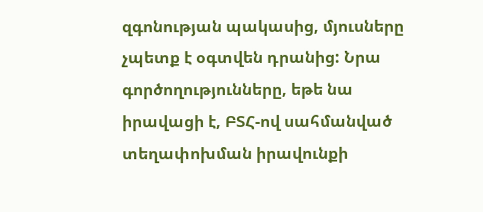զգոնության պակասից, մյուսները չպետք է օգտվեն դրանից: Նրա գործողությունները, եթե նա իրավացի է, ԲՏՀ-ով սահմանված տեղափոխման իրավունքի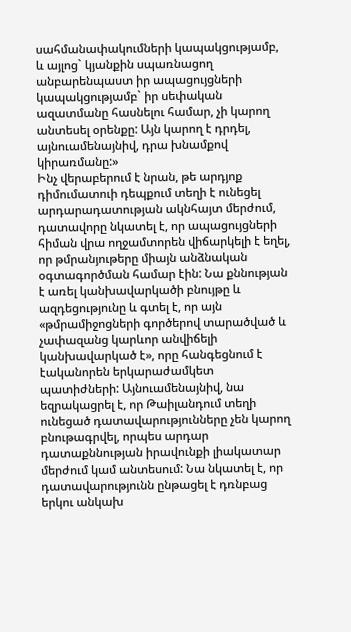սահմանափակումների կապակցությամբ, և այլոց` կյանքին սպառնացող անբարենպաստ իր ապացույցների կապակցությամբ` իր սեփական ազատմանը հասնելու համար, չի կարող անտեսել օրենքը: Այն կարող է դրդել, այնուամենայնիվ, դրա խնամքով կիրառմանը:»
Ինչ վերաբերում է նրան, թե արդյոք դիմումատուի դեպքում տեղի է ունեցել արդարադատության ակնհայտ մերժում, դատավորը նկատել է, որ ապացույցների հիման վրա ողջամտորեն վիճարկելի է եղել, որ թմրանյութերը միայն անձնական օգտագործման համար էին: Նա քննության է առել կանխավարկածի բնույթը և ազդեցությունը և գտել է, որ այն «թմրամիջոցների գործերով տարածված և չափազանց կարևոր անվիճելի կանխավարկած է», որը հանգեցնում է էականորեն երկարաժամկետ պատիժների: Այնուամենայնիվ, նա եզրակացրել է, որ Թաիլանդում տեղի ունեցած դատավարությունները չեն կարող բնութագրվել, որպես արդար դատաքննության իրավունքի լիակատար մերժում կամ անտեսում: Նա նկատել է, որ դատավարությունն ընթացել է դռնբաց երկու անկախ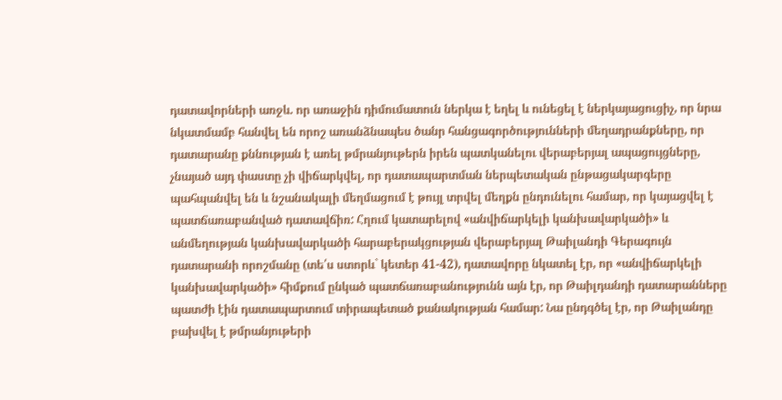դատավորների առջև. որ առաջին դիմումատուն ներկա է եղել և ունեցել է ներկայացուցիչ, որ նրա նկատմամբ հանվել են որոշ առանձնապես ծանր հանցագործությունների մեղադրանքները, որ դատարանը քննության է առել թմրանյութերն իրեն պատկանելու վերաբերյալ ապացույցները, չնայած այդ փաստը չի վիճարկվել, որ դատապարտման ներպետական ընթացակարգերը պահպանվել են և նշանակալի մեղմացում է թույլ տրվել մեղքն ընդունելու համար, որ կայացվել է պատճառաբանված դատավճիռ: Հղում կատարելով «անվիճարկելի կանխավարկածի» և անմեղության կանխավարկածի հարաբերակցության վերաբերյալ Թաիլանդի Գերագույն դատարանի որոշմանը (տե՛ս ստորև` կետեր 41-42), դատավորը նկատել էր, որ «անվիճարկելի կանխավարկածի» հիմքում ընկած պատճառաբանությունն այն էր, որ Թաիլդանդի դատարանները պատժի էին դատապարտում տիրապետած քանակության համար: Նա ընդգծել էր, որ Թաիլանդը բախվել է թմրանյութերի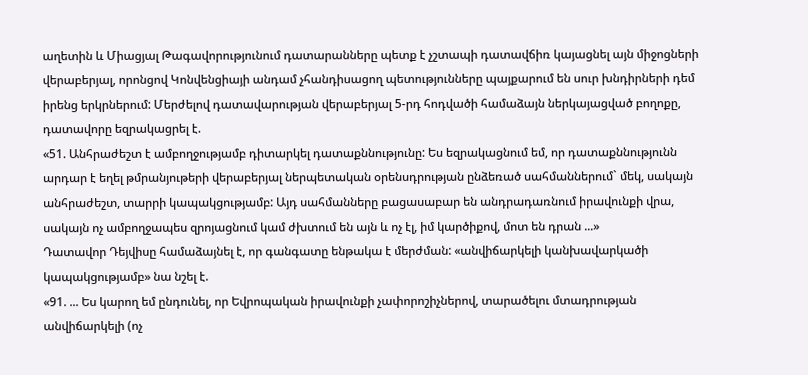աղետին և Միացյալ Թագավորությունում դատարանները պետք է չշտապի դատավճիռ կայացնել այն միջոցների վերաբերյալ, որոնցով Կոնվենցիայի անդամ չհանդիսացող պետությունները պայքարում են սուր խնդիրների դեմ իրենց երկրներում: Մերժելով դատավարության վերաբերյալ 5-րդ հոդվածի համաձայն ներկայացված բողոքը, դատավորը եզրակացրել է.
«51. Անհրաժեշտ է ամբողջությամբ դիտարկել դատաքննությունը: Ես եզրակացնում եմ, որ դատաքննությունն արդար է եղել թմրանյութերի վերաբերյալ ներպետական օրենսդրության ընձեռած սահմաններում` մեկ, սակայն անհրաժեշտ, տարրի կապակցությամբ: Այդ սահմանները բացասաբար են անդրադառնում իրավունքի վրա, սակայն ոչ ամբողջապես զրոյացնում կամ ժխտում են այն և ոչ էլ, իմ կարծիքով, մոտ են դրան ...»
Դատավոր Դեյվիսը համաձայնել է, որ գանգատը ենթակա է մերժման: «անվիճարկելի կանխավարկածի կապակցությամբ» նա նշել է.
«91. ... Ես կարող եմ ընդունել, որ Եվրոպական իրավունքի չափորոշիչներով, տարածելու մտադրության անվիճարկելի (ոչ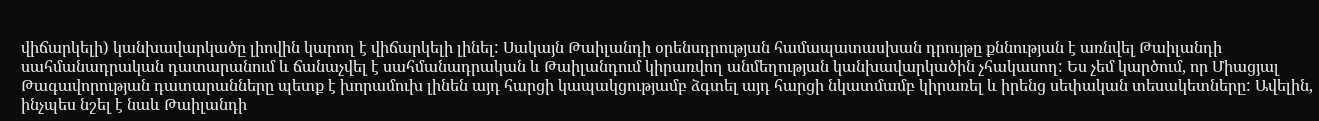վիճարկելի) կանխավարկածը լիովին կարող է վիճարկելի լինել: Սակայն Թաիլանդի օրենսդրության համապատասխան դրույթը քննության է առնվել Թաիլանդի սահմանադրական դատարանում և ճանաչվել է սահմանադրական և Թաիլանդում կիրառվող անմեղության կանխավարկածին չհակասող: Ես չեմ կարծում, որ Միացյալ Թագավորության դատարանները պետք է խորամուխ լինեն այդ հարցի կապակցությամբ ձգտել այդ հարցի նկատմամբ կիրառել և իրենց սեփական տեսակետները: Ավելին, ինչպես նշել է նաև Թաիլանդի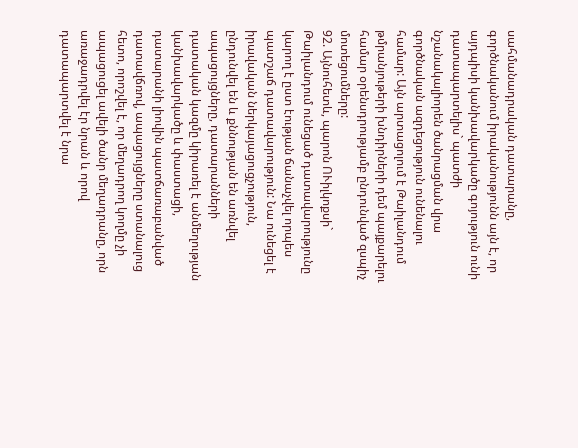սահմանադրական դատարանը, գործնականում իրականությունն այն է, որ այդպիսի կանխավարկածը գոյություն ունի դատապարտելիս` պատժի նշանակալիորեն ծանրացման վրա գործնական ազդեցություն ունենալու համար: Այն արտացոլում է Թաիլանդում թմրանյութերի խնդիրների դեմ պայքարելու համար օրենսդրությամբ ընդունված զսպիչ մոտեցումները:
92. Այնուհետև, պարոն ՈՒիլկոքսի` Թաիլանդում ունեցած դատավարությունը կարող է ըստ էության ճանաչվել որպես պատշաճ դատավարություն: Նա ունեցել է իրավական ներկայացուցչություն, ընդունվել են և քննության են առնվել ապացույցները, դատարանների դատական կազմը կիրառել է անմեղության կանխավարկածը և փաստացի, դատարանի լիովին պատճառաբանված դատավճռով, ապացույցները ստանալուց հետո, որոշվել է, որ մեղադրող կողմը չի ապացուցել ավելի ծանր մեղադրանը, որն առաջադրվել էր նրան և որով դատապարտվել է նրա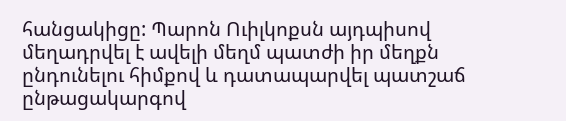հանցակիցը: Պարոն Ուիլկոքսն այդպիսով մեղադրվել է ավելի մեղմ պատժի իր մեղքն ընդունելու հիմքով և դատապարվել պատշաճ ընթացակարգով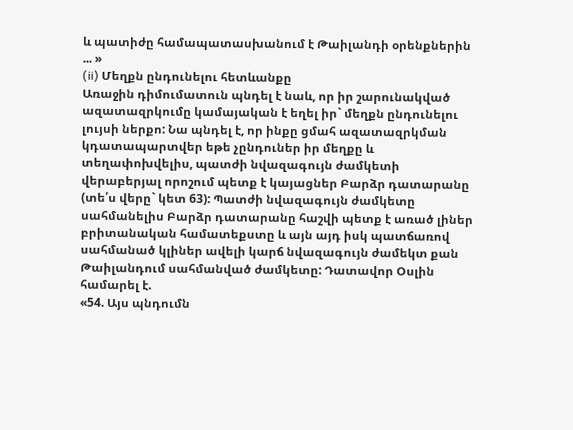և պատիժը համապատասխանում է Թաիլանդի օրենքներին ... »
(ii) Մեղքն ընդունելու հետևանքը
Առաջին դիմումատուն պնդել է նաև, որ իր շարունակված ազատազրկումը կամայական է եղել իր` մեղքն ընդունելու լույսի ներքո: Նա պնդել է, որ ինքը ցմահ ազատազրկման կդատապարտվեր եթե չընդուներ իր մեղքը և տեղափոխվելիս, պատժի նվազագույն ժամկետի վերաբերյալ որոշում պետք է կայացներ Բարձր դատարանը (տե՛ս վերը` կետ 63): Պատժի նվազագույն ժամկետը սահմանելիս Բարձր դատարանը հաշվի պետք է առած լիներ բրիտանական համատեքստը և այն այդ իսկ պատճառով սահմանած կլիներ ավելի կարճ նվազագույն ժամեկտ քան Թաիլանդում սահմանված ժամկետը: Դատավոր Օսլին համարել է.
«54. Այս պնդումն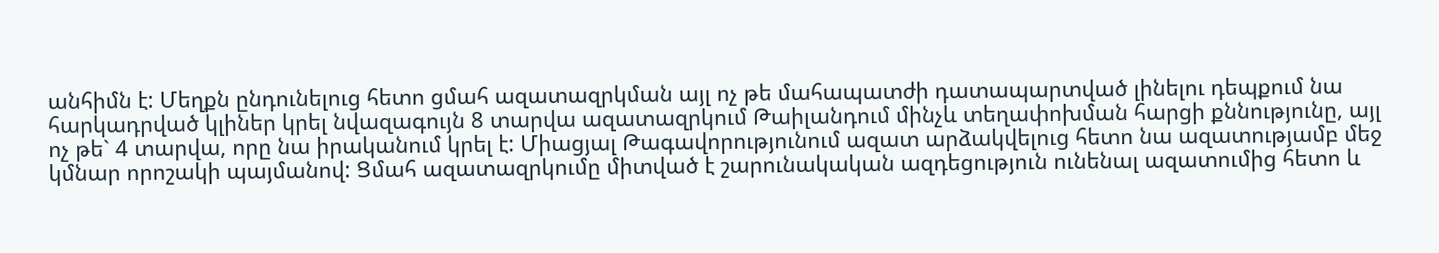անհիմն է: Մեղքն ընդունելուց հետո ցմահ ազատազրկման այլ ոչ թե մահապատժի դատապարտված լինելու դեպքում նա հարկադրված կլիներ կրել նվազագույն 8 տարվա ազատազրկում Թաիլանդում մինչև տեղափոխման հարցի քննությունը, այլ ոչ թե` 4 տարվա, որը նա իրականում կրել է: Միացյալ Թագավորությունում ազատ արձակվելուց հետո նա ազատությամբ մեջ կմնար որոշակի պայմանով: Ցմահ ազատազրկումը միտված է շարունակական ազդեցություն ունենալ ազատումից հետո և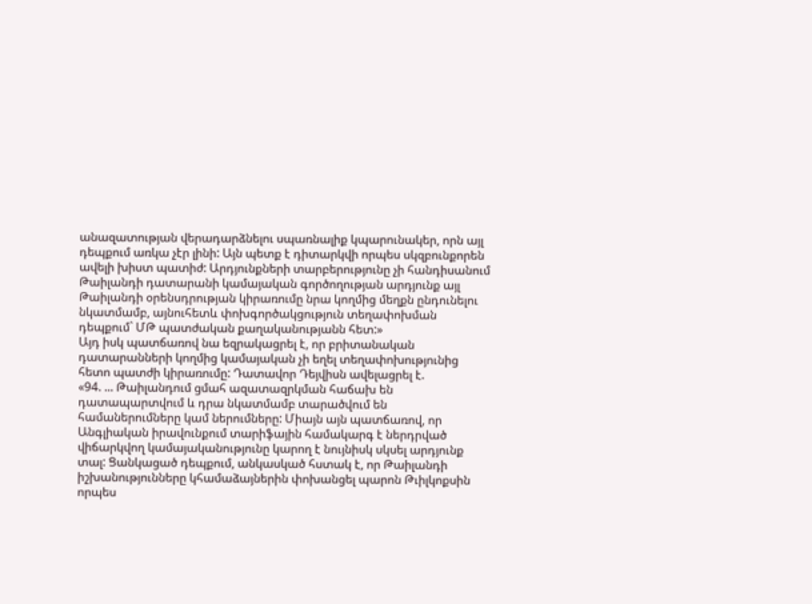անազատության վերադարձնելու սպառնալիք կպարունակեր, որն այլ դեպքում առկա չէր լինի: Այն պետք է դիտարկվի որպես սկզբունքորեն ավելի խիստ պատիժ: Արդյունքների տարբերությունը չի հանդիսանում Թաիլանդի դատարանի կամայական գործողության արդյունք այլ Թաիլանդի օրենսդրության կիրառումը նրա կողմից մեղքն ընդունելու նկատմամբ, այնուհետև փոխգործակցություն տեղափոխման դեպքում` ՄԹ պատժական քաղականությանն հետ:»
Այդ իսկ պատճառով նա եզրակացրել է, որ բրիտանական դատարանների կողմից կամայական չի եղել տեղափոխությունից հետո պատժի կիրառումը: Դատավոր Դեյվիսն ավելացրել է.
«94. ... Թաիլանդում ցմահ ազատազրկման հաճախ են դատապարտվում և դրա նկատմամբ տարածվում են համաներումները կամ ներումները: Միայն այն պատճառով, որ Անգլիական իրավունքում տարիֆային համակարգ է ներդրված վիճարկվող կամայականությունը կարող է նույնիսկ սկսել արդյունք տալ: Ցանկացած դեպքում, անկասկած հստակ է, որ Թաիլանդի իշխանությունները կհամաձայներին փոխանցել պարոն Թւիլկոքսին որպես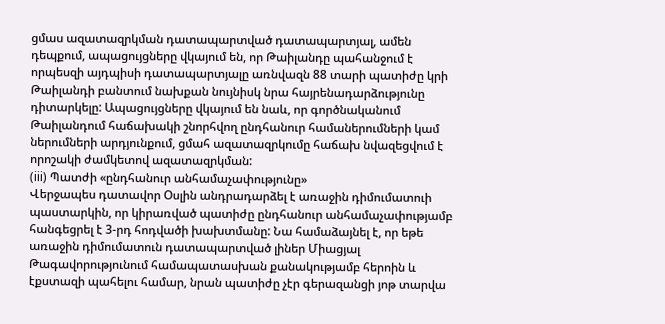ցմաս ազատազրկման դատապարտված դատապարտյալ, ամեն դեպքում, ապացույցները վկայում են, որ Թաիլանդը պահանջում է որպեսզի այդպիսի դատապարտյալը առնվազն 88 տարի պատիժը կրի Թաիլանդի բանտում նախքան նույնիսկ նրա հայրենադարձությունը դիտարկելը: Ապացույցները վկայում են նաև, որ գործնականում Թաիլանդում հաճախակի շնորհվող ընդհանուր համաներումների կամ ներումների արդյունքում, ցմահ ազատազրկումը հաճախ նվազեցվում է որոշակի ժամկետով ազատազրկման:
(iii) Պատժի «ընդհանուր անհամաչափությունը»
Վերջապես դատավոր Օսլին անդրադարձել է առաջին դիմումատուի պաստարկին, որ կիրառված պատիժը ընդհանուր անհամաչափությամբ հանգեցրել է 3-րդ հոդվածի խախտմանը: Նա համաձայնել է, որ եթե առաջին դիմումատուն դատապարտված լիներ Միացյալ Թագավորությունում համապատասխան քանակությամբ հերոին և էքստազի պահելու համար, նրան պատիժը չէր գերազանցի յոթ տարվա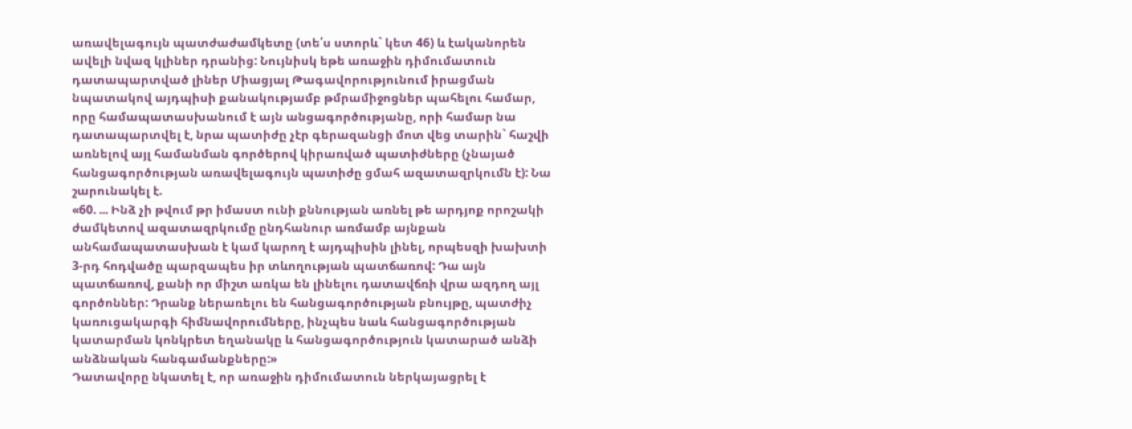առավելագույն պատժաժամկետը (տե՛ս ստորև` կետ 46) և էականորեն ավելի նվազ կլիներ դրանից: Նույնիսկ եթե առաջին դիմումատուն դատապարտված լիներ Միացյալ Թագավորությունում իրացման նպատակով այդպիսի քանակությամբ թմրամիջոցներ պահելու համար, որը համապատասխանում է այն անցագործությանը, որի համար նա դատապարտվել է, նրա պատիժը չէր գերազանցի մոտ վեց տարին` հաշվի առնելով այլ համանման գործերով կիրառված պատիժները (չնայած հանցագործության առավելագույն պատիժը ցմահ ազատազրկումն է): Նա շարունակել է.
«60. ... Ինձ չի թվում թր իմաստ ունի քննության առնել թե արդյոք որոշակի ժամկետով ազատազրկումը ընդհանուր առմամբ այնքան անհամապատասխան է կամ կարող է այդպիսին լինել, որպեսզի խախտի 3-րդ հոդվածը պարզապես իր տևողության պատճառով: Դա այն պատճառով, քանի որ միշտ առկա են լինելու դատավճռի վրա ազդող այլ գործոններ: Դրանք ներառելու են հանցագործության բնույթը, պատժիչ կառուցակարգի հիմնավորումները, ինչպես նաև հանցագործության կատարման կոնկրետ եղանակը և հանցագործություն կատարած անձի անձնական հանգամանքները:»
Դատավորը նկատել է, որ առաջին դիմումատուն ներկայացրել է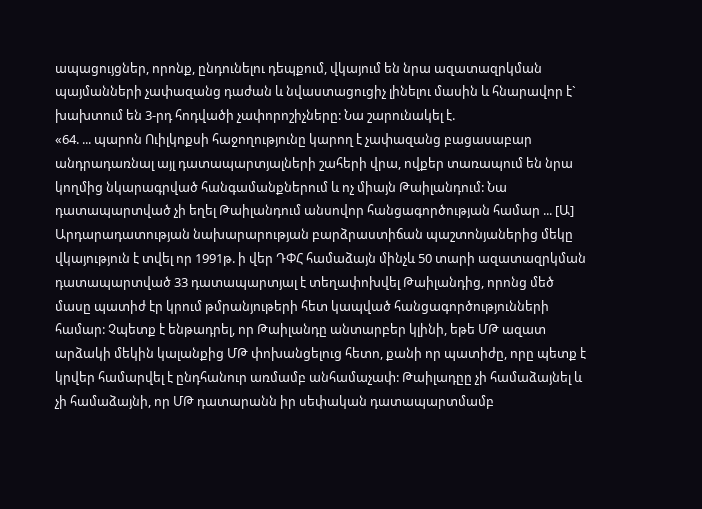ապացույցներ, որոնք, ընդունելու դեպքում, վկայում են նրա ազատազրկման պայմանների չափազանց դաժան և նվաստացուցիչ լինելու մասին և հնարավոր է` խախտում են 3-րդ հոդվածի չափորոշիչները: Նա շարունակել է.
«64. ... պարոն Ուիլկոքսի հաջողությունը կարող է չափազանց բացասաբար անդրադառնալ այլ դատապարտյալների շահերի վրա, ովքեր տառապում են նրա կողմից նկարագրված հանգամանքներում և ոչ միայն Թաիլանդում: Նա դատապարտված չի եղել Թաիլանդում անսովոր հանցագործության համար ... [Ա] Արդարադատության նախարարության բարձրաստիճան պաշտոնյաներից մեկը վկայություն է տվել որ 1991թ. ի վեր ԴՓՀ համաձայն մինչև 50 տարի ազատազրկման դատապարտված 33 դատապարտյալ է տեղափոխվել Թաիլանդից, որոնց մեծ մասը պատիժ էր կրում թմրանյութերի հետ կապված հանցագործությունների համար: Չպետք է ենթադրել, որ Թաիլանդը անտարբեր կլինի, եթե ՄԹ ազատ արձակի մեկին կալանքից ՄԹ փոխանցելուց հետո, քանի որ պատիժը, որը պետք է կրվեր համարվել է ընդհանուր առմամբ անհամաչափ: Թաիլադըը չի համաձայնել և չի համաձայնի, որ ՄԹ դատարանն իր սեփական դատապարտմամբ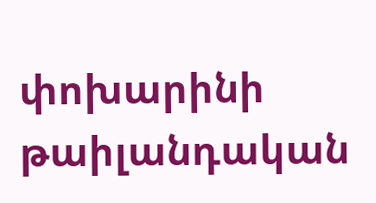փոխարինի թաիլանդական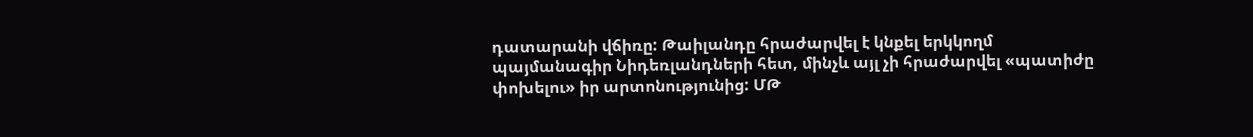դատարանի վճիռը: Թաիլանդը հրաժարվել է կնքել երկկողմ պայմանագիր Նիդեռլանդների հետ, մինչև այլ չի հրաժարվել «պատիժը փոխելու» իր արտոնությունից: ՄԹ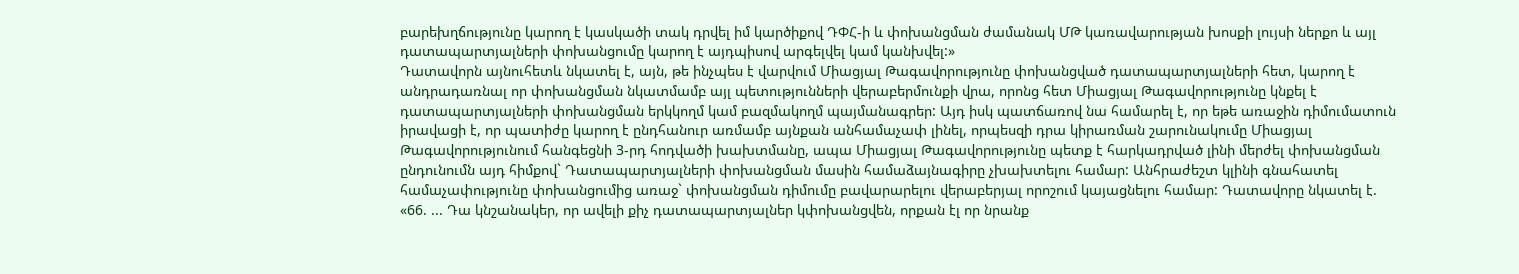բարեխղճությունը կարող է կասկածի տակ դրվել իմ կարծիքով ԴՓՀ-ի և փոխանցման ժամանակ ՄԹ կառավարության խոսքի լույսի ներքո և այլ դատապարտյալների փոխանցումը կարող է այդպիսով արգելվել կամ կանխվել:»
Դատավորն այնուհետև նկատել է, այն, թե ինչպես է վարվում Միացյալ Թագավորությունը փոխանցված դատապարտյալների հետ, կարող է անդրադառնալ որ փոխանցման նկատմամբ այլ պետությունների վերաբերմունքի վրա, որոնց հետ Միացյալ Թագավորությունը կնքել է դատապարտյալների փոխանցման երկկողմ կամ բազմակողմ պայմանագրեր: Այդ իսկ պատճառով նա համարել է, որ եթե առաջին դիմումատուն իրավացի է, որ պատիժը կարող է ընդհանուր առմամբ այնքան անհամաչափ լինել, որպեսզի դրա կիրառման շարունակումը Միացյալ Թագավորությունում հանգեցնի 3-րդ հոդվածի խախտմանը, ապա Միացյալ Թագավորությունը պետք է հարկադրված լինի մերժել փոխանցման ընդունումն այդ հիմքով` Դատապարտյալների փոխանցման մասին համաձայնագիրը չխախտելու համար: Անհրաժեշտ կլինի գնահատել համաչափությունը փոխանցումից առաջ` փոխանցման դիմումը բավարարելու վերաբերյալ որոշում կայացնելու համար: Դատավորը նկատել է.
«66. ... Դա կնշանակեր, որ ավելի քիչ դատապարտյալներ կփոխանցվեն, որքան էլ որ նրանք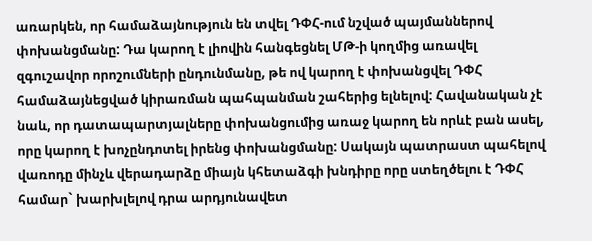առարկեն, որ համաձայնություն են տվել ԴՓՀ-ում նշված պայմաններով փոխանցմանը: Դա կարող է լիովին հանգեցնել ՄԹ-ի կողմից առավել զգուշավոր որոշումների ընդունմանը, թե ով կարող է փոխանցվել ԴՓՀ համաձայնեցված կիրառման պահպանման շահերից ելնելով: Հավանական չէ նաև, որ դատապարտյալները փոխանցումից առաջ կարող են որևէ բան ասել, որը կարող է խոչընդոտել իրենց փոխանցմանը: Սակայն պատրաստ պահելով վառոդը մինչև վերադարձը միայն կհետաձգի խնդիրը որը ստեղծելու է ԴՓՀ համար` խարխլելով դրա արդյունավետ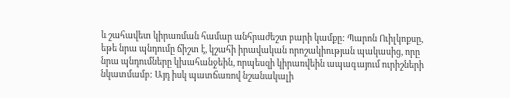և շահավետ կիրառման համար անհրաժեշտ բարի կամքը: Պարոն Ուիլկոքսը, եթե նրա պնդումը ճիշտ է, կշահի իրավական որոշակիության պակասից, որը նրա պնդումները կխահանջեին, որպեսզի կիրառվեին ապագայում ուրիշների նկատմամբ: Այդ իսկ պատճառով նշանակալի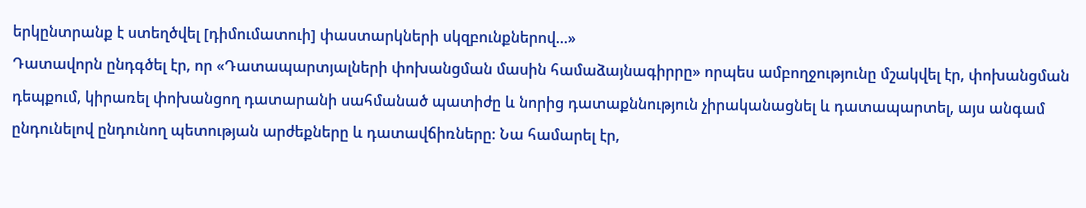երկընտրանք է ստեղծվել [դիմումատուի] փաստարկների սկզբունքներով...»
Դատավորն ընդգծել էր, որ «Դատապարտյալների փոխանցման մասին համաձայնագիրրը» որպես ամբողջությունը մշակվել էր, փոխանցման դեպքում, կիրառել փոխանցող դատարանի սահմանած պատիժը և նորից դատաքննություն չիրականացնել և դատապարտել, այս անգամ ընդունելով ընդունող պետության արժեքները և դատավճիռները: Նա համարել էր,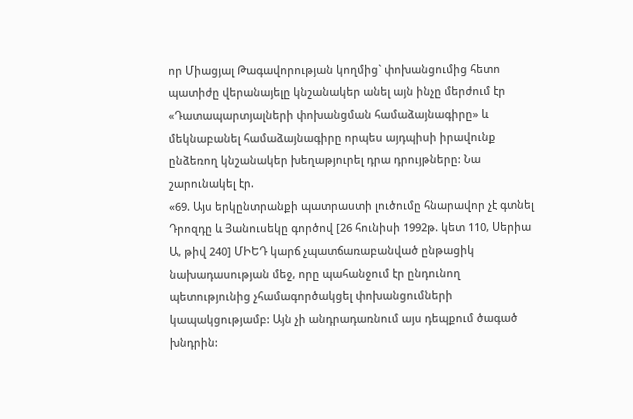որ Միացյալ Թագավորության կողմից` փոխանցումից հետո պատիժը վերանայելը կնշանակեր անել այն ինչը մերժում էր «Դատապարտյալների փոխանցման համաձայնագիրը» և մեկնաբանել համաձայնագիրը որպես այդպիսի իրավունք ընձեռող կնշանակեր խեղաթյուրել դրա դրույթները: Նա շարունակել էր.
«69. Այս երկընտրանքի պատրաստի լուծումը հնարավոր չէ գտնել Դրոզդը և Յանուսեկը գործով [26 հունիսի 1992թ. կետ 110, Սերիա Ա, թիվ 240] ՄԻԵԴ կարճ չպատճառաբանված ընթացիկ նախադասության մեջ, որը պահանջում էր ընդունող պետությունից չհամագործակցել փոխանցումների կապակցությամբ: Այն չի անդրադառնում այս դեպքում ծագած խնդրին: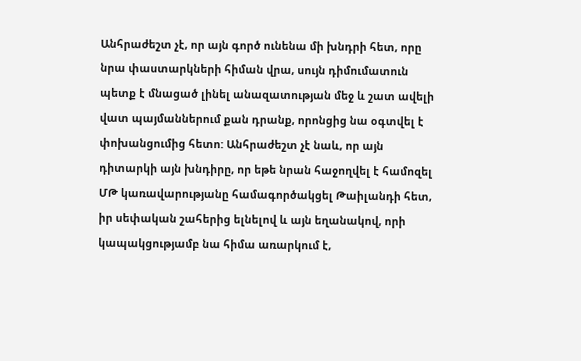Անհրաժեշտ չէ, որ այն գործ ունենա մի խնդրի հետ, որը նրա փաստարկների հիման վրա, սույն դիմումատուն պետք է մնացած լինել անազատության մեջ և շատ ավելի վատ պայմաններում քան դրանք, որոնցից նա օգտվել է փոխանցումից հետո: Անհրաժեշտ չէ նաև, որ այն դիտարկի այն խնդիրը, որ եթե նրան հաջողվել է համոզել ՄԹ կառավարությանը համագործակցել Թաիլանդի հետ, իր սեփական շահերից ելնելով և այն եղանակով, որի կապակցությամբ նա հիմա առարկում է,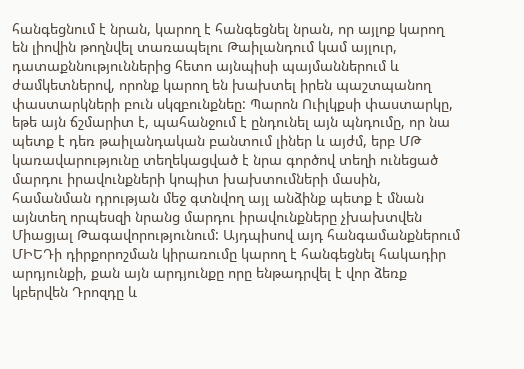հանգեցնում է նրան, կարող է հանգեցնել նրան, որ այլոք կարող են լիովին թողնվել տառապելու Թաիլանդում կամ այլուր, դատաքննություններից հետո այնպիսի պայմաններում և ժամկետներով, որոնք կարող են խախտել իրեն պաշտպանող փաստարկների բուն սկզբունքնեը: Պարոն Ուիլկքսի փաստարկը, եթե այն ճշմարիտ է, պահանջում է ընդունել այն պնդումը, որ նա պետք է դեռ թաիլանդական բանտում լիներ և այժմ, երբ ՄԹ կառավարությունը տեղեկացված է նրա գործով տեղի ունեցած մարդու իրավունքների կոպիտ խախտումների մասին, համանման դրության մեջ գտնվող այլ անձինք պետք է մնան այնտեղ որպեսզի նրանց մարդու իրավունքները չխախտվեն Միացյալ Թագավորությունում: Այդպիսով այդ հանգամանքներում ՄԻԵԴի դիրքորոշման կիրառումը կարող է հանգեցնել հակադիր արդյունքի, քան այն արդյունքը որը ենթադրվել է վոր ձեռք կբերվեն Դրոզդը և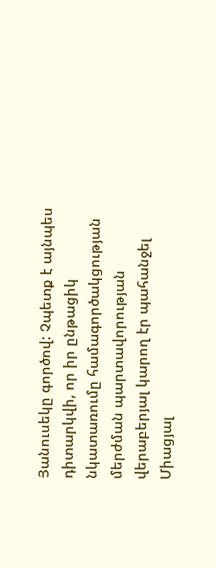Յանուսեկը գործով: Չպետք է այնպես դիտարկվի, որ իր ընթացիկ նկատառումը համագործակցության մերժման պարտավորության վերաբերյալ կարող էր պահանջել Միացյալ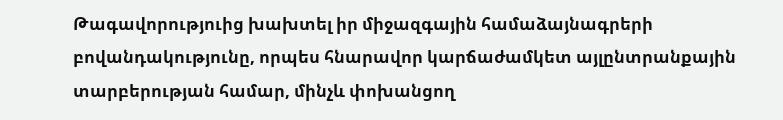Թագավորություից խախտել իր միջազգային համաձայնագրերի բովանդակությունը, որպես հնարավոր կարճաժամկետ այլընտրանքային տարբերության համար, մինչև փոխանցող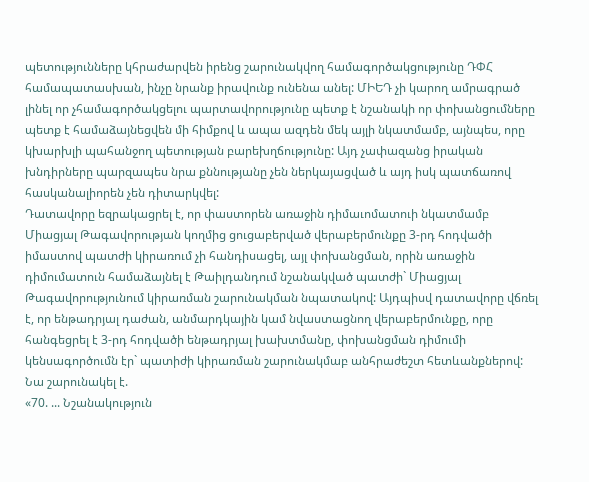պետությունները կհրաժարվեն իրենց շարունակվող համագործակցությունը ԴՓՀ համապատասխան, ինչը նրանք իրավունք ունենա անել: ՄԻԵԴ չի կարող ամրագրած լինել որ չհամագործակցելու պարտավորությունը պետք է նշանակի որ փոխանցումները պետք է համաձայնեցվեն մի հիմքով և ապա ազդեն մեկ այլի նկատմամբ, այնպես, որը կխարխլի պահանջող պետության բարեխղճությունը: Այդ չափազանց իրական խնդիրները պարզապես նրա քննությանը չեն ներկայացված և այդ իսկ պատճառով հասկանալիորեն չեն դիտարկվել:
Դատավորը եզրակացրել է, որ փաստորեն առաջին դիմաւոմատուի նկատմամբ Միացյալ Թագավորության կողմից ցուցաբերված վերաբերմունքը 3-րդ հոդվածի իմաստով պատժի կիրառում չի հանդիսացել, այլ փոխանցման, որին առաջին դիմումատուն համաձայնել է Թաիլդանդում նշանակված պատժի` Միացյալ Թագավորությունում կիրառման շարունակման նպատակով: Այդպիսվ դատավորը վճռել է, որ ենթադրյալ դաժան, անմարդկային կամ նվաստացնող վերաբերմունքը, որը հանգեցրել է 3-րդ հոդվածի ենթադրյալ խախտմանը, փոխանցման դիմումի կենսագործումն էր` պատիժի կիրառման շարունակմաբ անհրաժեշտ հետևանքներով: Նա շարունակել է.
«70. ... Նշանակություն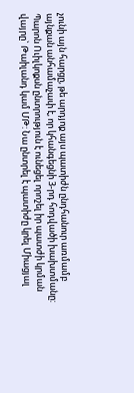չունի այն հարցը, թե արդյոք այս պատիժն ընդհանուր առմամբ այնքան անհամաչափ է, որ կհանգեցնի 3-րդ հոդվածի խախտմանը: Պարոն Ուիլկոքսն ընտրություն է ունեցել որոշել իր պատժի կրման վայրը` Թաիլանդ կամ ՄԹ: Նա ընտրել է պատիժը կրել Միացյալ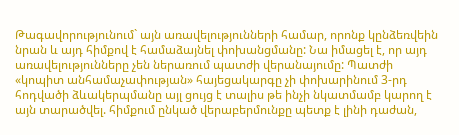Թագավորությունում` այն առավելությունների համար, որոնք կընձեռվեին նրան և այդ հիմքով է համաձայնել փոխանցմանը: Նա իմացել է, որ այդ առավելությունները չեն ներառում պատժի վերանայումը: Պատժի «կոպիտ անհամաչափության» հայեցակարգը չի փոխարինում 3-րդ հոդվածի ձևակերպմանը այլ ցույց է տալիս թե ինչի նկատմամբ կարող է այն տարածվել. հիմքում ընկած վերաբերմունքը պետք է լինի դաժան,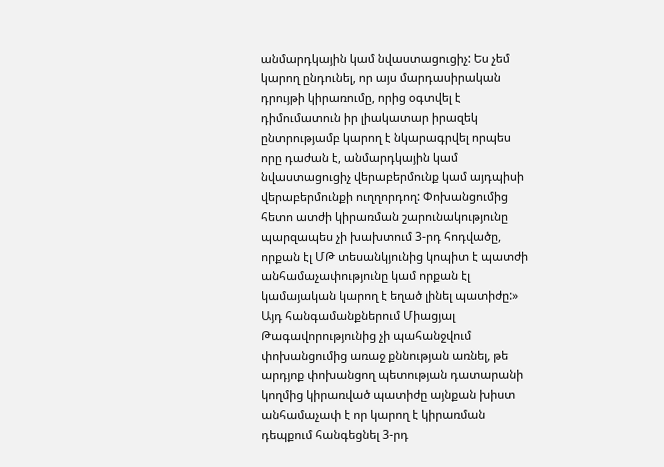անմարդկային կամ նվաստացուցիչ: Ես չեմ կարող ընդունել, որ այս մարդասիրական դրույթի կիրառումը, որից օգտվել է դիմումատուն իր լիակատար իրազեկ ընտրությամբ կարող է նկարագրվել որպես որը դաժան է, անմարդկային կամ նվաստացուցիչ վերաբերմունք կամ այդպիսի վերաբերմունքի ուղղորդող: Փոխանցումից հետո ատժի կիրառման շարունակությունը պարզապես չի խախտում 3-րդ հոդվածը, որքան էլ ՄԹ տեսանկյունից կոպիտ է պատժի անհամաչափությունը կամ որքան էլ կամայական կարող է եղած լինել պատիժը:»
Այդ հանգամանքներում Միացյալ Թագավորությունից չի պահանջվում փոխանցումից առաջ քննության առնել, թե արդյոք փոխանցող պետության դատարանի կողմից կիրառված պատիժը այնքան խիստ անհամաչափ է որ կարող է կիրառման դեպքում հանգեցնել 3-րդ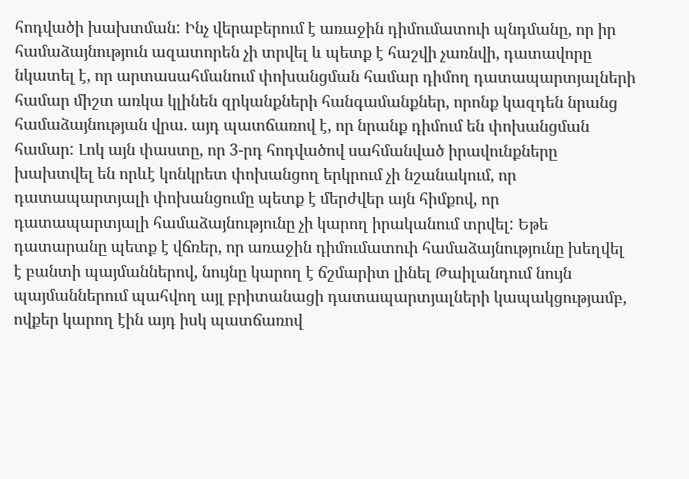հոդվածի խախտման: Ինչ վերաբերում է առաջին դիմումատուի պնդմանը, որ իր համաձայնություն ազատորեն չի տրվել և պետք է հաշվի չառնվի, դատավորը նկատել է, որ արտասահմանում փոխանցման համար դիմող դատապարտյալների համար միշտ առկա կլինեն զրկանքների հանգամանքներ, որոնք կազդեն նրանց համաձայնության վրա. այդ պատճառով է, որ նրանք դիմում են փոխանցման համար: Լոկ այն փաստը, որ 3-րդ հոդվածով սահմանված իրավունքները խախտվել են որևէ կոնկրետ փոխանցող երկրում չի նշանակում, որ դատապարտյալի փոխանցումը պետք է մերժվեր այն հիմքով, որ դատապարտյալի համաձայնությունը չի կարող իրականում տրվել: Եթե դատարանը պետք է վճռեր, որ առաջին դիմումատուի համաձայնությունը խեղվել է բանտի պայմաններով, նույնը կարող է ճշմարիտ լինել Թաիլանդում նույն պայմաններում պահվող այլ բրիտանացի դատապարտյալների կապակցությամբ, ովքեր կարող էին այդ իսկ պատճառով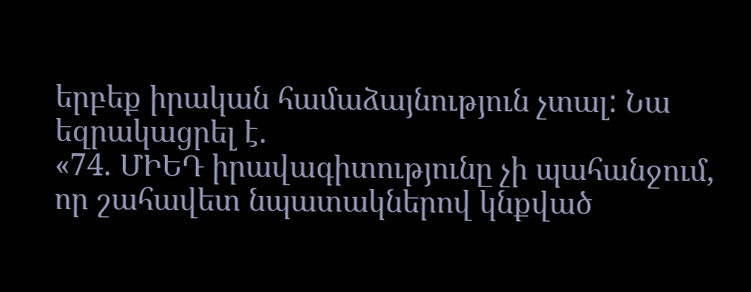երբեք իրական համաձայնություն չտալ: Նա եզրակացրել է.
«74. ՄԻԵԴ իրավագիտությունը չի պահանջում, որ շահավետ նպատակներով կնքված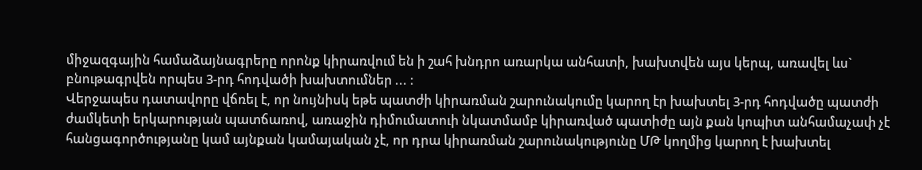միջազգային համաձայնագրերը որոնք կիրառվում են ի շահ խնդրո առարկա անհատի, խախտվեն այս կերպ, առավել ևս` բնութագրվեն որպես 3-րդ հոդվածի խախտումներ ... :
Վերջապես դատավորը վճռել է, որ նույնիսկ եթե պատժի կիրառման շարունակումը կարող էր խախտել 3-րդ հոդվածը պատժի ժամկետի երկարության պատճառով, առաջին դիմումատուի նկատմամբ կիրառված պատիժը այն քան կոպիտ անհամաչափ չէ հանցագործությանը կամ այնքան կամայական չէ, որ դրա կիրառման շարունակությունը ՄԹ կողմից կարող է խախտել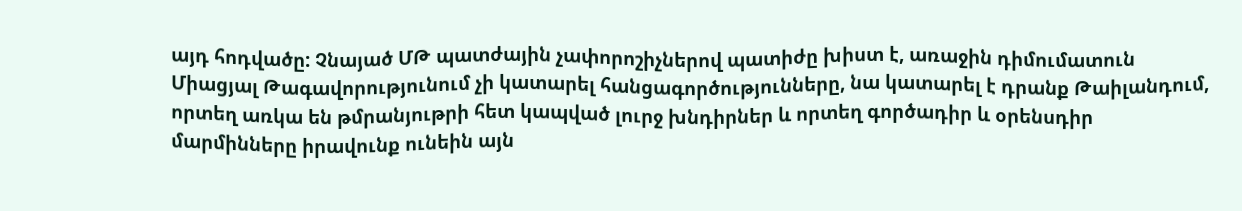այդ հոդվածը: Չնայած ՄԹ պատժային չափորոշիչներով պատիժը խիստ է, առաջին դիմումատուն Միացյալ Թագավորությունում չի կատարել հանցագործությունները, նա կատարել է դրանք Թաիլանդում, որտեղ առկա են թմրանյութրի հետ կապված լուրջ խնդիրներ և որտեղ գործադիր և օրենսդիր մարմինները իրավունք ունեին այն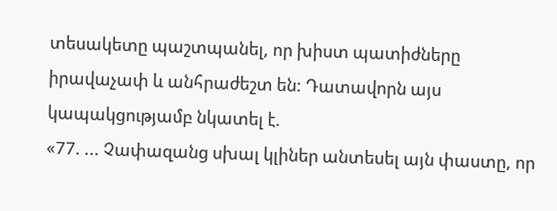տեսակետը պաշտպանել, որ խիստ պատիժները իրավաչափ և անհրաժեշտ են: Դատավորն այս կապակցությամբ նկատել է.
«77. ... Չափազանց սխալ կլիներ անտեսել այն փաստը, որ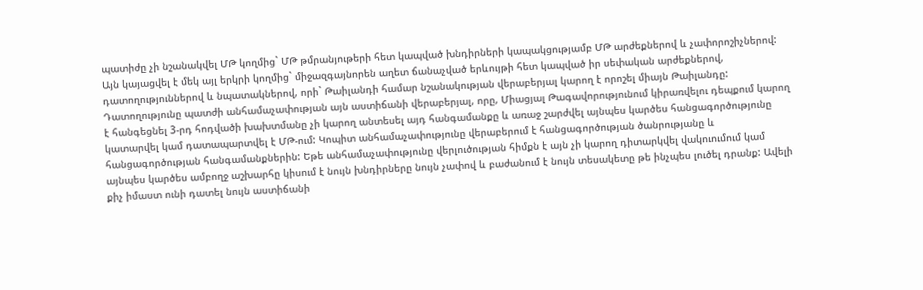պատիժը չի նշանակվել ՄԹ կողմից` ՄԹ թմրանյութերի հետ կապված խնդիրների կապակցությամբ ՄԹ արժեքներով և չափորոշիչներով: Այն կայացվել է մեկ այլ երկրի կողմից` միջազգայնորեն աղետ ճանաչված երևույթի հետ կապված իր սեփական արժեքներով, դատողություններով և նպատակներով, որի` Թաիլանդի համար նշանակության վերաբերյալ կարող է որոշել միայն Թաիլանդը: Դատողությունը պատժի անհամաչափության այն աստիճանի վերաբերյալ, որը, Միացյալ Թագավորությունում կիրառվելու դեպքում կարող է հանգեցնել 3-րդ հոդվածի խախտմանը չի կարող անտեսել այդ հանգամանքը և առաջ շարժվել այնպես կարծես հանցագործությունը կատարվել կամ դատապարտվել է ՄԹ-ում: Կոպիտ անհամաչափությունը վերաբերում է հանցագործության ծանրությանը և հանցագործության հանգամանքներին: Եթե անհամաչափությունը վերլուծության հիմքն է այն չի կարող դիտարկվել վակուումում կամ այնպես կարծես ամբողջ աշխարհը կիսում է նույն խնդիրները նույն չափով և բաժանում է նույն տեսակետը թե ինչպես լուծել դրանք: Ավելի քիչ իմաստ ունի դատել նույն աստիճանի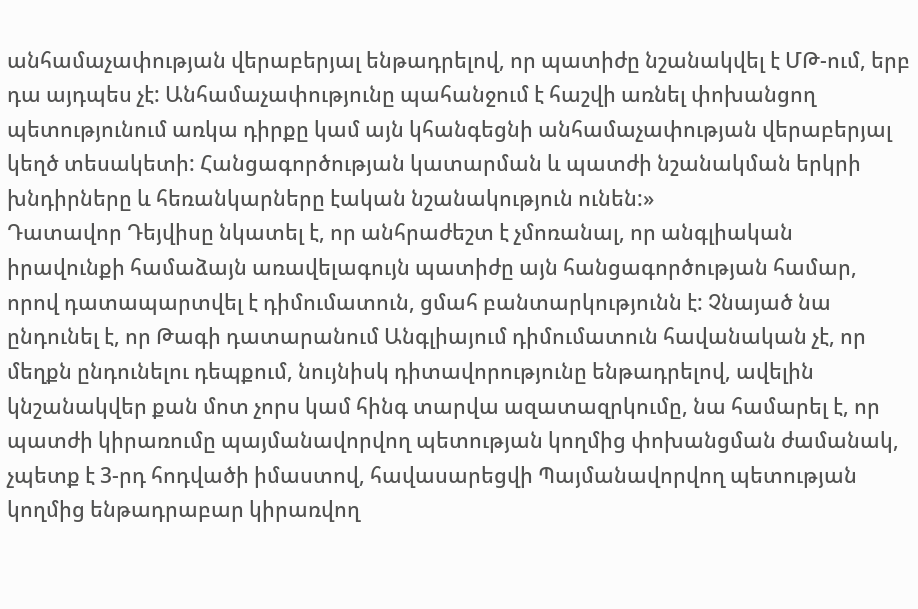անհամաչափության վերաբերյալ ենթադրելով, որ պատիժը նշանակվել է ՄԹ-ում, երբ դա այդպես չէ: Անհամաչափությունը պահանջում է հաշվի առնել փոխանցող պետությունում առկա դիրքը կամ այն կհանգեցնի անհամաչափության վերաբերյալ կեղծ տեսակետի: Հանցագործության կատարման և պատժի նշանակման երկրի խնդիրները և հեռանկարները էական նշանակություն ունեն:»
Դատավոր Դեյվիսը նկատել է, որ անհրաժեշտ է չմոռանալ, որ անգլիական իրավունքի համաձայն առավելագույն պատիժը այն հանցագործության համար, որով դատապարտվել է դիմումատուն, ցմահ բանտարկությունն է: Չնայած նա ընդունել է, որ Թագի դատարանում Անգլիայում դիմումատուն հավանական չէ, որ մեղքն ընդունելու դեպքում, նույնիսկ դիտավորությունը ենթադրելով, ավելին կնշանակվեր քան մոտ չորս կամ հինգ տարվա ազատազրկումը, նա համարել է, որ պատժի կիրառումը պայմանավորվող պետության կողմից փոխանցման ժամանակ, չպետք է 3-րդ հոդվածի իմաստով, հավասարեցվի Պայմանավորվող պետության կողմից ենթադրաբար կիրառվող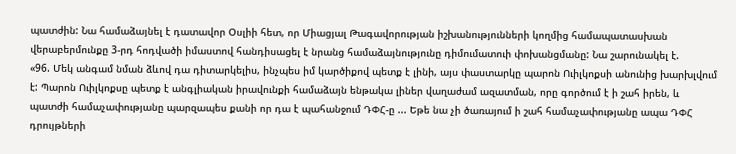պատժին: Նա համաձայնել է դատավոր Օսլիի հետ, որ Միացյալ Թագավորության իշխանությունների կողմից համապատասխան վերաբերմունքը 3-րդ հոդվածի իմաստով հանդիսացել է նրանց համաձայնությունը դիմումատուի փոխանցմանը: Նա շարունակել է.
«96. Մեկ անգամ նման ձևով դա դիտարկելիս, ինչպես իմ կարծիքով պետք է լինի, այս փաստարկը պարոն Ուիլկոքսի անունից խարխլվում է: Պարոն Ուիլկոքսը պետք է անգլիական իրավունքի համաձայն ենթակա լիներ վաղաժամ ազատման, որը գործում է ի շահ իրեն, և պատժի համաչափությանը պարզապես քանի որ դա է պահանջում ԴՓՀ-ը ... Եթե նա չի ծառայում ի շահ համաչափությանը ապա ԴՓՀ դրույթների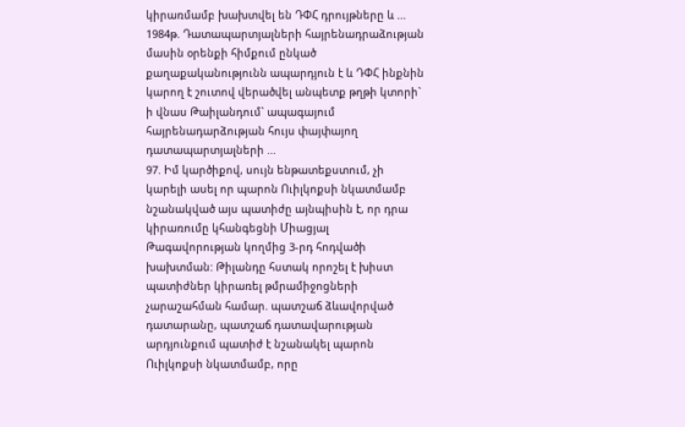կիրառմամբ խախտվել են ԴՓՀ դրույթները և ... 1984թ. Դատապարտյալների հայրենադրաձության մասին օրենքի հիմքում ընկած քաղաքականությունն ապարդյուն է և ԴՓՀ ինքնին կարող է շուտով վերածվել անպետք թղթի կտորի` ի վնաս Թաիլանդում` ապագայում հայրենադարձության հույս փայփայող դատապարտյալների ...
97. Իմ կարծիքով, սույն ենթատեքստում, չի կարելի ասել որ պարոն Ուիլկոքսի նկատմամբ նշանակված այս պատիժը այնպիսին է, որ դրա կիրառումը կհանգեցնի Միացյալ Թագավորության կողմից 3-րդ հոդվածի խախտման: Թիլանդը հստակ որոշել է խիստ պատիժներ կիրառել թմրամիջոցների չարաշահման համար. պատշաճ ձևավորված դատարանը, պատշաճ դատավարության արդյունքում պատիժ է նշանակել պարոն Ուիլկոքսի նկատմամբ, որը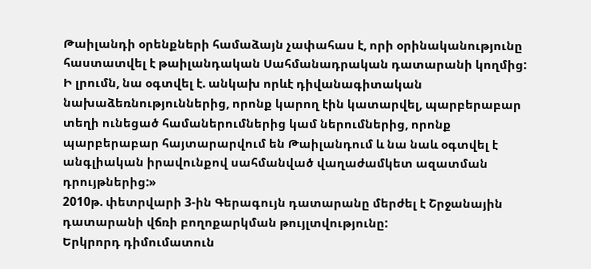Թաիլանդի օրենքների համաձայն չափահաս է, որի օրինականությունը հաստատվել է թաիլանդական Սահմանադրական դատարանի կողմից: Ի լրումն, նա օգտվել է. անկախ որևէ դիվանագիտական նախաձեռնություններից, որոնք կարող էին կատարվել, պարբերաբար տեղի ունեցած համաներումներից կամ ներումներից, որոնք պարբերաբար հայտարարվում են Թաիլանդում և նա նաև օգտվել է անգլիական իրավունքով սահմանված վաղաժամկետ ազատման դրույթներից:»
2010թ. փետրվարի 3-ին Գերագույն դատարանը մերժել է Շրջանային դատարանի վճռի բողոքարկման թույլտվությունը:
Երկրորդ դիմումատուն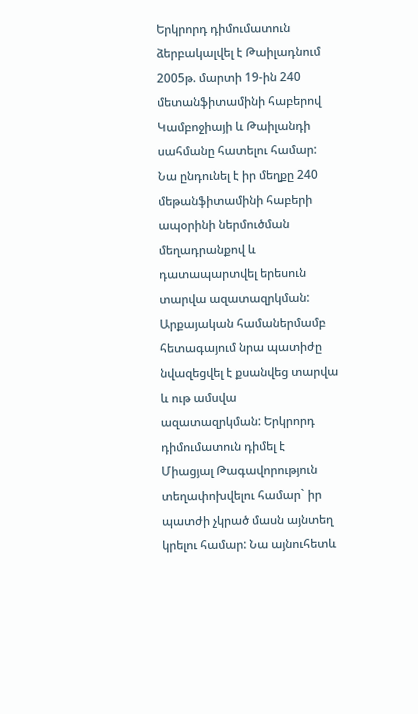Երկրորդ դիմումատուն ձերբակալվել է Թաիլադնում 2005թ. մարտի 19-ին 240 մետանֆիտամինի հաբերով Կամբոջիայի և Թաիլանդի սահմանը հատելու համար: Նա ընդունել է իր մեղքը 240 մեթանֆիտամինի հաբերի ապօրինի ներմուծման մեղադրանքով և դատապարտվել երեսուն տարվա ազատազրկման: Արքայական համաներմամբ հետագայում նրա պատիժը նվազեցվել է քսանվեց տարվա և ութ ամսվա ազատազրկման: Երկրորդ դիմումատուն դիմել է Միացյալ Թագավորություն տեղափոխվելու համար` իր պատժի չկրած մասն այնտեղ կրելու համար: Նա այնուհետև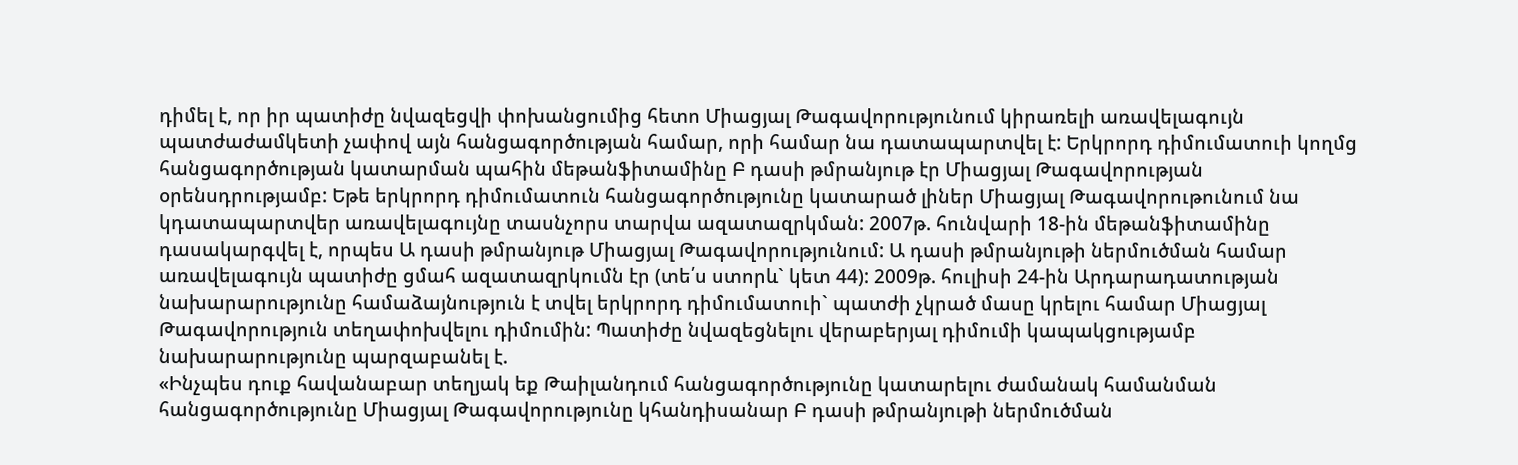դիմել է, որ իր պատիժը նվազեցվի փոխանցումից հետո Միացյալ Թագավորությունում կիրառելի առավելագույն պատժաժամկետի չափով այն հանցագործության համար, որի համար նա դատապարտվել է: Երկրորդ դիմումատուի կողմց հանցագործության կատարման պահին մեթանֆիտամինը Բ դասի թմրանյութ էր Միացյալ Թագավորության օրենսդրությամբ: Եթե երկրորդ դիմումատուն հանցագործությունը կատարած լիներ Միացյալ Թագավորութունում նա կդատապարտվեր առավելագույնը տասնչորս տարվա ազատազրկման: 2007թ. հունվարի 18-ին մեթանֆիտամինը դասակարգվել է, որպես Ա դասի թմրանյութ Միացյալ Թագավորությունում: Ա դասի թմրանյութի ներմուծման համար առավելագույն պատիժը ցմահ ազատազրկումն էր (տե՛ս ստորև` կետ 44): 2009թ. հուլիսի 24-ին Արդարադատության նախարարությունը համաձայնություն է տվել երկրորդ դիմումատուի` պատժի չկրած մասը կրելու համար Միացյալ Թագավորություն տեղափոխվելու դիմումին: Պատիժը նվազեցնելու վերաբերյալ դիմումի կապակցությամբ նախարարությունը պարզաբանել է.
«Ինչպես դուք հավանաբար տեղյակ եք Թաիլանդում հանցագործությունը կատարելու ժամանակ համանման հանցագործությունը Միացյալ Թագավորությունը կհանդիսանար Բ դասի թմրանյութի ներմուծման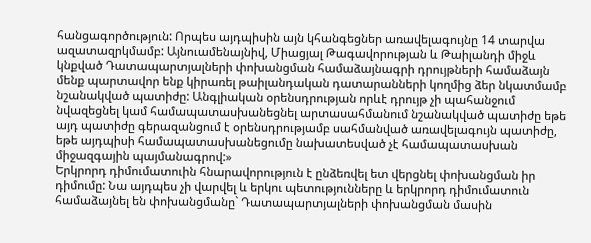հանցագործություն: Որպես այդպիսին այն կհանգեցներ առավելագույնը 14 տարվա ազատազրկմամբ: Այնուամենայնիվ, Միացյալ Թագավորության և Թաիլանդի միջև կնքված Դատապարտյալների փոխանցման համաձայնագրի դրույթների համաձայն մենք պարտավոր ենք կիրառել թաիլանդական դատարանների կողմից ձեր նկատմամբ նշանակված պատիժը: Անգլիական օրենսդրության որևէ դրույթ չի պահանջում նվազեցնել կամ համապատասխանեցնել արտասահմանում նշանակված պատիժը եթե այդ պատիժը գերազանցում է օրենսդրությամբ սահմանված առավելագույն պատիժը, եթե այդպիսի համապատասխանեցումը նախատեսված չէ համապատասխան միջազգային պայմանագրով:»
Երկրորդ դիմումատուին հնարավորություն է ընձեռվել ետ վերցնել փոխանցման իր դիմումը: Նա այդպես չի վարվել և երկու պետությունները և երկրորդ դիմումատուն համաձայնել են փոխանցմանը` Դատապարտյալների փոխանցման մասին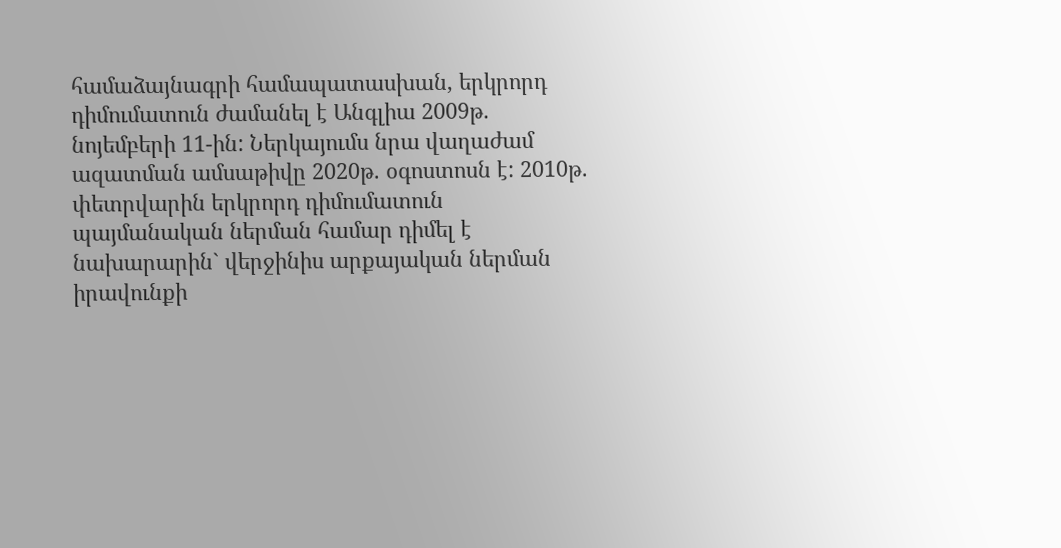համաձայնագրի համապատասխան, երկրորդ դիմումատուն ժամանել է Անգլիա 2009թ. նոյեմբերի 11-ին: Ներկայումս նրա վաղաժամ ազատման ամսաթիվը 2020թ. օգոստոսն է: 2010թ. փետրվարին երկրորդ դիմումատուն պայմանական ներման համար դիմել է նախարարին` վերջինիս արքայական ներման իրավունքի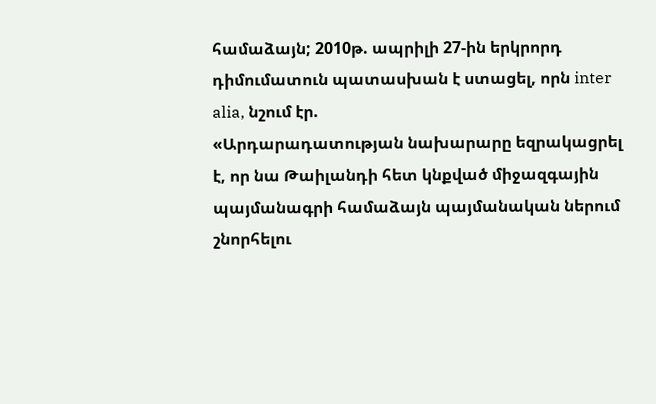համաձայն; 2010թ. ապրիլի 27-ին երկրորդ դիմումատուն պատասխան է ստացել, որն inter alia, նշում էր.
«Արդարադատության նախարարը եզրակացրել է, որ նա Թաիլանդի հետ կնքված միջազգային պայմանագրի համաձայն պայմանական ներում շնորհելու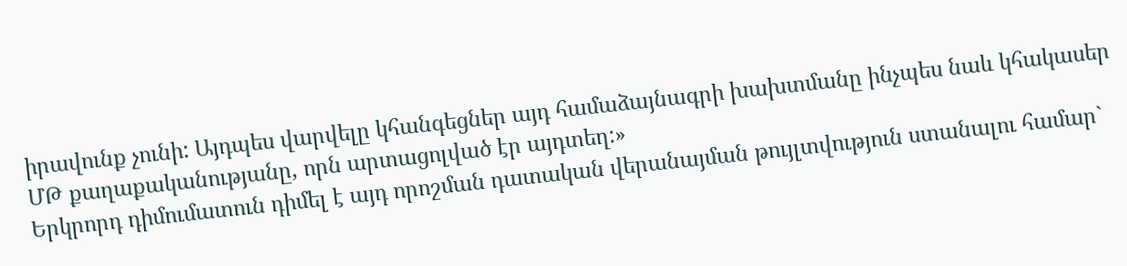իրավունք չունի: Այդպես վարվելը կհանգեցներ այդ համաձայնագրի խախտմանը ինչպես նաև կհակասեր ՄԹ քաղաքականությանը, որն արտացոլված էր այդտեղ:»
Երկրորդ դիմումատուն դիմել է այդ որոշման դատական վերանայման թույլտվություն ստանալու համար`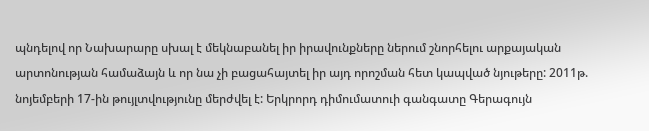պնդելով որ Նախարարը սխալ է մեկնաբանել իր իրավունքները ներում շնորհելու արքայական արտոնության համաձայն և որ նա չի բացահայտել իր այդ որոշման հետ կապված նյութերը: 2011թ. նոյեմբերի 17-ին թույլտվությունը մերժվել է: Երկրորդ դիմումատուի գանգատը Գերագույն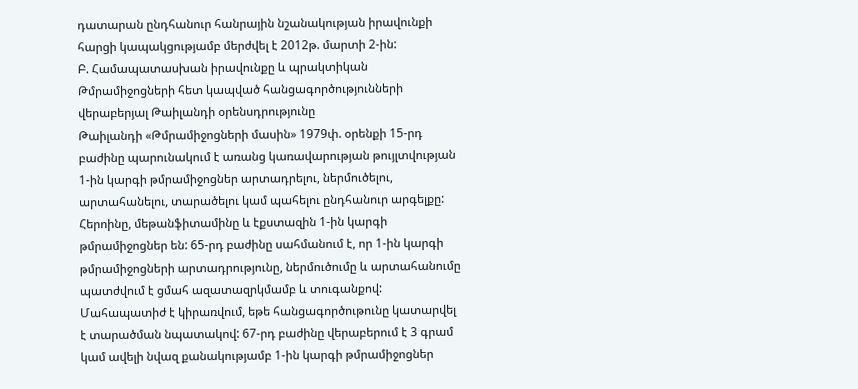դատարան ընդհանուր հանրային նշանակության իրավունքի հարցի կապակցությամբ մերժվել է 2012թ. մարտի 2-ին:
Բ. Համապատասխան իրավունքը և պրակտիկան
Թմրամիջոցների հետ կապված հանցագործությունների վերաբերյալ Թաիլանդի օրենսդրությունը
Թաիլանդի «Թմրամիջոցների մասին» 1979փ. օրենքի 15-րդ բաժինը պարունակում է առանց կառավարության թույլտվության 1-ին կարգի թմրամիջոցներ արտադրելու, ներմուծելու, արտահանելու, տարածելու կամ պահելու ընդհանուր արգելքը: Հերոինը, մեթանֆիտամինը և էքստազին 1-ին կարգի թմրամիջոցներ են: 65-րդ բաժինը սահմանում է, որ 1-ին կարգի թմրամիջոցների արտադրությունը, ներմուծումը և արտահանումը պատժվում է ցմահ ազատազրկմամբ և տուգանքով: Մահապատիժ է կիրառվում, եթե հանցագործութունը կատարվել է տարածման նպատակով: 67-րդ բաժինը վերաբերում է 3 գրամ կամ ավելի նվազ քանակությամբ 1-ին կարգի թմրամիջոցներ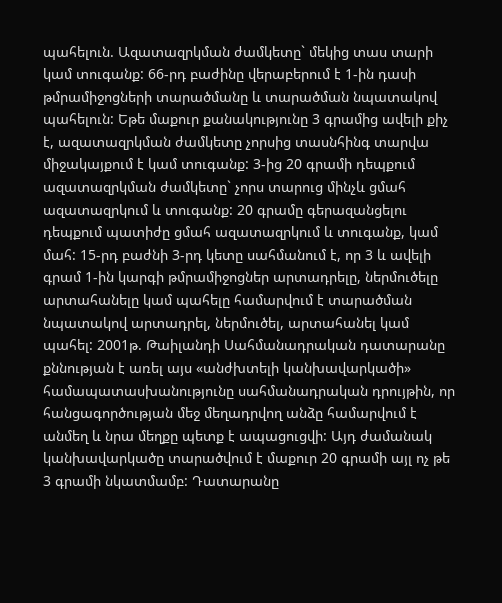պահելուն. Ազատազրկման ժամկետը` մեկից տաս տարի կամ տուգանք: 66-րդ բաժինը վերաբերում է 1-ին դասի թմրամիջոցների տարածմանը և տարածման նպատակով պահելուն: Եթե մաքուր քանակությունը 3 գրամից ավելի քիչ է, ազատազրկման ժամկետը չորսից տասնհինգ տարվա միջակայքում է կամ տուգանք: 3-ից 20 գրամի դեպքում ազատազրկման ժամկետը` չորս տարուց մինչև ցմահ ազատազրկում և տուգանք: 20 գրամը գերազանցելու դեպքում պատիժը ցմահ ազատազրկում և տուգանք, կամ մահ: 15-րդ բաժնի 3-րդ կետը սահմանում է, որ 3 և ավելի գրամ 1-ին կարգի թմրամիջոցներ արտադրելը, ներմուծելը արտահանելը կամ պահելը համարվում է տարածման նպատակով արտադրել, ներմուծել, արտահանել կամ պահել: 2001թ. Թաիլանդի Սահմանադրական դատարանը քննության է առել այս «անժխտելի կանխավարկածի» համապատասխանությունը սահմանադրական դրույթին, որ հանցագործության մեջ մեղադրվող անձը համարվում է անմեղ և նրա մեղքը պետք է ապացուցվի: Այդ ժամանակ կանխավարկածը տարածվում է մաքուր 20 գրամի այլ ոչ թե 3 գրամի նկատմամբ: Դատարանը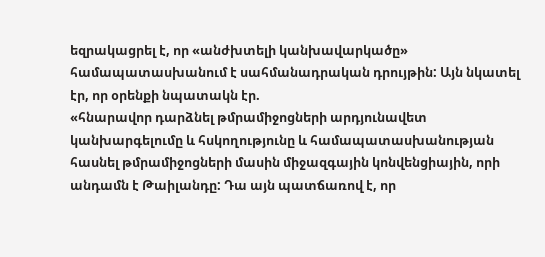եզրակացրել է, որ «անժխտելի կանխավարկածը» համապատասխանում է սահմանադրական դրույթին: Այն նկատել էր, որ օրենքի նպատակն էր.
«հնարավոր դարձնել թմրամիջոցների արդյունավետ կանխարգելումը և հսկողությունը և համապատասխանության հասնել թմրամիջոցների մասին միջազգային կոնվենցիային, որի անդամն է Թաիլանդը: Դա այն պատճառով է, որ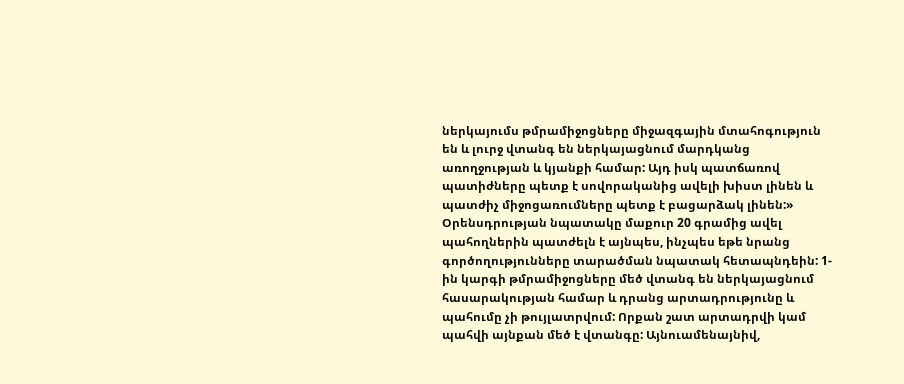ներկայումս թմրամիջոցները միջազգային մտահոգություն են և լուրջ վտանգ են ներկայացնում մարդկանց առողջության և կյանքի համար: Այդ իսկ պատճառով պատիժները պետք է սովորականից ավելի խիստ լինեն և պատժիչ միջոցառումները պետք է բացարձակ լինեն:»
Օրենսդրության նպատակը մաքուր 20 գրամից ավել պահողներին պատժելն է այնպես, ինչպես եթե նրանց գործողությունները տարածման նպատակ հետապնդեին: 1-ին կարգի թմրամիջոցները մեծ վտանգ են ներկայացնում հասարակության համար և դրանց արտադրությունը և պահումը չի թույլատրվում: Որքան շատ արտադրվի կամ պահվի այնքան մեծ է վտանգը: Այնուամենայնիվ,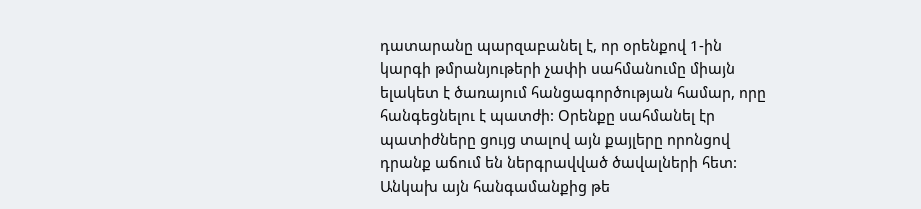դատարանը պարզաբանել է, որ օրենքով 1-ին կարգի թմրանյութերի չափի սահմանումը միայն ելակետ է ծառայում հանցագործության համար, որը հանգեցնելու է պատժի: Օրենքը սահմանել էր պատիժները ցույց տալով այն քայլերը որոնցով դրանք աճում են ներգրավված ծավալների հետ: Անկախ այն հանգամանքից թե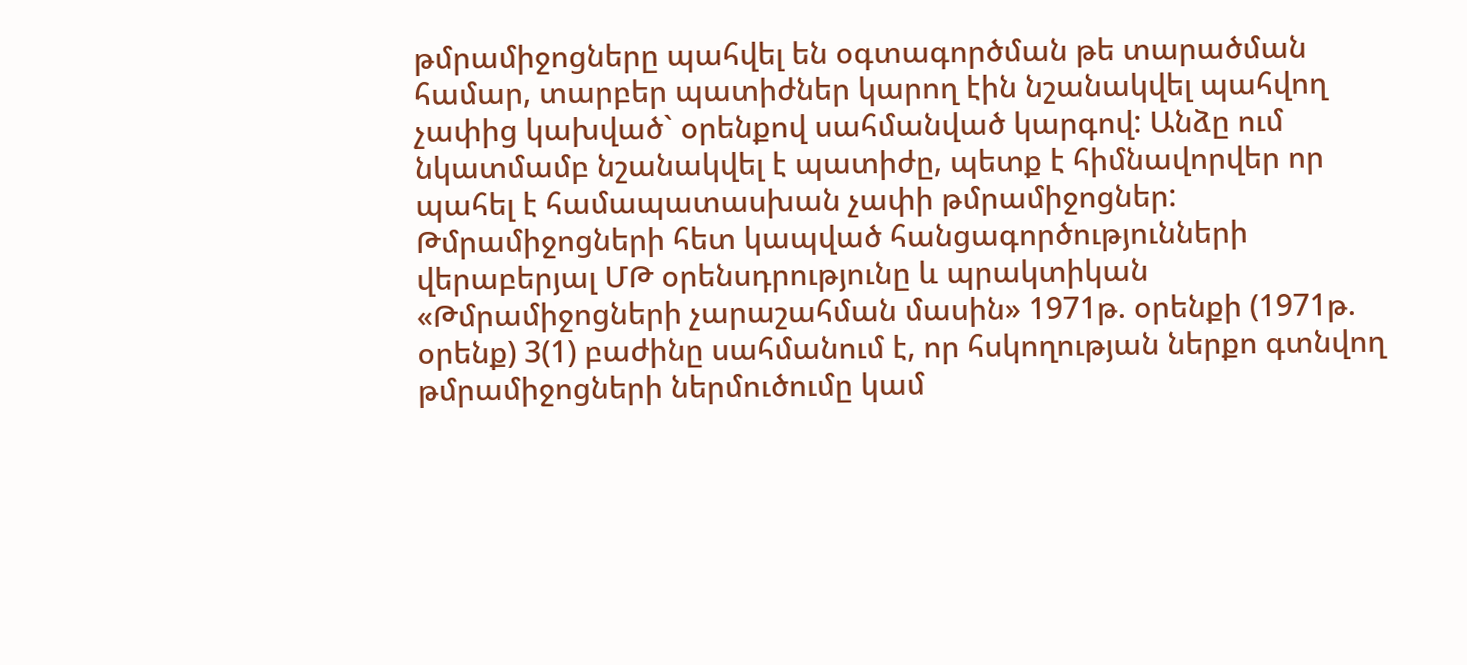թմրամիջոցները պահվել են օգտագործման թե տարածման համար, տարբեր պատիժներ կարող էին նշանակվել պահվող չափից կախված` օրենքով սահմանված կարգով: Անձը ում նկատմամբ նշանակվել է պատիժը, պետք է հիմնավորվեր որ պահել է համապատասխան չափի թմրամիջոցներ:
Թմրամիջոցների հետ կապված հանցագործությունների վերաբերյալ ՄԹ օրենսդրությունը և պրակտիկան
«Թմրամիջոցների չարաշահման մասին» 1971թ. օրենքի (1971թ. օրենք) 3(1) բաժինը սահմանում է, որ հսկողության ներքո գտնվող թմրամիջոցների ներմուծումը կամ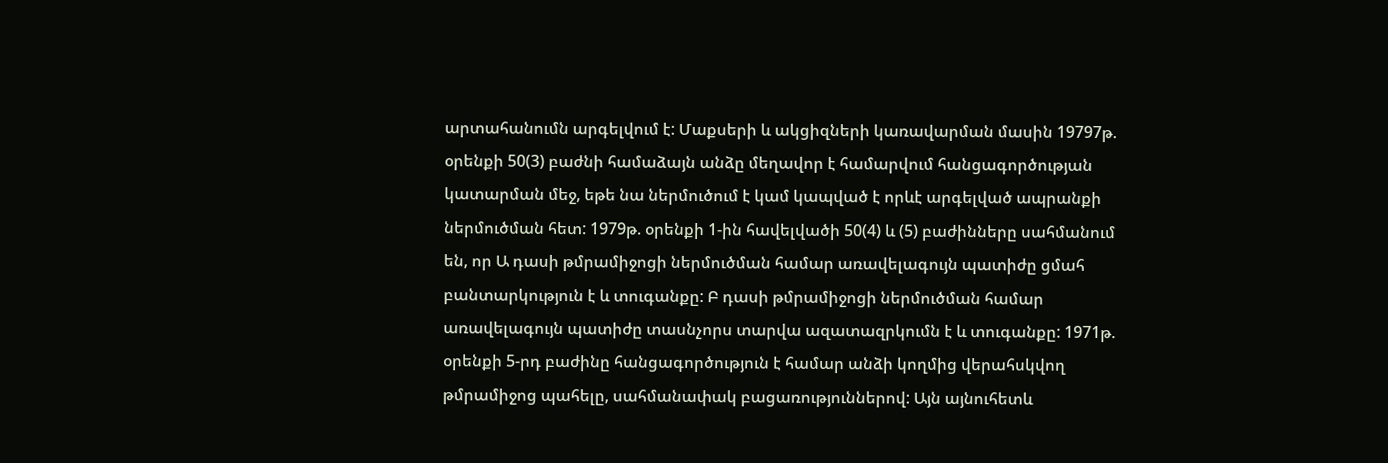արտահանումն արգելվում է: Մաքսերի և ակցիզների կառավարման մասին 19797թ. օրենքի 50(3) բաժնի համաձայն անձը մեղավոր է համարվում հանցագործության կատարման մեջ, եթե նա ներմուծում է կամ կապված է որևէ արգելված ապրանքի ներմուծման հետ: 1979թ. օրենքի 1-ին հավելվածի 50(4) և (5) բաժինները սահմանում են, որ Ա դասի թմրամիջոցի ներմուծման համար առավելագույն պատիժը ցմահ բանտարկություն է և տուգանքը: Բ դասի թմրամիջոցի ներմուծման համար առավելագույն պատիժը տասնչորս տարվա ազատազրկումն է և տուգանքը: 1971թ. օրենքի 5-րդ բաժինը հանցագործություն է համար անձի կողմից վերահսկվող թմրամիջոց պահելը, սահմանափակ բացառություններով: Այն այնուհետև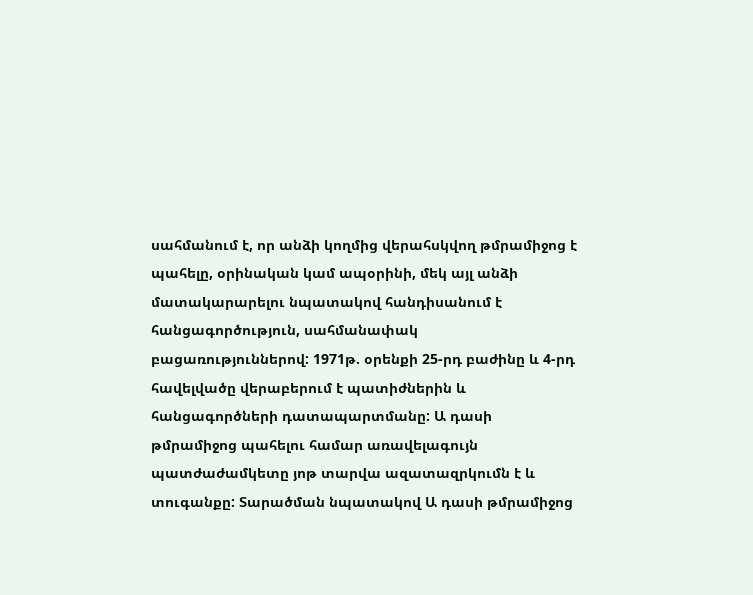սահմանում է, որ անձի կողմից վերահսկվող թմրամիջոց է պահելը, օրինական կամ ապօրինի, մեկ այլ անձի մատակարարելու նպատակով հանդիսանում է հանցագործություն, սահմանափակ բացառություններով: 1971թ. օրենքի 25-րդ բաժինը և 4-րդ հավելվածը վերաբերում է պատիժներին և հանցագործների դատապարտմանը: Ա դասի թմրամիջոց պահելու համար առավելագույն պատժաժամկետը յոթ տարվա ազատազրկումն է և տուգանքը: Տարածման նպատակով Ա դասի թմրամիջոց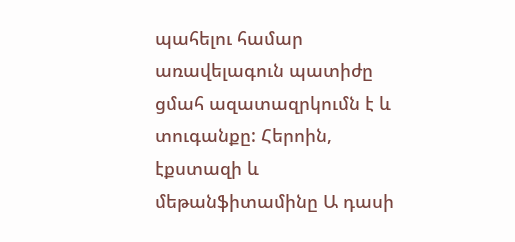պահելու համար առավելագուն պատիժը ցմահ ազատազրկումն է և տուգանքը: Հերոին, էքստազի և մեթանֆիտամինը Ա դասի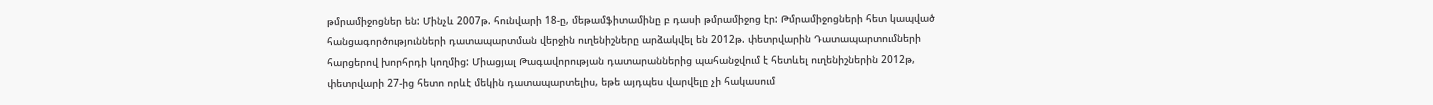թմրամիջոցներ են: Մինչև 2007թ. հունվարի 18-ը, մեթամֆիտամինը բ դասի թմրամիջոց էր: Թմրամիջոցների հետ կապված հանցագործությունների դատապարտման վերջին ուղենիշները արձակվել են 2012թ. փետրվարին Դատապարտումների հարցերով խորհրդի կողմից: Միացյալ Թագավորության դատարաններից պահանջվում է հետևել ուղենիշներին 2012թ, փետրվարի 27-ից հետո որևէ մեկին դատապարտելիս, եթե այդպես վարվելը չի հակասում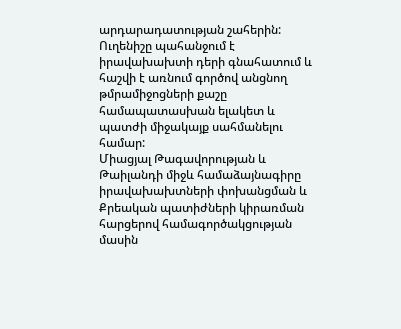արդարադատության շահերին: Ուղենիշը պահանջում է իրավախախտի դերի գնահատում և հաշվի է առնում գործով անցնող թմրամիջոցների քաշը համապատասխան ելակետ և պատժի միջակայք սահմանելու համար:
Միացյալ Թագավորության և Թաիլանդի միջև համաձայնագիրը իրավախախտների փոխանցման և Քրեական պատիժների կիրառման հարցերով համագործակցության մասին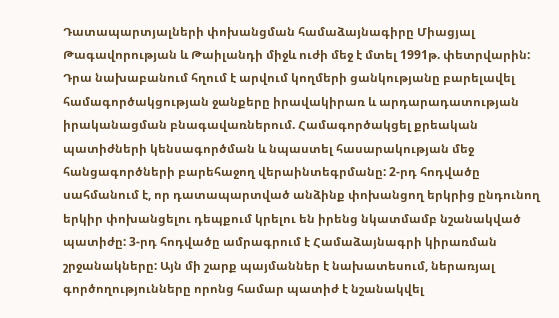Դատապարտյալների փոխանցման համաձայնագիրը Միացյալ Թագավորության և Թաիլանդի միջև ուժի մեջ է մտել 1991թ. փետրվարին: Դրա նախաբանում հղում է արվում կողմերի ցանկությանը բարելավել համագործակցության ջանքերը իրավակիրառ և արդարադատության իրականացման բնագավառներում. Համագործակցել քրեական պատիժների կենսագործման և նպաստել հասարակության մեջ հանցագործների բարեհաջող վերաինտեգրմանը: 2-րդ հոդվածը սահմանում է, որ դատապարտված անձինք փոխանցող երկրից ընդունող երկիր փոխանցելու դեպքում կրելու են իրենց նկատմամբ նշանակված պատիժը: 3-րդ հոդվածը ամրագրում է Համաձայնագրի կիրառման շրջանակները: Այն մի շարք պայմաններ է նախատեսում, ներառյալ գործողությունները որոնց համար պատիժ է նշանակվել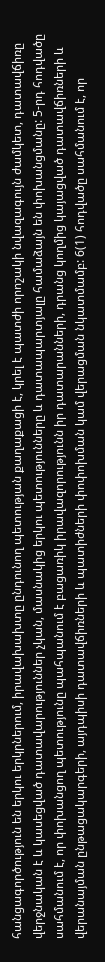հանցագործություն են երկու երկրներում, իրավախախտը ընդունող պետության քաղաքացի է, կրել է պատժի որոշակի նվազագույն ժամկետ, դատավճիռը վերջնական է և կասեցված դատավարություններ չկան, մասնակից երկու պետությունները և դատապարտյալը համաձայն են փոխանցմանը: 5-րդ հոդվածը սահմանում է, որ փոխանցող պետությունը պահպանում է բացառիկ իրավազորությունն իր դատարանների, դրանց կողմից կայացված դատավճիռների և վերանայման ընթացակարգերի, այդպիսի դատավճիռների և պատիժների փոփոխման կամ վերացման նկատմամբ: 6(1) հոդվածը սահմանում է, որ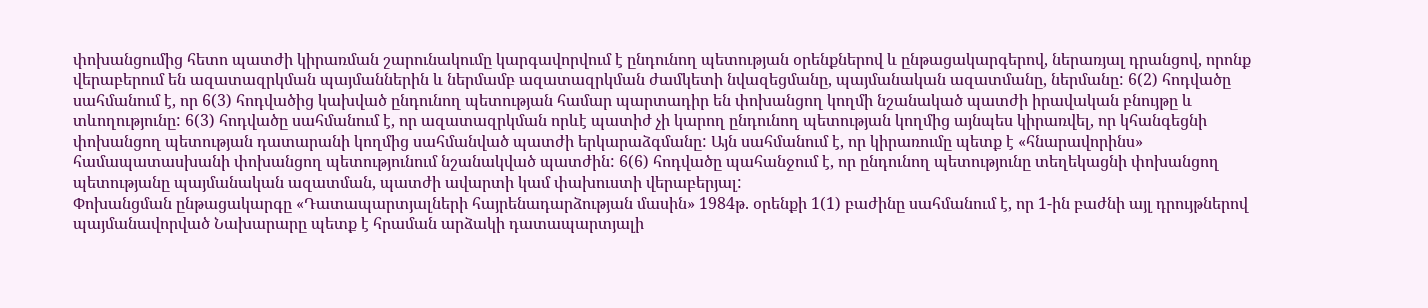փոխանցումից հետո պատժի կիրառման շարունակումը կարգավորվում է ընդունող պետության օրենքներով և ընթացակարգերով, ներառյալ դրանցով, որոնք վերաբերում են ազատազրկման պայմաններին և ներմամբ ազատազրկման ժամկետի նվազեցմանը, պայմանական ազատմանը, ներմանը: 6(2) հոդվածը սահմանում է, որ 6(3) հոդվածից կախված ընդունող պետության համար պարտադիր են փոխանցող կողմի նշանակած պատժի իրավական բնույթը և տևողությունը: 6(3) հոդվածը սահմանում է, որ ազատազրկման որևէ պատիժ չի կարող ընդունող պետության կողմից այնպես կիրառվել, որ կհանգեցնի փոխանցող պետության դատարանի կողմից սահմանված պատժի երկարաձգմանը: Այն սահմանում է, որ կիրառումը պետք է «հնարավորինս» համապատասխանի փոխանցող պետությունում նշանակված պատժին: 6(6) հոդվածը պահանջում է, որ ընդունող պետությունը տեղեկացնի փոխանցող պետությանը պայմանական ազատման, պատժի ավարտի կամ փախուստի վերաբերյալ:
Փոխանցման ընթացակարգը «Դատապարտյալների հայրենադարձության մասին» 1984թ. օրենքի 1(1) բաժինը սահմանում է, որ 1-ին բաժնի այլ դրույթներով պայմանավորված Նախարարը պետք է հրաման արձակի դատապարտյալի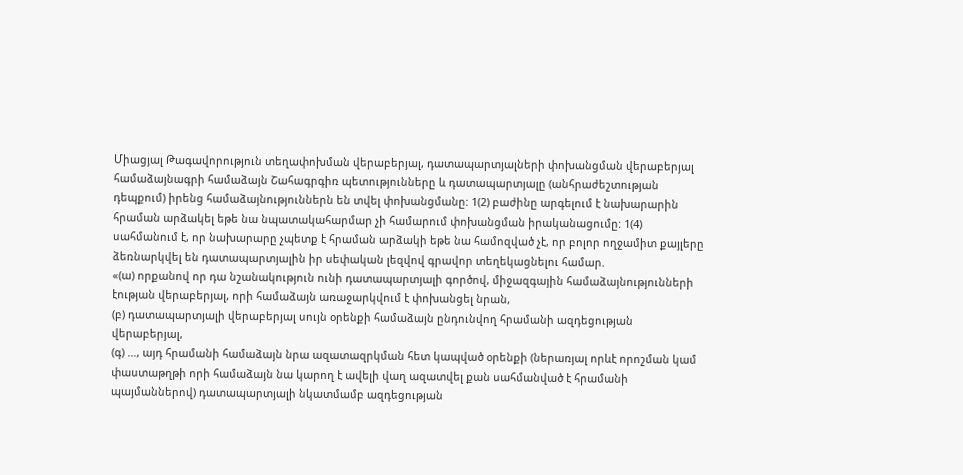Միացյալ Թագավորություն տեղափոխման վերաբերյալ, դատապարտյալների փոխանցման վերաբերյալ համաձայնագրի համաձայն Շահագրգիռ պետությունները և դատապարտյալը (անհրաժեշտության դեպքում) իրենց համաձայնություններն են տվել փոխանցմանը: 1(2) բաժինը արգելում է նախարարին հրաման արձակել եթե նա նպատակահարմար չի համարում փոխանցման իրականացումը: 1(4) սահմանում է, որ նախարարը չպետք է հրաման արձակի եթե նա համոզված չէ, որ բոլոր ողջամիտ քայլերը ձեռնարկվել են դատապարտյալին իր սեփական լեզվով գրավոր տեղեկացնելու համար.
«(ա) որքանով որ դա նշանակություն ունի դատապարտյալի գործով, միջազգային համաձայնությունների էության վերաբերյալ, որի համաձայն առաջարկվում է փոխանցել նրան,
(բ) դատապարտյալի վերաբերյալ սույն օրենքի համաձայն ընդունվող հրամանի ազդեցության վերաբերյալ,
(գ) ..., այդ հրամանի համաձայն նրա ազատազրկման հետ կապված օրենքի (ներառյալ որևէ որոշման կամ փաստաթղթի որի համաձայն նա կարող է ավելի վաղ ազատվել քան սահմանված է հրամանի պայմաններով) դատապարտյալի նկատմամբ ազդեցության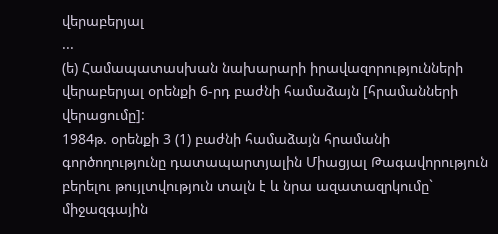վերաբերյալ
...
(ե) Համապատասխան նախարարի իրավազորությունների վերաբերյալ օրենքի 6-րդ բաժնի համաձայն [հրամանների վերացումը]:
1984թ. օրենքի 3 (1) բաժնի համաձայն հրամանի գործողությունը դատապարտյալին Միացյալ Թագավորություն բերելու թույլտվություն տալն է և նրա ազատազրկումը` միջազգային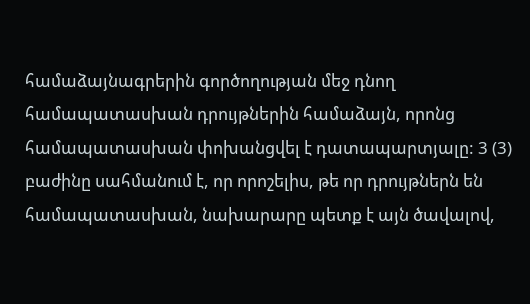համաձայնագրերին գործողության մեջ դնող համապատասխան դրույթներին համաձայն, որոնց համապատասխան փոխանցվել է դատապարտյալը: 3 (3) բաժինը սահմանում է, որ որոշելիս, թե որ դրույթներն են համապատասխան, նախարարը պետք է այն ծավալով,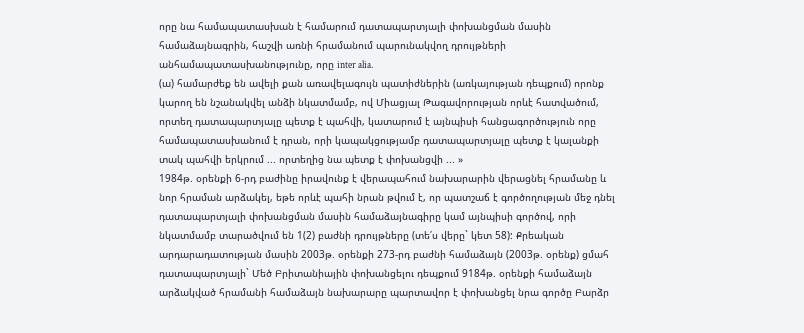որը նա համապատասխան է համարում դատապարտյալի փոխանցման մասին համաձայնագրին, հաշվի առնի հրամանում պարունակվող դրույթների անհամապատասխանությունը, որը inter alia.
(ա) համարժեք են ավելի քան առավելագույն պատիժներին (առկայության դեպքում) որոնք կարող են նշանակվել անձի նկատմամբ, ով Միացյալ Թագավորության որևէ հատվածում, որտեղ դատապարտյալը պետք է պահվի, կատարում է այնպիսի հանցագործություն որը համապատասխանում է դրան, որի կապակցությամբ դատապարտյալը պետք է կալանքի տակ պահվի երկրում ... որտեղից նա պետք է փոխանցվի ... »
1984թ. օրենքի 6-րդ բաժինը իրավունք է վերապահում նախարարին վերացնել հրամանը և նոր հրաման արձակել, եթե որևէ պահի նրան թվում է, որ պատշաճ է գործողության մեջ դնել դատապարտյալի փոխանցման մասին համաձայնագիրը կամ այնպիսի գործով, որի նկատմամբ տարածվում են 1(2) բաժնի դրույթները (տե՛ս վերը` կետ 58): Քրեական արդարադատության մասին 2003թ. օրենքի 273-րդ բաժնի համաձայն (2003թ. օրենք) ցմահ դատապարտյալի` Մեծ Բրիտանիային փոխանցելու դեպքում 9184թ. օրենքի համաձայն արձակված հրամանի համաձայն նախարարը պարտավոր է փոխանցել նրա գործը Բարձր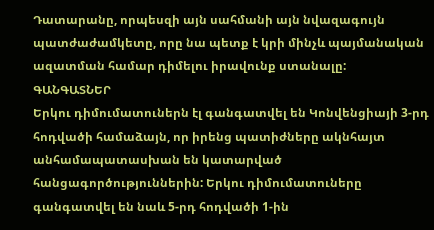Դատարանը, որպեսզի այն սահմանի այն նվազագույն պատժաժամկետը, որը նա պետք է կրի մինչև պայմանական ազատման համար դիմելու իրավունք ստանալը:
ԳԱՆԳԱՏՆԵՐ
Երկու դիմումատուներն էլ գանգատվել են Կոնվենցիայի 3-րդ հոդվածի համաձայն, որ իրենց պատիժները ակնհայտ անհամապատասխան են կատարված հանցագործություններին: Երկու դիմումատուները գանգատվել են նաև 5-րդ հոդվածի 1-ին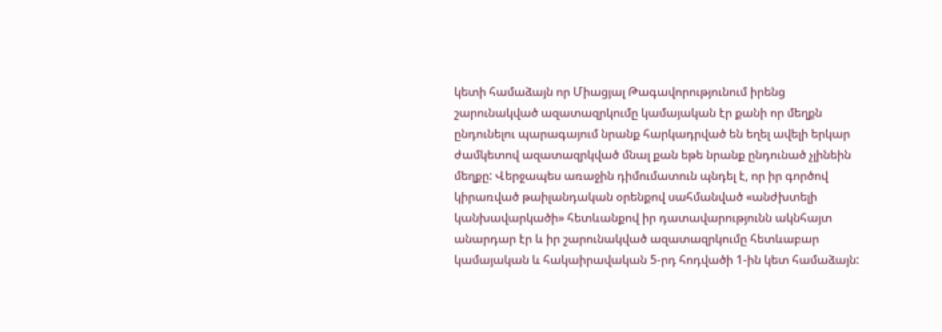կետի համաձայն որ Միացյալ Թագավորությունում իրենց շարունակված ազատազրկումը կամայական էր քանի որ մեղքն ընդունելու պարագայում նրանք հարկադրված են եղել ավելի երկար ժամկետով ազատազրկված մնալ քան եթե նրանք ընդունած չլինեին մեղքը: Վերջապես առաջին դիմումատուն պնդել է, որ իր գործով կիրառված թաիլանդական օրենքով սահմանված «անժխտելի կանխավարկածի» հետևանքով իր դատավարությունն ակնհայտ անարդար էր և իր շարունակված ազատազրկումը հետևաբար կամայական և հակաիրավական 5-րդ հոդվածի 1-ին կետ համաձայն: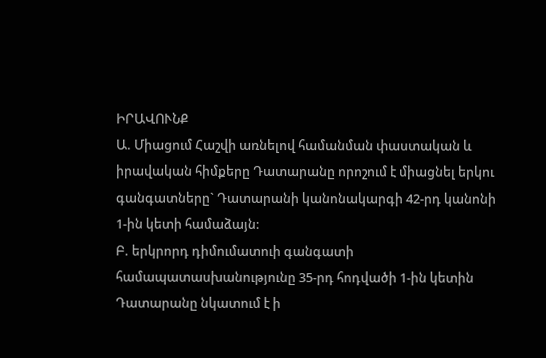ԻՐԱՎՈՒՆՔ
Ա. Միացում Հաշվի առնելով համանման փաստական և իրավական հիմքերը Դատարանը որոշում է միացնել երկու գանգատները` Դատարանի կանոնակարգի 42-րդ կանոնի 1-ին կետի համաձայն:
Բ. երկրորդ դիմումատուի գանգատի համապատասխանությունը 35-րդ հոդվածի 1-ին կետին
Դատարանը նկատում է ի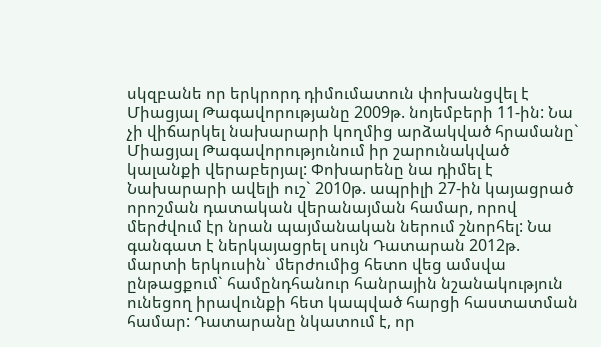սկզբանե որ երկրորդ դիմումատուն փոխանցվել է Միացյալ Թագավորությանը 2009թ. նոյեմբերի 11-ին: Նա չի վիճարկել նախարարի կողմից արձակված հրամանը` Միացյալ Թագավորությունում իր շարունակված կալանքի վերաբերյալ: Փոխարենը նա դիմել է Նախարարի ավելի ուշ` 2010թ. ապրիլի 27-ին կայացրած որոշման դատական վերանայման համար, որով մերժվում էր նրան պայմանական ներում շնորհել: Նա գանգատ է ներկայացրել սույն Դատարան 2012թ. մարտի երկուսին` մերժումից հետո վեց ամսվա ընթացքում` համընդհանուր հանրային նշանակություն ունեցող իրավունքի հետ կապված հարցի հաստատման համար: Դատարանը նկատում է, որ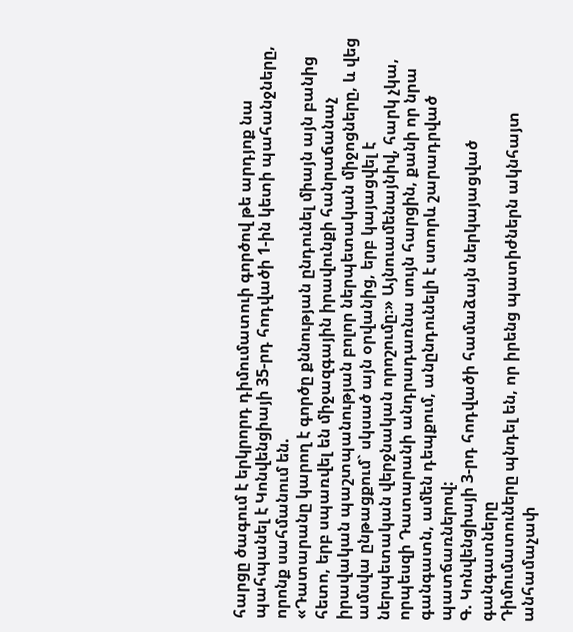հարցը ծագում է երկրորդ դիմումատուի գործով թե արդյոք նա պահպանել է Կոնվենցիայի 35-րդ հոդվածի 1-ին կետի պահանջները, որոնք սահմանում են.
«Դատարանը կարող է գործը քննության ընդունել միայն այն բանից հետո, երբ սպառվել են միջազգային իրավունքի հանրաճանաչ իրավական պաշտպանության բոլոր ներպետական միջոցները, և վեց ամսվա ընթացքում` սկսած այն օրվանից, երբ կայացվել է ներպետական վերջնական որոշումը։» Այնուամենայնիվ, հարկ չկա, որպեսզի Դատարանի անդրադառնա սույն հարցին, քանի որ նրա գանգատն, ամեն դեպքում, անընդունելի է ստորև շարադրված պատճառներով:
Գ. Կոնվենցիայի 3-րդ հոդվածի համաձայն ներկայացված գանգատները
Դիմումատուները պնդել են, որ իրենց պատիժներն ակնհայտ անհամաչափ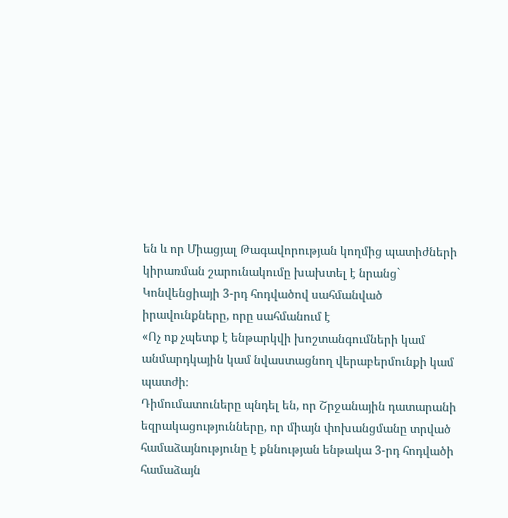են և որ Միացյալ Թագավորության կողմից պատիժների կիրառման շարունակումը խախտել է նրանց` Կոնվենցիայի 3-րդ հոդվածով սահմանված իրավունքները, որը սահմանում է
«Ոչ ոք չպետք է ենթարկվի խոշտանգումների կամ անմարդկային կամ նվաստացնող վերաբերմունքի կամ պատժի։
Դիմումատուները պնդել են, որ Շրջանային դատարանի եզրակացությունները, որ միայն փոխանցմանը տրված համաձայնությունը է քննության ենթակա 3-րդ հոդվածի համաձայն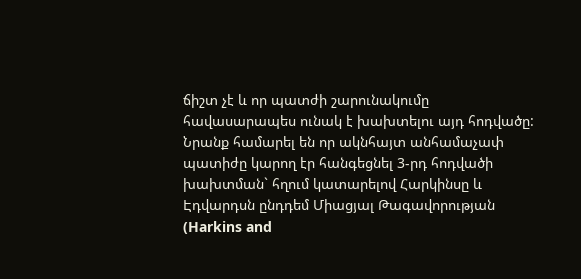ճիշտ չէ և որ պատժի շարունակումը հավասարապես ունակ է խախտելու այդ հոդվածը: Նրանք համարել են որ ակնհայտ անհամաչափ պատիժը կարող էր հանգեցնել 3-րդ հոդվածի խախտման` հղում կատարելով Հարկինսը և Էդվարդսն ընդդեմ Միացյալ Թագավորության (Harkins and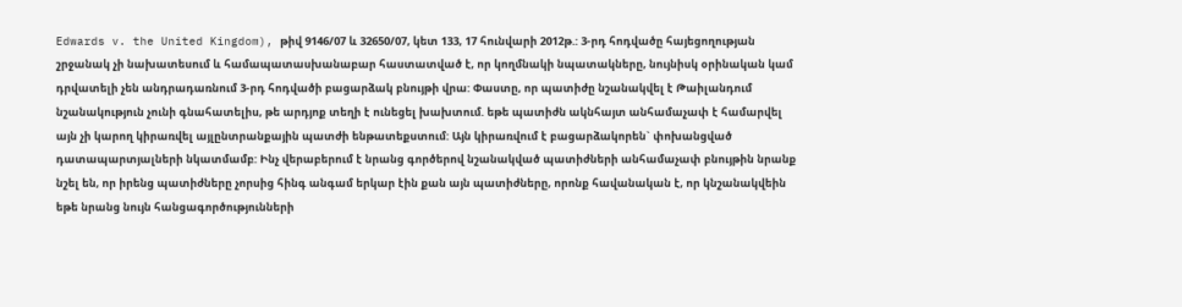Edwards v. the United Kingdom), թիվ 9146/07 և 32650/07, կետ 133, 17 հունվարի 2012թ.: 3-րդ հոդվածը հայեցողության շրջանակ չի նախատեսում և համապատասխանաբար հաստատված է, որ կողմնակի նպատակները, նույնիսկ օրինական կամ դրվատելի չեն անդրադառնում 3-րդ հոդվածի բացարձակ բնույթի վրա: Փաստը, որ պատիժը նշանակվել է Թաիլանդում նշանակություն չունի գնահատելիս, թե արդյոք տեղի է ունեցել խախտում. եթե պատիժն ակնհայտ անհամաչափ է համարվել այն չի կարող կիրառվել այլընտրանքային պատժի ենթատեքստում: Այն կիրառվում է բացարձակորեն` փոխանցված դատապարտյալների նկատմամբ: Ինչ վերաբերում է նրանց գործերով նշանակված պատիժների անհամաչափ բնույթին նրանք նշել են, որ իրենց պատիժները չորսից հինգ անգամ երկար էին քան այն պատիժները, որոնք հավանական է, որ կնշանակվեին եթե նրանց նույն հանցագործությունների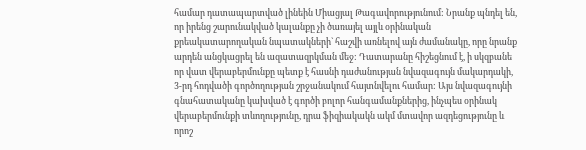համար դատապարտված լինեին Միացյալ Թագավորությունում: Նրանք պնդել են, որ իրենց շարունակված կալանքը չի ծառայել այլև օրինական քրեակատարողական նպատակների` հաշվի առնելով այն ժամանակը, որը նրանք արդեն անցկացրել են ազատազրկման մեջ: Դատարանը հիշեցնում է, ի սկզբանե որ վատ վերաբերմունքը պետք է հասնի դաժանության նվազագույն մակարդակի, 3-րդ հոդվածի գործողության շրջանակում հայտնվելու համար: Այս նվազագույնի գնահատականը կախված է գործի բոլոր հանգամանքներից, ինչպես օրինակ վերաբերմունքի տևողությունը, դրա ֆիզիակակն ակմ մտավոր ազդեցությունը և որոշ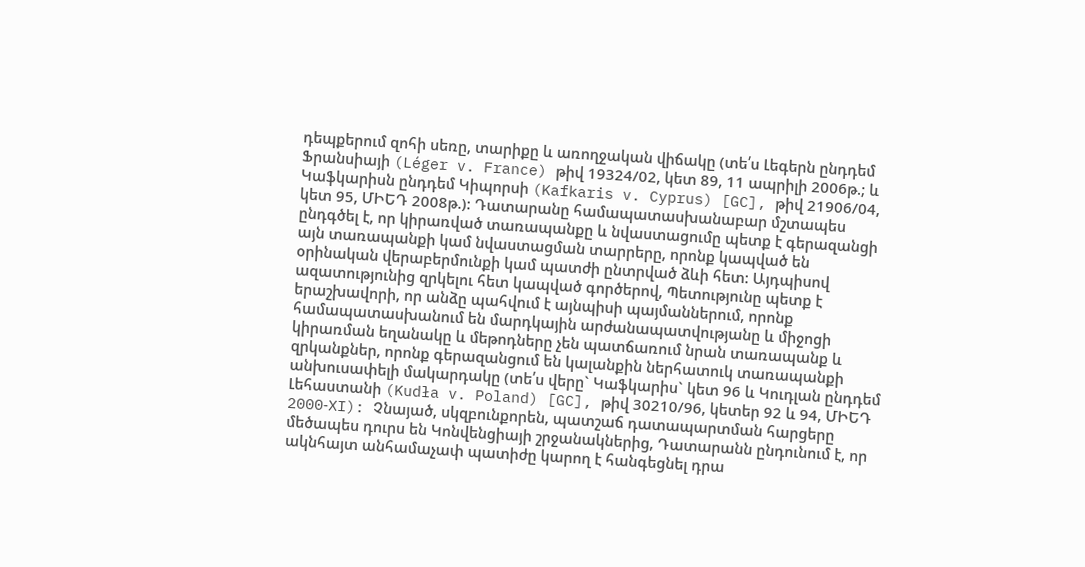դեպքերում զոհի սեռը, տարիքը և առողջական վիճակը (տե՛ս Լեգերն ընդդեմ Ֆրանսիայի (Léger v. France) թիվ 19324/02, կետ 89, 11 ապրիլի 2006թ.; և Կաֆկարիսն ընդդեմ Կիպորսի (Kafkaris v. Cyprus) [GC], թիվ 21906/04, կետ 95, ՄԻԵԴ 2008թ.): Դատարանը համապատասխանաբար մշտապես ընդգծել է, որ կիրառված տառապանքը և նվաստացումը պետք է գերազանցի այն տառապանքի կամ նվաստացման տարրերը, որոնք կապված են օրինական վերաբերմունքի կամ պատժի ընտրված ձևի հետ: Այդպիսով ազատությունից զրկելու հետ կապված գործերով, Պետությունը պետք է երաշխավորի, որ անձը պահվում է այնպիսի պայմաններում, որոնք համապատասխանում են մարդկային արժանապատվությանը և միջոցի կիրառման եղանակը և մեթոդները չեն պատճառում նրան տառապանք և զրկանքներ, որոնք գերազանցում են կալանքին ներհատուկ տառապանքի անխուսափելի մակարդակը (տե՛ս վերը` Կաֆկարիս` կետ 96 և Կուդլան ընդդեմ Լեհաստանի (Kudła v. Poland) [GC], թիվ 30210/96, կետեր 92 և 94, ՄԻԵԴ 2000‑XI): Չնայած, սկզբունքորեն, պատշաճ դատապարտման հարցերը մեծապես դուրս են Կոնվենցիայի շրջանակներից, Դատարանն ընդունում է, որ ակնհայտ անհամաչափ պատիժը կարող է հանգեցնել դրա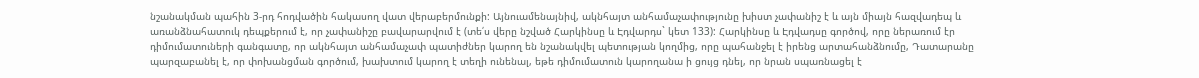նշանակման պահին 3-րդ հոդվածին հակասող վատ վերաբերմունքի: Այնուամենայնիվ, ակնհայտ անհամաչափությունը խիստ չափանիշ է և այն միայն հազվադեպ և առանձնահատուկ դեպքերում է, որ չափանիշը բավարարվում է (տե՛ս վերը նշված Հարկինսը և Էդվարդս` կետ 133): Հարկինսը և Էդվադսը գործով, որը ներառում էր դիմումատուների գանգատը, որ ակնհայտ անհամաչափ պատիժներ կարող են նշանակվել պետության կողմից, որը պահանջել է իրենց արտահանձնումը, Դատարանը պարզաբանել է, որ փոխանցման գործում, խախտում կարող է տեղի ունենալ, եթե դիմումատուն կարողանա ի ցույց դնել, որ նրան սպառնացել է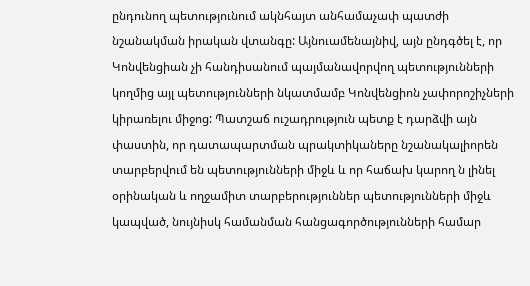ընդունող պետությունում ակնհայտ անհամաչափ պատժի նշանակման իրական վտանգը: Այնուամենայնիվ, այն ընդգծել է, որ Կոնվենցիան չի հանդիսանում պայմանավորվող պետությունների կողմից այլ պետությունների նկատմամբ Կոնվենցիոն չափորոշիչների կիրառելու միջոց: Պատշաճ ուշադրություն պետք է դարձվի այն փաստին, որ դատապարտման պրակտիկաները նշանակալիորեն տարբերվում են պետությունների միջև և որ հաճախ կարող ն լինել օրինական և ողջամիտ տարբերություններ պետությունների միջև կապված, նույնիսկ համանման հանցագործությունների համար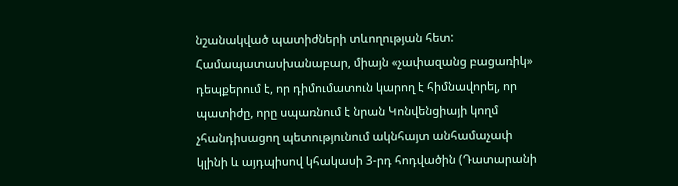նշանակված պատիժների տևողության հետ: Համապատասխանաբար, միայն «չափազանց բացառիկ» դեպքերում է, որ դիմումատուն կարող է հիմնավորել, որ պատիժը, որը սպառնում է նրան Կոնվենցիայի կողմ չհանդիսացող պետությունում ակնհայտ անհամաչափ կլինի և այդպիսով կհակասի 3-րդ հոդվածին (Դատարանի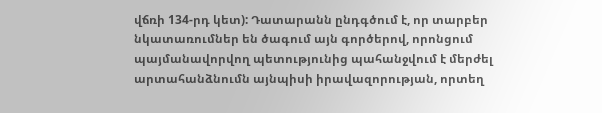վճռի 134-րդ կետ): Դատարանն ընդգծում է, որ տարբեր նկատառումներ են ծագում այն գործերով, որոնցում պայմանավորվող պետությունից պահանջվում է մերժել արտահանձնումն այնպիսի իրավազորության, որտեղ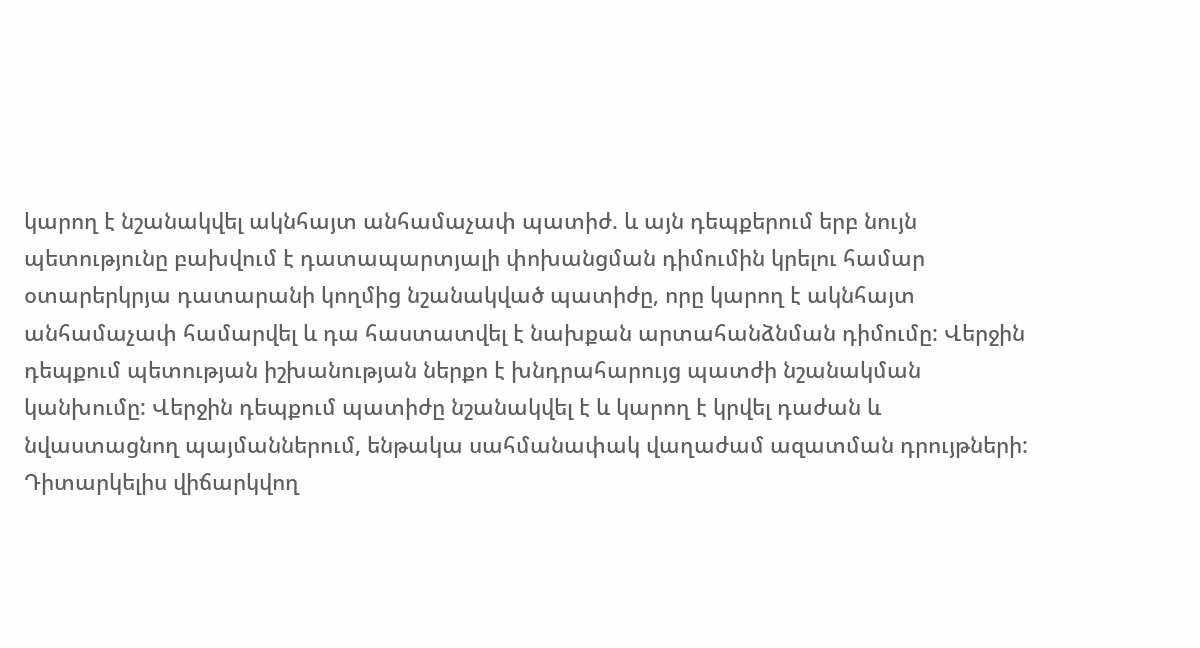կարող է նշանակվել ակնհայտ անհամաչափ պատիժ. և այն դեպքերում երբ նույն պետությունը բախվում է դատապարտյալի փոխանցման դիմումին կրելու համար օտարերկրյա դատարանի կողմից նշանակված պատիժը, որը կարող է ակնհայտ անհամաչափ համարվել և դա հաստատվել է նախքան արտահանձնման դիմումը: Վերջին դեպքում պետության իշխանության ներքո է խնդրահարույց պատժի նշանակման կանխումը: Վերջին դեպքում պատիժը նշանակվել է և կարող է կրվել դաժան և նվաստացնող պայմաններում, ենթակա սահմանափակ վաղաժամ ազատման դրույթների: Դիտարկելիս վիճարկվող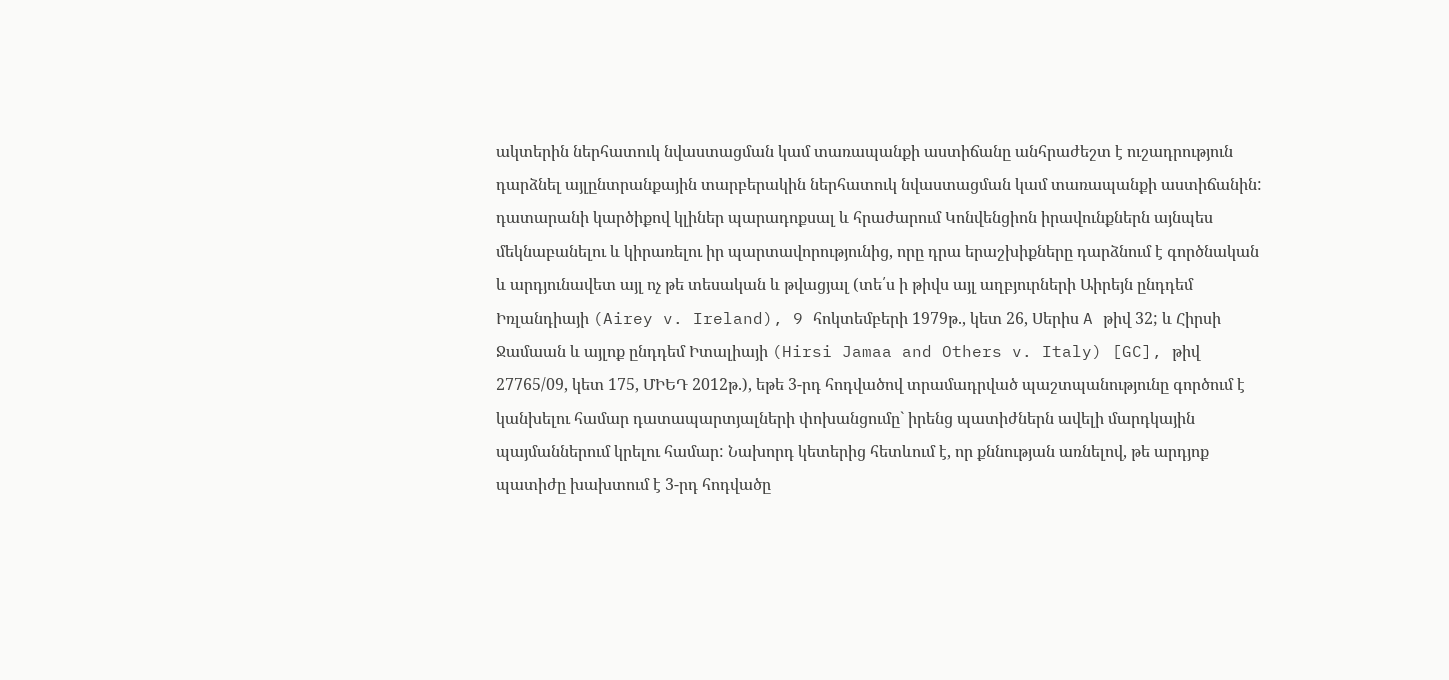ակտերին ներհատուկ նվաստացման կամ տառապանքի աստիճանը անհրաժեշտ է ուշադրություն դարձնել այլընտրանքային տարբերակին ներհատուկ նվաստացման կամ տառապանքի աստիճանին: դատարանի կարծիքով կլիներ պարադոքսալ և հրաժարում Կոնվենցիոն իրավունքներն այնպես մեկնաբանելու և կիրառելու իր պարտավորությունից, որը դրա երաշխիքները դարձնում է գործնական և արդյունավետ այլ ոչ թե տեսական և թվացյալ (տե՛ս ի թիվս այլ աղբյուրների Աիրեյն ընդդեմ Իռլանդիայի (Airey v. Ireland), 9 հոկտեմբերի 1979թ., կետ 26, Սերիս A թիվ 32; և Հիրսի Ջամաան և այլոք ընդդեմ Իտալիայի (Hirsi Jamaa and Others v. Italy) [GC], թիվ 27765/09, կետ 175, ՄԻԵԴ 2012թ.), եթե 3-րդ հոդվածով տրամադրված պաշտպանությունը գործում է կանխելու համար դատապարտյալների փոխանցումը` իրենց պատիժներն ավելի մարդկային պայմաններում կրելու համար: Նախորդ կետերից հետևում է, որ քննության առնելով, թե արդյոք պատիժը խախտում է 3-րդ հոդվածը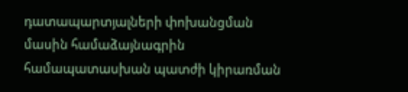դատապարտյալների փոխանցման մասին համաձայնագրին համապատասխան պատժի կիրառման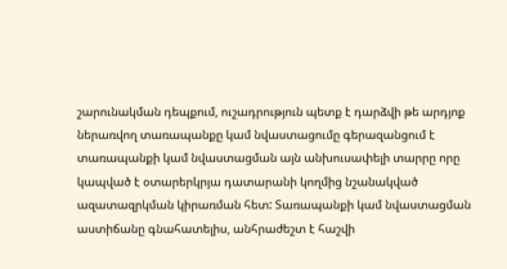շարունակման դեպքում, ուշադրություն պետք է դարձվի թե արդյոք ներառվող տառապանքը կամ նվաստացումը գերազանցում է տառապանքի կամ նվաստացման այն անխուսափելի տարրը որը կապված է օտարերկրյա դատարանի կողմից նշանակված ազատազրկման կիրառման հետ: Տառապանքի կամ նվաստացման աստիճանը գնահատելիս, անհրաժեշտ է հաշվի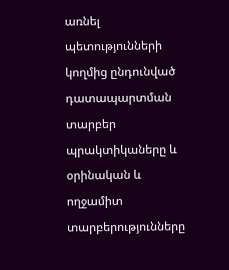առնել պետությունների կողմից ընդունված դատապարտման տարբեր պրակտիկաները և օրինական և ողջամիտ տարբերությունները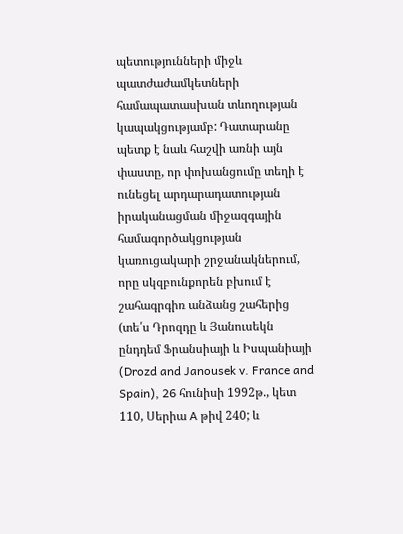պետությունների միջև պատժաժամկետների համապատասխան տևողության կապակցությամբ: Դատարանը պետք է նաև հաշվի առնի այն փաստը, որ փոխանցումը տեղի է ունեցել արդարադատության իրականացման միջազգային համագործակցության կառուցակարի շրջանակներում, որը սկզբունքորեն բխում է շահագրգիռ անձանց շահերից (տե՛ս Դրոզդը և Յանուսեկն ընդդեմ Ֆրանսիայի և Իսպանիայի (Drozd and Janousek v. France and Spain), 26 հունիսի 1992թ., կետ 110, Սերիա A թիվ 240; և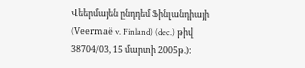Վեերմայեն ընդդեմ Ֆինլանդիայի (Veermaë v. Finland) (dec.) թիվ 38704/03, 15 մարտի 2005թ.):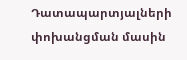Դատապարտյալների փոխանցման մասին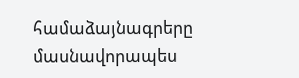համաձայնագրերը մասնավորապես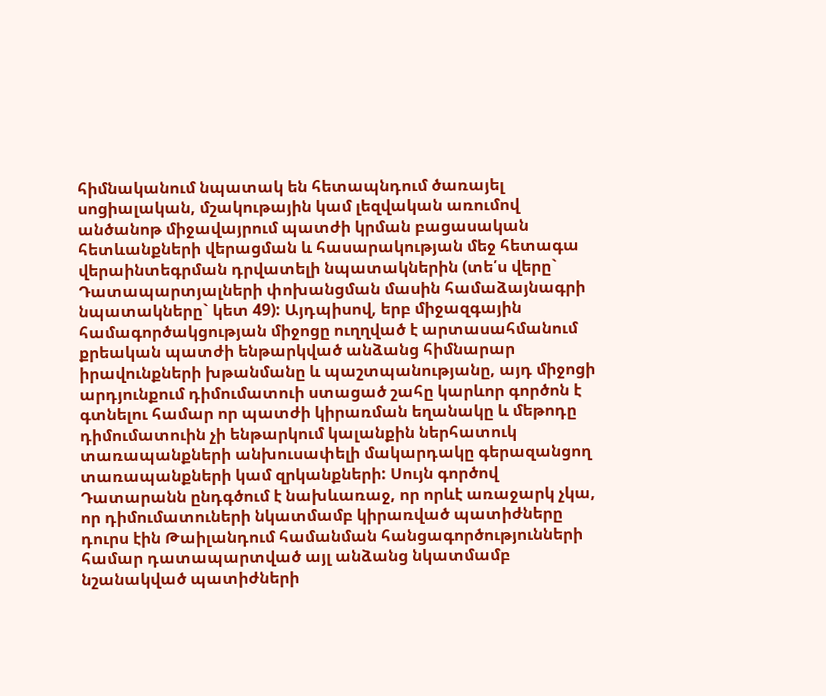հիմնականում նպատակ են հետապնդում ծառայել սոցիալական, մշակութային կամ լեզվական առումով անծանոթ միջավայրում պատժի կրման բացասական հետևանքների վերացման և հասարակության մեջ հետագա վերաինտեգրման դրվատելի նպատակներին (տե՛ս վերը` Դատապարտյալների փոխանցման մասին համաձայնագրի նպատակները` կետ 49): Այդպիսով, երբ միջազգային համագործակցության միջոցը ուղղված է արտասահմանում քրեական պատժի ենթարկված անձանց հիմնարար իրավունքների խթանմանը և պաշտպանությանը, այդ միջոցի արդյունքում դիմումատուի ստացած շահը կարևոր գործոն է գտնելու համար որ պատժի կիրառման եղանակը և մեթոդը դիմումատուին չի ենթարկում կալանքին ներհատուկ տառապանքների անխուսափելի մակարդակը գերազանցող տառապանքների կամ զրկանքների: Սույն գործով Դատարանն ընդգծում է նախևառաջ, որ որևէ առաջարկ չկա, որ դիմումատուների նկատմամբ կիրառված պատիժները դուրս էին Թաիլանդում համանման հանցագործությունների համար դատապարտված այլ անձանց նկատմամբ նշանակված պատիժների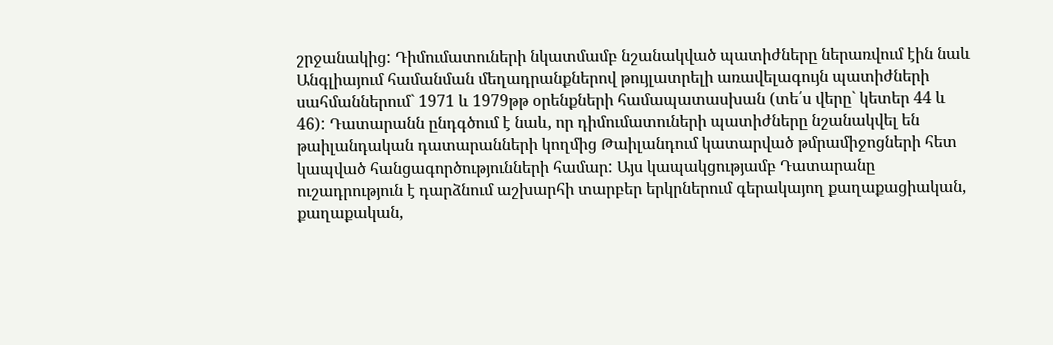շրջանակից: Դիմումատուների նկատմամբ նշանակված պատիժները ներառվում էին նաև Անգլիայում համանման մեղադրանքներով թույլատրելի առավելագույն պատիժների սահմաններում` 1971 և 1979թթ օրենքների համապատասխան (տե՛ս վերը` կետեր 44 և 46): Դատարանն ընդգծում է նաև, որ դիմումատուների պատիժները նշանակվել են թաիլանդական դատարանների կողմից Թաիլանդում կատարված թմրամիջոցների հետ կապված հանցագործությունների համար: Այս կապակցությամբ Դատարանը ուշադրություն է դարձնում աշխարհի տարբեր երկրներում գերակայող քաղաքացիական, քաղաքական,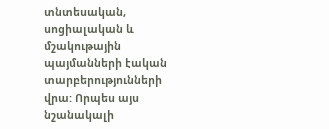տնտեսական, սոցիալական և մշակութային պայմանների էական տարբերությունների վրա: Որպես այս նշանակալի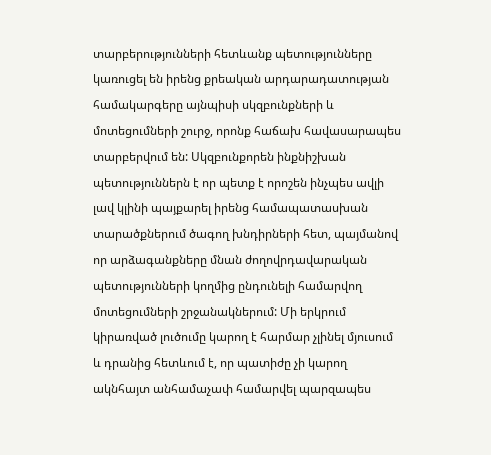տարբերությունների հետևանք պետությունները կառուցել են իրենց քրեական արդարադատության համակարգերը այնպիսի սկզբունքների և մոտեցումների շուրջ, որոնք հաճախ հավասարապես տարբերվում են: Սկզբունքորեն ինքնիշխան պետություններն է որ պետք է որոշեն ինչպես ավլի լավ կլինի պայքարել իրենց համապատասխան տարածքներում ծագող խնդիրների հետ, պայմանով որ արձագանքները մնան ժողովրդավարական պետությունների կողմից ընդունելի համարվող մոտեցումների շրջանակներում: Մի երկրում կիրառված լուծումը կարող է հարմար չլինել մյուսում և դրանից հետևում է, որ պատիժը չի կարող ակնհայտ անհամաչափ համարվել պարզապես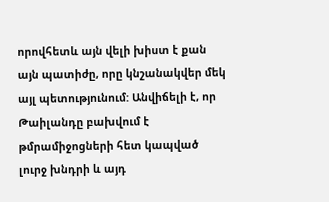որովհետև այն վելի խիստ է քան այն պատիժը, որը կնշանակվեր մեկ այլ պետությունում: Անվիճելի է, որ Թաիլանդը բախվում է թմրամիջոցների հետ կապված լուրջ խնդրի և այդ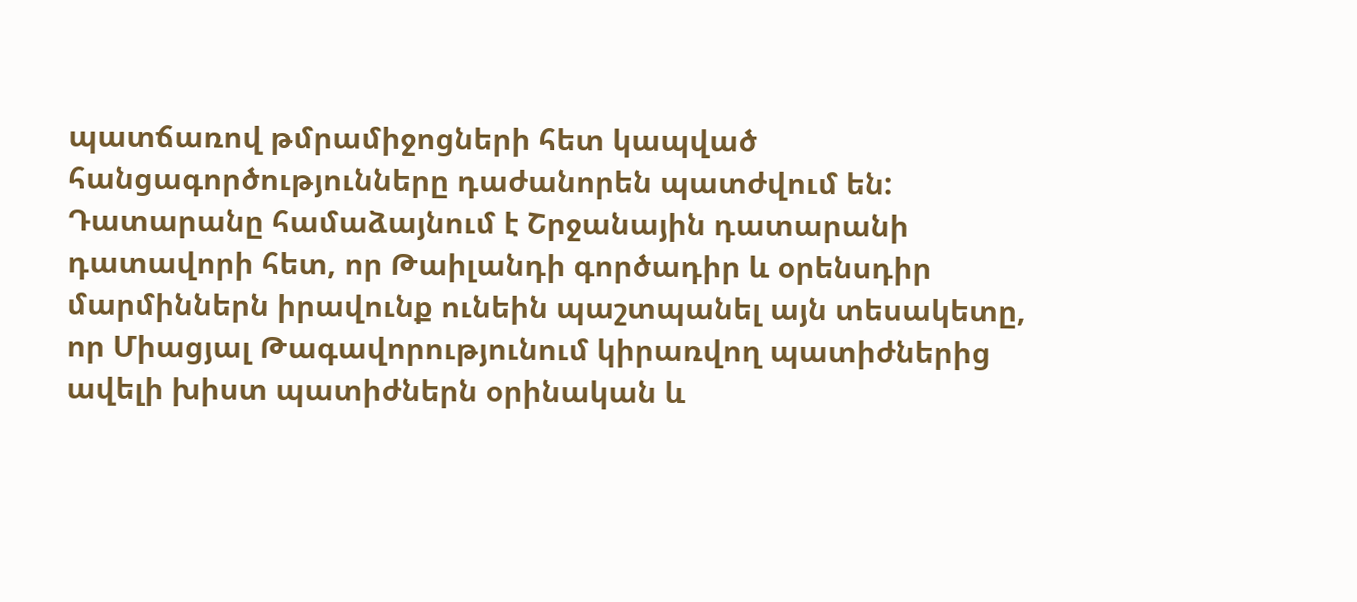պատճառով թմրամիջոցների հետ կապված հանցագործությունները դաժանորեն պատժվում են: Դատարանը համաձայնում է Շրջանային դատարանի դատավորի հետ, որ Թաիլանդի գործադիր և օրենսդիր մարմիններն իրավունք ունեին պաշտպանել այն տեսակետը, որ Միացյալ Թագավորությունում կիրառվող պատիժներից ավելի խիստ պատիժներն օրինական և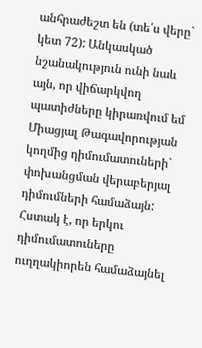անհրաժեշտ են (տե՛ս վերը` կետ 72): Անկասկած նշանակություն ունի նաև այն, որ վիճարկվող պատիժները կիրառվում եմ Միացյալ Թագավորության կողմից դիմումատուների` փոխանցման վերաբերյալ դիմումների համաձայն: Հստակ է, որ երկու դիմումատուները ուղղակիորեն համաձայնել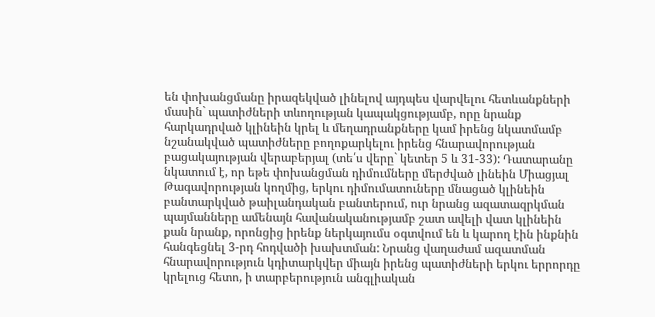են փոխանցմանը իրազեկված լինելով այդպես վարվելու հետևանքների մասին` պատիժների տևողության կապակցությամբ, որը նրանք հարկադրված կլինեին կրել և մեղադրանքները կամ իրենց նկատմամբ նշանակված պատիժները բողոքարկելու իրենց հնարավորության բացակայության վերաբերյալ (տե՛ս վերը` կետեր 5 և 31-33): Դատարանը նկատում է, որ եթե փոխանցման դիմումները մերժված լինեին Միացյալ Թագավորության կողմից, երկու դիմումատուները մնացած կլինեին բանտարկված թաիլանդական բանտերում, ուր նրանց ազատազրկման պայմանները ամենայն հավանականությամբ շատ ավելի վատ կլինեին քան նրանք, որոնցից իրենք ներկայումս օգտվում են և կարող էին ինքնին հանգեցնել 3-րդ հոդվածի խախտման: Նրանց վաղաժամ ազատման հնարավորություն կդիտարկվեր միայն իրենց պատիժների երկու երրորդը կրելուց հետո, ի տարբերություն անգլիական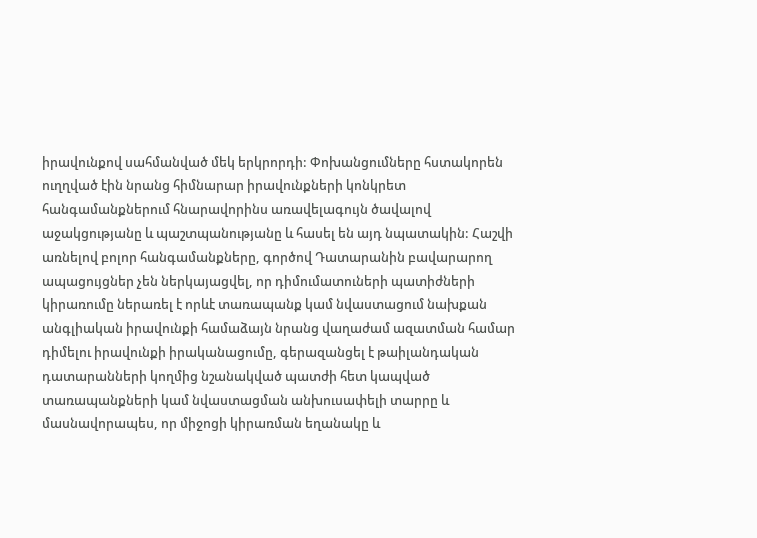իրավունքով սահմանված մեկ երկրորդի: Փոխանցումները հստակորեն ուղղված էին նրանց հիմնարար իրավունքների կոնկրետ հանգամանքներում հնարավորինս առավելագույն ծավալով աջակցությանը և պաշտպանությանը և հասել են այդ նպատակին: Հաշվի առնելով բոլոր հանգամանքները, գործով Դատարանին բավարարող ապացույցներ չեն ներկայացվել, որ դիմումատուների պատիժների կիրառումը ներառել է որևէ տառապանք կամ նվաստացում նախքան անգլիական իրավունքի համաձայն նրանց վաղաժամ ազատման համար դիմելու իրավունքի իրականացումը, գերազանցել է թաիլանդական դատարանների կողմից նշանակված պատժի հետ կապված տառապանքների կամ նվաստացման անխուսափելի տարրը և մասնավորապես, որ միջոցի կիրառման եղանակը և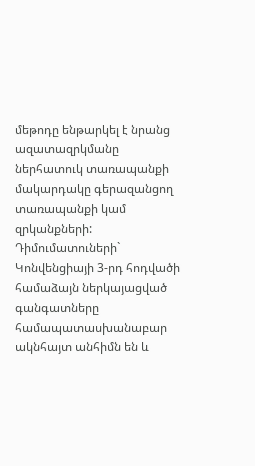մեթոդը ենթարկել է նրանց ազատազրկմանը ներհատուկ տառապանքի մակարդակը գերազանցող տառապանքի կամ զրկանքների: Դիմումատուների` Կոնվենցիայի 3-րդ հոդվածի համաձայն ներկայացված գանգատները համապատասխանաբար ակնհայտ անհիմն են և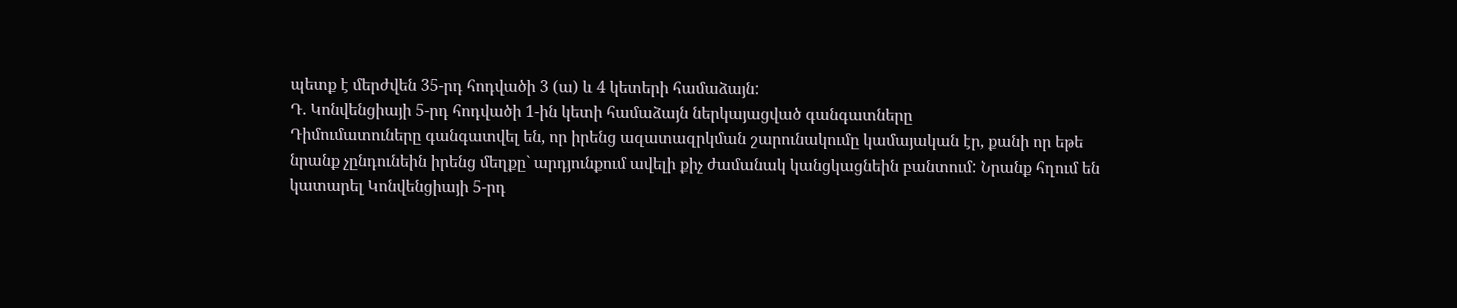պետք է մերժվեն 35-րդ հոդվածի 3 (ա) և 4 կետերի համաձայն:
Դ. Կոնվենցիայի 5-րդ հոդվածի 1-ին կետի համաձայն ներկայացված գանգատները
Դիմումատուները գանգատվել են, որ իրենց ազատազրկման շարունակումը կամայական էր, քանի որ եթե նրանք չընդունեին իրենց մեղքը` արդյունքում ավելի քիչ ժամանակ կանցկացնեին բանտում: Նրանք հղում են կատարել Կոնվենցիայի 5-րդ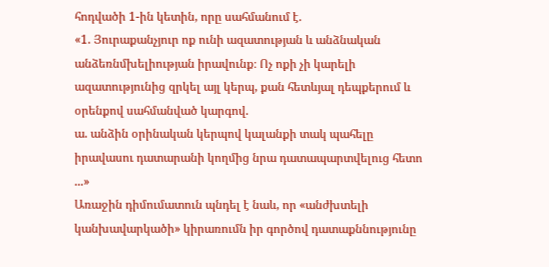հոդվածի 1-ին կետին, որը սահմանում է.
«1. Յուրաքանչյուր ոք ունի ազատության և անձնական անձեռնմխելիության իրավունք։ Ոչ ոքի չի կարելի ազատությունից զրկել այլ կերպ, քան հետևյալ դեպքերում և օրենքով սահմանված կարգով.
ա. անձին օրինական կերպով կալանքի տակ պահելը իրավասու դատարանի կողմից նրա դատապարտվելուց հետո ...»
Առաջին դիմումատուն պնդել է նաև, որ «անժխտելի կանխավարկածի» կիրառումն իր գործով դատաքննությունը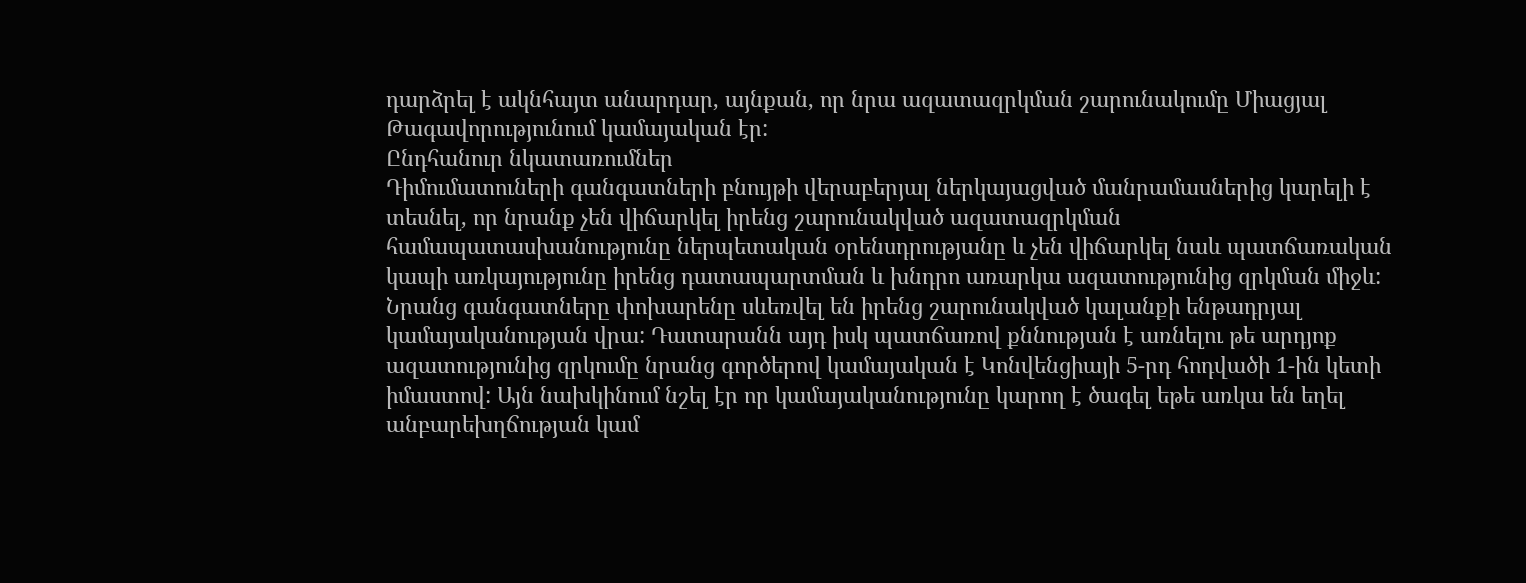դարձրել է ակնհայտ անարդար, այնքան, որ նրա ազատազրկման շարունակումը Միացյալ Թագավորությունում կամայական էր:
Ընդհանուր նկատառումներ
Դիմումատուների գանգատների բնույթի վերաբերյալ ներկայացված մանրամասներից կարելի է տեսնել, որ նրանք չեն վիճարկել իրենց շարունակված ազատազրկման համապատասխանությունը ներպետական օրենսդրությանը և չեն վիճարկել նաև պատճառական կապի առկայությունը իրենց դատապարտման և խնդրո առարկա ազատությունից զրկման միջև: Նրանց գանգատները փոխարենը սևեռվել են իրենց շարունակված կալանքի ենթադրյալ կամայականության վրա: Դատարանն այդ իսկ պատճառով քննության է առնելու թե արդյոք ազատությունից զրկումը նրանց գործերով կամայական է Կոնվենցիայի 5-րդ հոդվածի 1-ին կետի իմաստով: Այն նախկինում նշել էր որ կամայականությունը կարող է ծագել եթե առկա են եղել անբարեխղճության կամ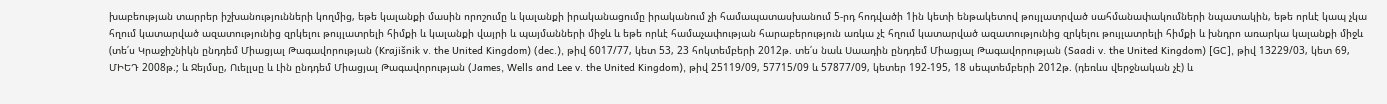խաբեության տարրեր իշխանությունների կողմից, եթե կալանքի մասին որոշումը և կալանքի իրականացումը իրականում չի համապատասխանում 5-րդ հոդվածի 1ին կետի ենթակետով թույլատրված սահմանափակումների նպատակին, եթե որևէ կապ չկա հղում կատարված ազատությունից զրկելու թույլատրելի հիմքի և կալանքի վայրի և պայմանների միջև և եթե որևէ համաչափության հարաբերություն առկա չէ հղում կատարված ազատությունից զրկելու թույլատրելի հիմքի և խնդրո առարկա կալանքի միջև (տե՛ս Կրաջիշնիկն ընդդեմ Միացյալ Թագավորության (Krajišnik v. the United Kingdom) (dec.), թիվ 6017/77, կետ 53, 23 հոկտեմբերի 2012թ. տե՛ս նաև Սաադին ընդդեմ Միացյալ Թագավորության (Saadi v. the United Kingdom) [GC], թիվ 13229/03, կետ 69, ՄԻԵԴ 2008թ.; և Ջեյմսը, Ուելլսը և Լին ընդդեմ Միացյալ Թագավորության (James, Wells and Lee v. the United Kingdom), թիվ 25119/09, 57715/09 և 57877/09, կետեր 192-195, 18 սեպտեմբերի 2012թ. (դեռևս վերջնական չէ) և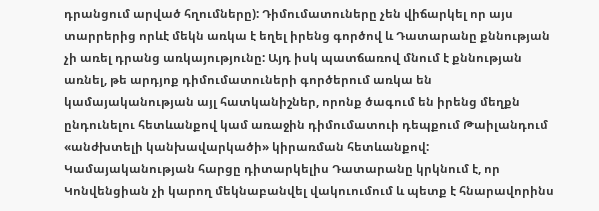դրանցում արված հղումները): Դիմումատուները չեն վիճարկել որ այս տարրերից որևէ մեկն առկա է եղել իրենց գործով և Դատարանը քննության չի առել դրանց առկայությունը: Այդ իսկ պատճառով մնում է քննության առնել, թե արդյոք դիմումատուների գործերում առկա են կամայականության այլ հատկանիշներ, որոնք ծագում են իրենց մեղքն ընդունելու հետևանքով կամ առաջին դիմումատուի դեպքում Թաիլանդում «անժխտելի կանխավարկածի» կիրառման հետևանքով: Կամայականության հարցը դիտարկելիս Դատարանը կրկնում է, որ Կոնվենցիան չի կարող մեկնաբանվել վակուումում և պետք է հնարավորինս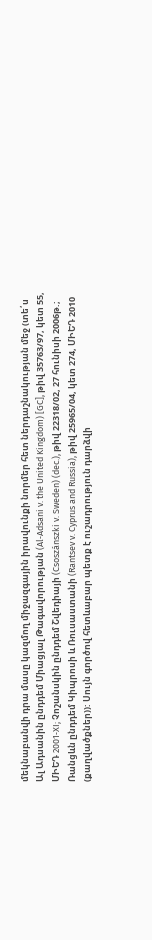մեկնաբանվի դրա մասը կազմող միջազգային իրավունքի նորմեր հետ ներդաշնակության մեջ (տե՛ս Ալ Ադսանին ընդդեմ Միացյալ Թագավորության (Al‑Adsani v. the United Kingdom) [GC], թիվ 35763/97, կետ 55, ՄԻԵԴ 2001‑XI; Չոշանսկին ընդդեմ Շվեդիայի (Csoszánszki v. Sweden) (dec.), թիվ 22318/02, 27 հունիսի 2006թ.; Ռանցևն ընդդեմ Կիպրոսի և Ռուսաստանի (Rantsev v. Cyprus and Russia), թիվ 25965/04, կետ 274, ՄԻԵԴ 2010 (քաղվածքներ)): Սույն գործով հետևաբար պետք է ուշադրություն դարձվի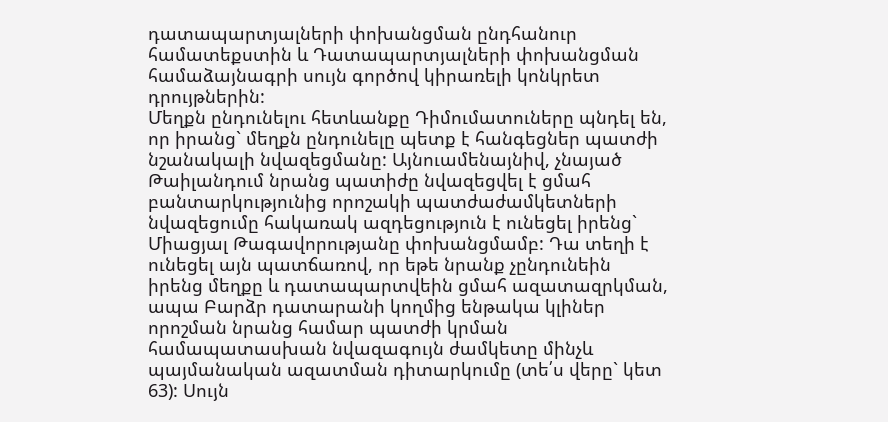դատապարտյալների փոխանցման ընդհանուր համատեքստին և Դատապարտյալների փոխանցման համաձայնագրի սույն գործով կիրառելի կոնկրետ դրույթներին:
Մեղքն ընդունելու հետևանքը Դիմումատուները պնդել են, որ իրանց` մեղքն ընդունելը պետք է հանգեցներ պատժի նշանակալի նվազեցմանը: Այնուամենայնիվ, չնայած Թաիլանդում նրանց պատիժը նվազեցվել է ցմահ բանտարկությունից որոշակի պատժաժամկետների նվազեցումը հակառակ ազդեցություն է ունեցել իրենց` Միացյալ Թագավորությանը փոխանցմամբ: Դա տեղի է ունեցել այն պատճառով, որ եթե նրանք չընդունեին իրենց մեղքը և դատապարտվեին ցմահ ազատազրկման, ապա Բարձր դատարանի կողմից ենթակա կլիներ որոշման նրանց համար պատժի կրման համապատասխան նվազագույն ժամկետը մինչև պայմանական ազատման դիտարկումը (տե՛ս վերը` կետ 63): Սույն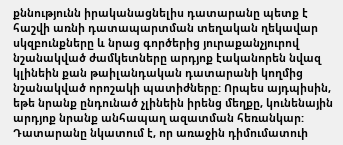քննությունն իրականացնելիս դատարանը պետք է հաշվի առնի դատապարտման տեղական ղեկավար սկզբունքները և նրաց գործերից յուրաքանչյուրով նշանակված ժամկետները արդյոք էականորեն նվազ կլինեին քան թաիլանդական դատարանի կողմից նշանակված որոշակի պատիժները: Որպես այդպիսին, եթե նրանք ընդունած չլինեին իրենց մեղքը, կունենային արդյոք նրանք անհապաղ ազատման հեռանկար: Դատարանը նկատում է, որ առաջին դիմումատուի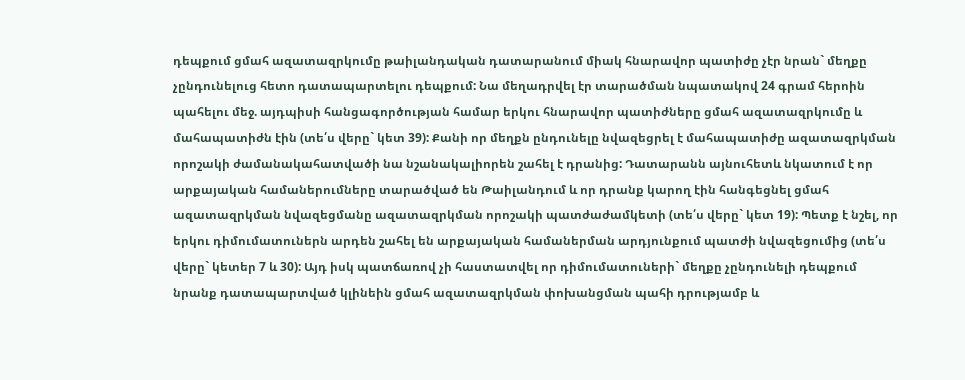դեպքում ցմահ ազատազրկումը թաիլանդական դատարանում միակ հնարավոր պատիժը չէր նրան` մեղքը չընդունելուց հետո դատապարտելու դեպքում: Նա մեղադրվել էր տարածման նպատակով 24 գրամ հերոին պահելու մեջ. այդպիսի հանցագործության համար երկու հնարավոր պատիժները ցմահ ազատազրկումը և մահապատիժն էին (տե՛ս վերը` կետ 39): Քանի որ մեղքն ընդունելը նվազեցրել է մահապատիժը ազատազրկման որոշակի ժամանակահատվածի նա նշանակալիորեն շահել է դրանից: Դատարանն այնուհետև նկատում է որ արքայական համաներումները տարածված են Թաիլանդում և որ դրանք կարող էին հանգեցնել ցմահ ազատազրկման նվազեցմանը ազատազրկման որոշակի պատժաժամկետի (տե՛ս վերը` կետ 19): Պետք է նշել, որ երկու դիմումատուներն արդեն շահել են արքայական համաներման արդյունքում պատժի նվազեցումից (տե՛ս վերը` կետեր 7 և 30): Այդ իսկ պատճառով չի հաստատվել որ դիմումատուների` մեղքը չընդունելի դեպքում նրանք դատապարտված կլինեին ցմահ ազատազրկման փոխանցման պահի դրությամբ և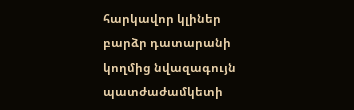հարկավոր կլիներ բարձր դատարանի կողմից նվազագույն պատժաժամկետի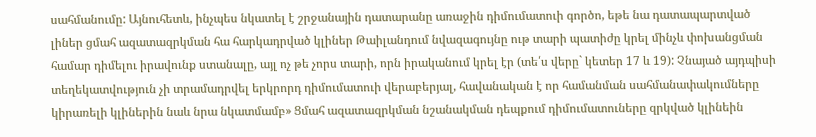սահմանումը: Այնուհետև, ինչպես նկատել է շրջանային դատարանը առաջին դիմումատուի գործո, եթե նա դատապարտված լիներ ցմահ ազատազրկման հա հարկադրված կլիներ Թաիլանդում նվազագույնը ութ տարի պատիժը կրել մինչև փոխանցման համար դիմելու իրավունք ստանալը, այլ ոչ թե չորս տարի, որն իրականում կրել էր (տե՛ս վերը` կետեր 17 և 19): Չնայած այդպիսի տեղեկատվություն չի տրամադրվել երկրորդ դիմումատուի վերաբերյալ, հավանական է որ համանման սահմանափակումները կիրառելի կլիներին նաև նրա նկատմամբ» Ցմահ ազատազրկման նշանակման դեպքում դիմումատուները զրկված կլինեին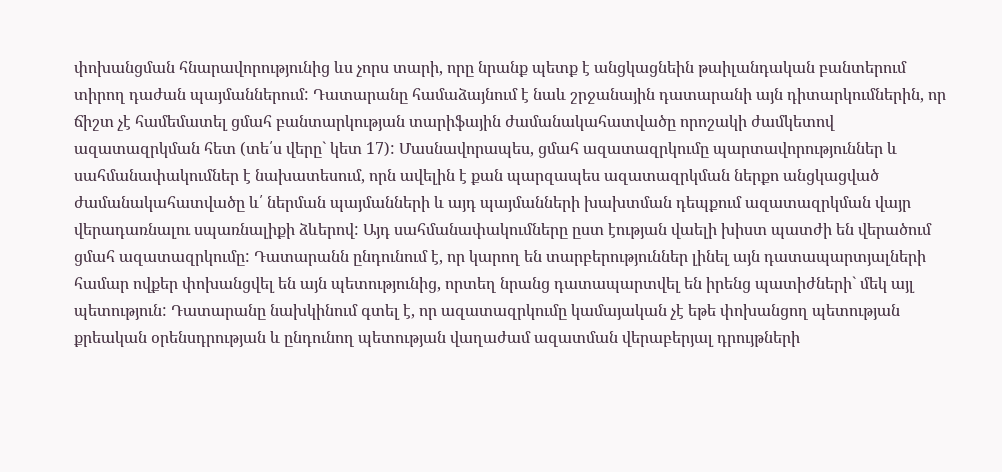փոխանցման հնարավորությունից ևս չորս տարի, որը նրանք պետք է անցկացնեին թաիլանդական բանտերում տիրող դաժան պայմաններում: Դատարանը համաձայնում է նաև շրջանային դատարանի այն դիտարկումներին, որ ճիշտ չէ համեմատել ցմահ բանտարկության տարիֆային ժամանակահատվածը որոշակի ժամկետով ազատազրկման հետ (տե՛ս վերը` կետ 17): Մասնավորապես, ցմահ ազատազրկումը պարտավորություններ և սահմանափակումներ է նախատեսում, որն ավելին է քան պարզապես ազատազրկման ներքո անցկացված ժամանակահատվածը և՛ ներման պայմանների և այդ պայմանների խախտման դեպքում ազատազրկման վայր վերադառնալու սպառնալիքի ձևերով: Այդ սահմանափակումները ըստ էության վաելի խիստ պատժի են վերածում ցմահ ազատազրկումը: Դատարանն ընդունում է, որ կարող են տարբերություններ լինել այն դատապարտյալների համար ովքեր փոխանցվել են այն պետությունից, որտեղ նրանց դատապարտվել են իրենց պատիժների` մեկ այլ պետություն: Դատարանը նախկինում գտել է, որ ազատազրկումը կամայական չէ եթե փոխանցող պետության քրեական օրենսդրության և ընդունող պետության վաղաժամ ազատման վերաբերյալ դրույթների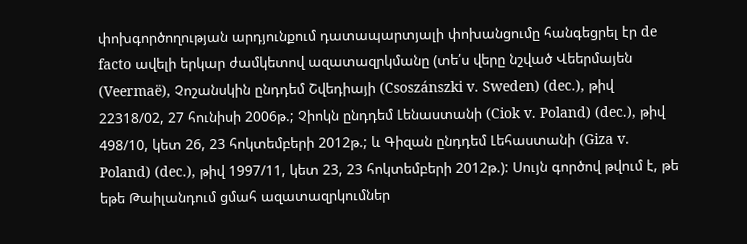փոխգործողության արդյունքում դատապարտյալի փոխանցումը հանգեցրել էր de facto ավելի երկար ժամկետով ազատազրկմանը (տե՛ս վերը նշված Վեերմայեն (Veermaë), Չոշանսկին ընդդեմ Շվեդիայի (Csoszánszki v. Sweden) (dec.), թիվ 22318/02, 27 հունիսի 2006թ.; Չիոկն ընդդեմ Լենաստանի (Ciok v. Poland) (dec.), թիվ 498/10, կետ 26, 23 հոկտեմբերի 2012թ.; և Գիզան ընդդեմ Լեհաստանի (Giza v. Poland) (dec.), թիվ 1997/11, կետ 23, 23 հոկտեմբերի 2012թ.): Սույն գործով թվում է, թե եթե Թաիլանդում ցմահ ազատազրկումներ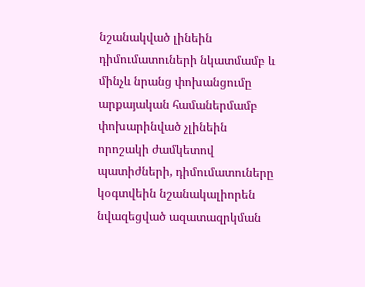նշանակված լինեին դիմումատուների նկատմամբ և մինչև նրանց փոխանցումը արքայական համաներմամբ փոխարինված չլինեին որոշակի ժամկետով պատիժների, դիմումատուները կօգտվեին նշանակալիորեն նվազեցված ազատազրկման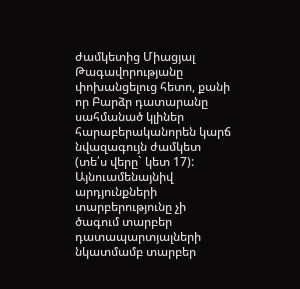ժամկետից Միացյալ Թագավորությանը փոխանցելուց հետո, քանի որ Բարձր դատարանը սահմանած կլիներ հարաբերականորեն կարճ նվազագույն ժամկետ (տե՛ս վերը` կետ 17): Այնուամենայնիվ արդյունքների տարբերությունը չի ծագում տարբեր դատապարտյալների նկատմամբ տարբեր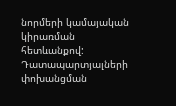նորմերի կամայական կիրառման հետևանքով: Դատապարտյալների փոխանցման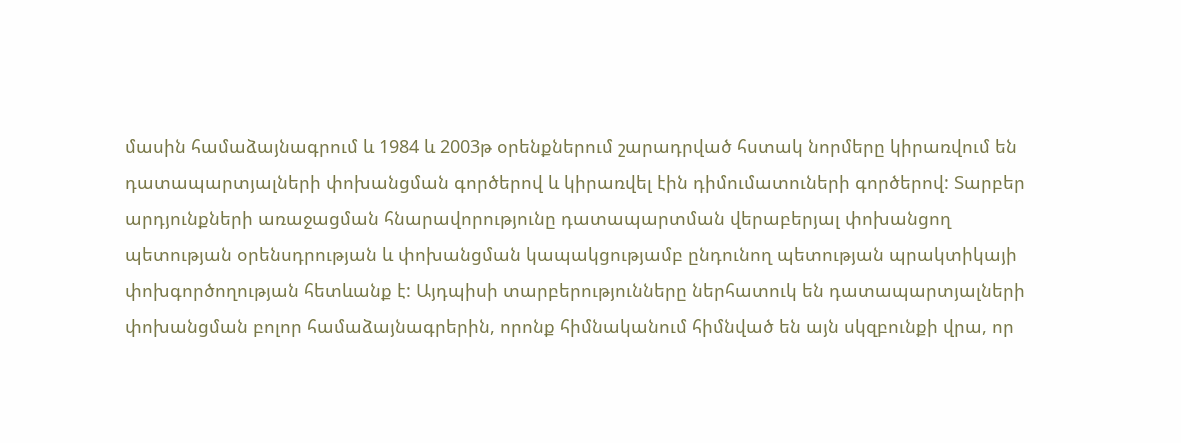մասին համաձայնագրում և 1984 և 2003թ օրենքներում շարադրված հստակ նորմերը կիրառվում են դատապարտյալների փոխանցման գործերով և կիրառվել էին դիմումատուների գործերով: Տարբեր արդյունքների առաջացման հնարավորությունը դատապարտման վերաբերյալ փոխանցող պետության օրենսդրության և փոխանցման կապակցությամբ ընդունող պետության պրակտիկայի փոխգործողության հետևանք է: Այդպիսի տարբերությունները ներհատուկ են դատապարտյալների փոխանցման բոլոր համաձայնագրերին, որոնք հիմնականում հիմնված են այն սկզբունքի վրա, որ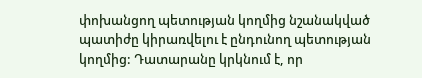փոխանցող պետության կողմից նշանակված պատիժը կիրառվելու է ընդունող պետության կողմից: Դատարանը կրկնում է, որ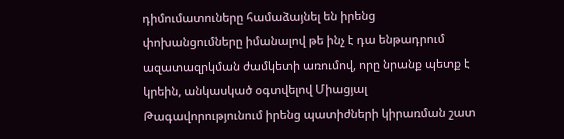դիմումատուները համաձայնել են իրենց փոխանցումները իմանալով թե ինչ է դա ենթադրում ազատազրկման ժամկետի առումով, որը նրանք պետք է կրեին, անկասկած օգտվելով Միացյալ Թագավորությունում իրենց պատիժների կիրառման շատ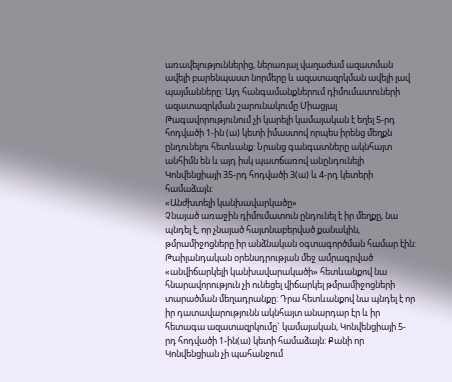առավելություններից, ներառյալ վաղաժամ ազատման ավելի բարենպաստ նորմերը և ազատազրկման ավելի լավ պայմանները: Այդ հանգամանքներում դիմումատուների ազատազրկման շարունակումը Միացյալ Թագավորությունում չի կարելի կամայական է եղել 5-րդ հոդվածի 1-ին (ա) կետի իմաստով որպես իրենց մեղքն ընդունելու հետևանք: Նրանց գանգատները ակնհայտ անհիմն են և այդ իսկ պատճառով անընդունելի Կոնվենցիայի 35-րդ հոդվածի 3(ա) և 4-րդ կետերի համաձայն:
«Անժխտելի կանխավարկածը»
Չնայած առաջին դիմումատուն ընդունել է իր մեղքը, նա պնդել է, որ չնայած հայտնաբերված քանակին, թմրամիջոցները իր անձնական օգտագործման համար էին: Թաիլանդական օրենսդրության մեջ ամրագրված «անվիճարկելի կանխավարակածի» հետևանքով նա հնարավորություն չի ունեցել վիճարկել թմրամիջոցների տարածման մեղադրանքը: Դրա հետևանքով նա պնդել է որ իր դատավարությունն ակնհայտ անարդար էր և իր հետագա ազատազրկումը` կամայական, Կոնվենցիայի 5-րդ հոդվածի 1-ին(ա) կետի համաձայն: Քանի որ Կոնվենցիան չի պահանջում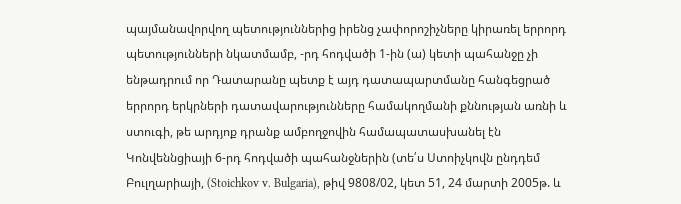պայմանավորվող պետություններից իրենց չափորոշիչները կիրառել երրորդ պետությունների նկատմամբ, -րդ հոդվածի 1-ին (ա) կետի պահանջը չի ենթադրում որ Դատարանը պետք է այդ դատապարտմանը հանգեցրած երրորդ երկրների դատավարությունները համակողմանի քննության առնի և ստուգի, թե արդյոք դրանք ամբողջովին համապատասխանել էն Կոնվեննցիայի 6-րդ հոդվածի պահանջներին (տե՛ս Ստոիչկովն ընդդեմ Բուլղարիայի, (Stoichkov v. Bulgaria), թիվ 9808/02, կետ 51, 24 մարտի 2005թ. և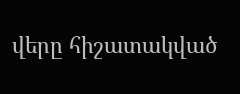վերը հիշատակված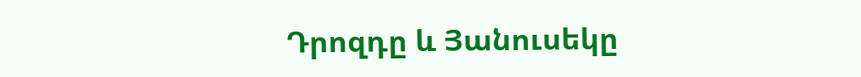Դրոզդը և Յանուսեկը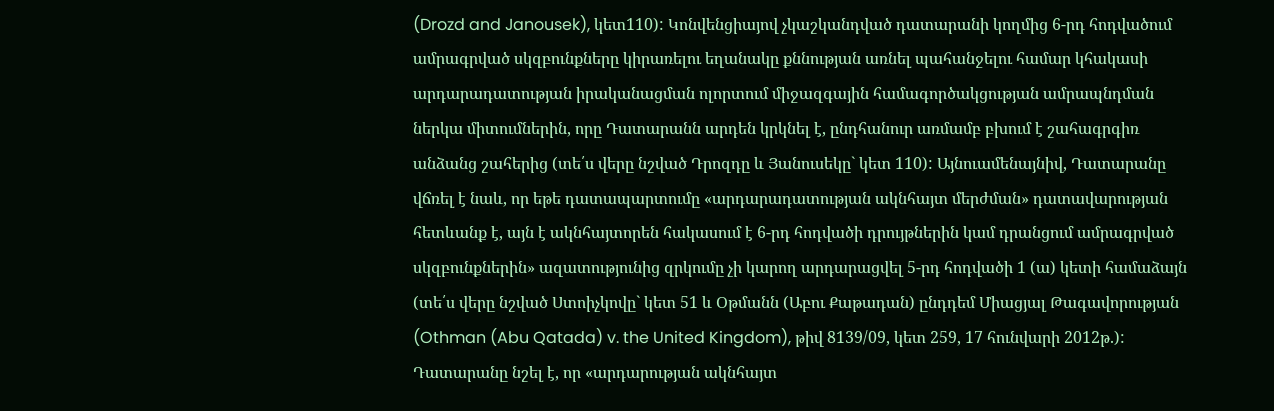(Drozd and Janousek), կետ110): Կոնվենցիայով չկաշկանդված դատարանի կողմից 6-րդ հոդվածում ամրագրված սկզբունքները կիրառելու եղանակը քննության առնել պահանջելու համար կհակասի արդարադատության իրականացման ոլորտում միջազգային համագործակցության ամրապնդման ներկա միտումներին, որը Դատարանն արդեն կրկնել է, ընդհանուր առմամբ բխում է շահագրգիռ անձանց շահերից (տե՛ս վերը նշված Դրոզդը և Յանուսեկը` կետ 110): Այնուամենայնիվ, Դատարանը վճռել է նաև, որ եթե դատապարտումը «արդարադատության ակնհայտ մերժման» դատավարության հետևանք է, այն է ակնհայտորեն հակասում է 6-րդ հոդվածի դրույթներին կամ դրանցում ամրագրված սկզբունքներին» ազատությունից զրկումը չի կարող արդարացվել 5-րդ հոդվածի 1 (ա) կետի համաձայն (տե՛ս վերը նշված Ստոիչկովը` կետ 51 և Օթմանն (Աբու Քաթադան) ընդդեմ Միացյալ Թագավորության (Othman (Abu Qatada) v. the United Kingdom), թիվ 8139/09, կետ 259, 17 հունվարի 2012թ.): Դատարանը նշել է, որ «արդարության ակնհայտ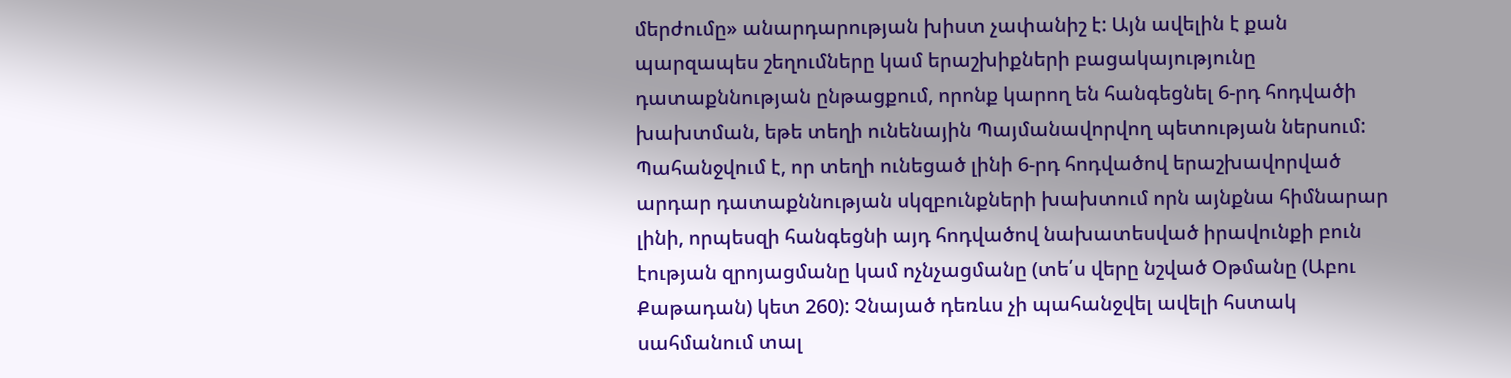մերժումը» անարդարության խիստ չափանիշ է: Այն ավելին է քան պարզապես շեղումները կամ երաշխիքների բացակայությունը դատաքննության ընթացքում, որոնք կարող են հանգեցնել 6-րդ հոդվածի խախտման, եթե տեղի ունենային Պայմանավորվող պետության ներսում: Պահանջվում է, որ տեղի ունեցած լինի 6-րդ հոդվածով երաշխավորված արդար դատաքննության սկզբունքների խախտում որն այնքնա հիմնարար լինի, որպեսզի հանգեցնի այդ հոդվածով նախատեսված իրավունքի բուն էության զրոյացմանը կամ ոչնչացմանը (տե՛ս վերը նշված Օթմանը (Աբու Քաթադան) կետ 260): Չնայած դեռևս չի պահանջվել ավելի հստակ սահմանում տալ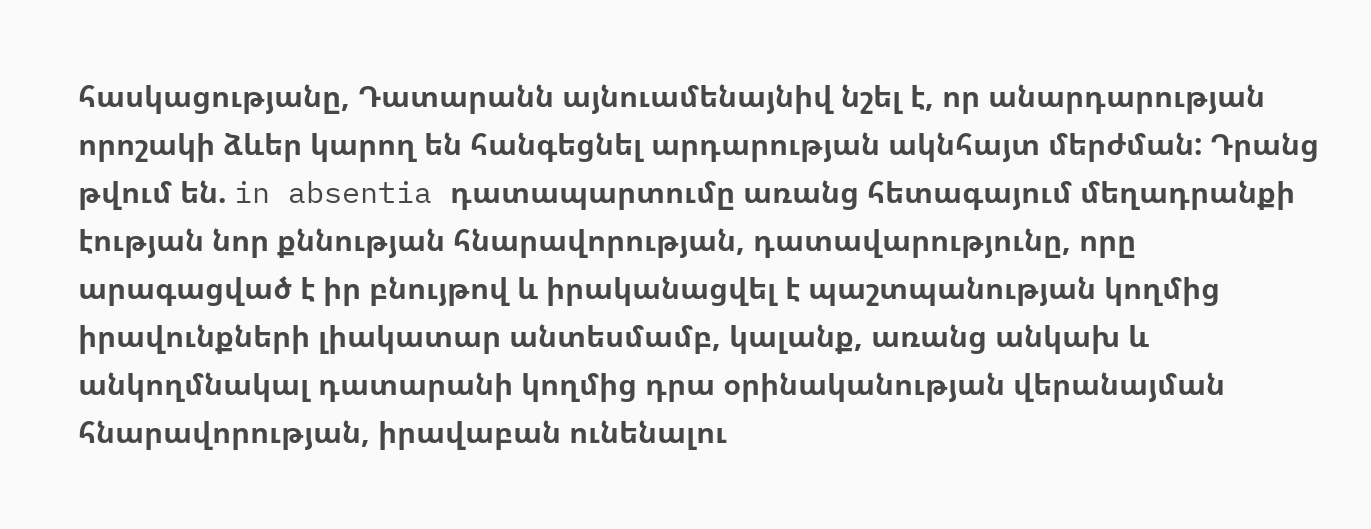հասկացությանը, Դատարանն այնուամենայնիվ նշել է, որ անարդարության որոշակի ձևեր կարող են հանգեցնել արդարության ակնհայտ մերժման: Դրանց թվում են. in absentia դատապարտումը առանց հետագայում մեղադրանքի էության նոր քննության հնարավորության, դատավարությունը, որը արագացված է իր բնույթով և իրականացվել է պաշտպանության կողմից իրավունքների լիակատար անտեսմամբ, կալանք, առանց անկախ և անկողմնակալ դատարանի կողմից դրա օրինականության վերանայման հնարավորության, իրավաբան ունենալու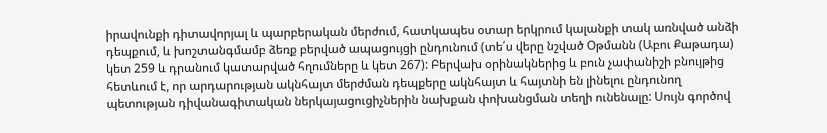իրավունքի դիտավորյալ և պարբերական մերժում, հատկապես օտար երկրում կալանքի տակ առնված անձի դեպքում, և խոշտանգմամբ ձեռք բերված ապացույցի ընդունում (տե՛ս վերը նշված Օթմանն (Աբու Քաթադա) կետ 259 և դրանում կատարված հղումները և կետ 267): Բերվախ օրինակներից և բուն չափանիշի բնույթից հետևում է, որ արդարության ակնհայտ մերժման դեպքերը ակնհայտ և հայտնի են լինելու ընդունող պետության դիվանագիտական ներկայացուցիչներին նախքան փոխանցման տեղի ունենալը: Սույն գործով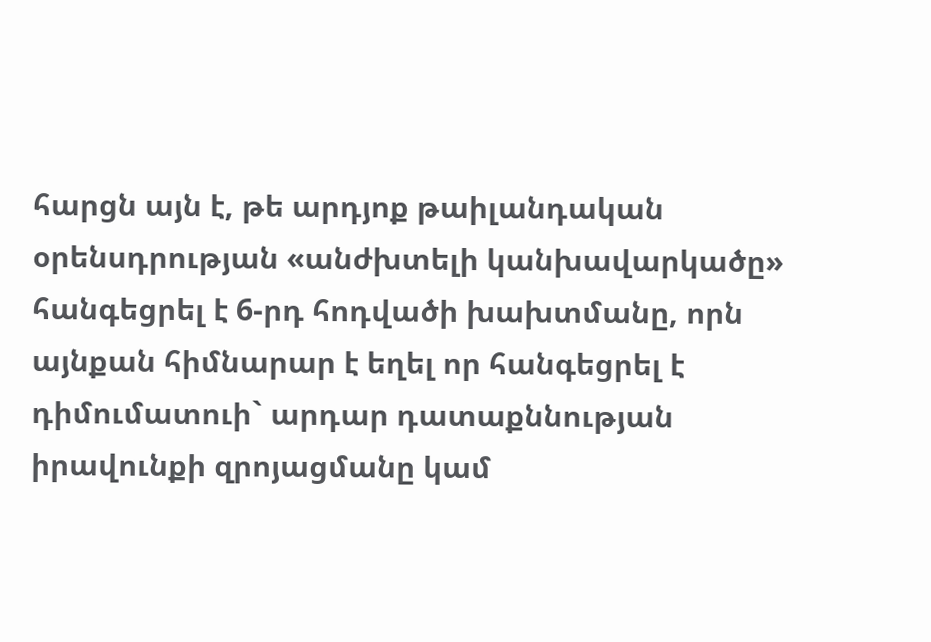հարցն այն է, թե արդյոք թաիլանդական օրենսդրության «անժխտելի կանխավարկածը» հանգեցրել է 6-րդ հոդվածի խախտմանը, որն այնքան հիմնարար է եղել որ հանգեցրել է դիմումատուի` արդար դատաքննության իրավունքի զրոյացմանը կամ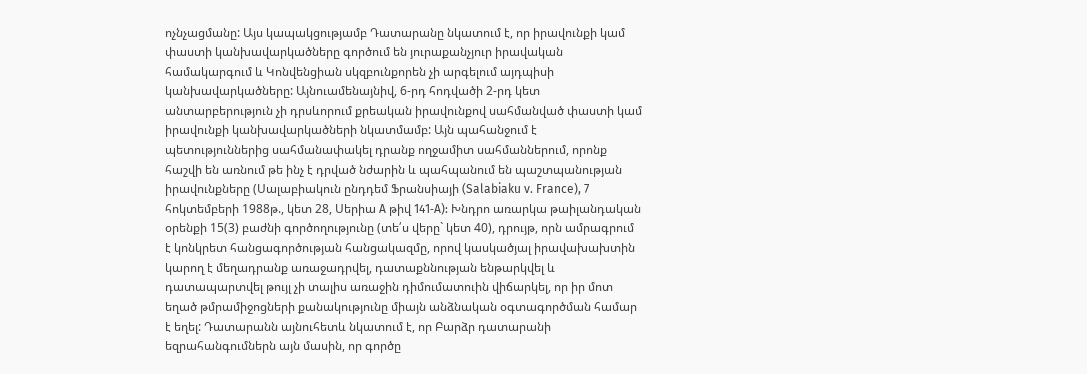ոչնչացմանը: Այս կապակցությամբ Դատարանը նկատում է, որ իրավունքի կամ փաստի կանխավարկածները գործում են յուրաքանչյուր իրավական համակարգում և Կոնվենցիան սկզբունքորեն չի արգելում այդպիսի կանխավարկածները: Այնուամենայնիվ, 6-րդ հոդվածի 2-րդ կետ անտարբերություն չի դրսևորում քրեական իրավունքով սահմանված փաստի կամ իրավունքի կանխավարկածների նկատմամբ: Այն պահանջում է պետություններից սահմանափակել դրանք ողջամիտ սահմաններում, որոնք հաշվի են առնում թե ինչ է դրված նժարին և պահպանում են պաշտպանության իրավունքները (Սալաբիակուն ընդդեմ Ֆրանսիայի (Salabiaku v. France), 7 հոկտեմբերի 1988թ., կետ 28, Սերիա A թիվ 141‑A): Խնդրո առարկա թաիլանդական օրենքի 15(3) բաժնի գործողությունը (տե՛ս վերը` կետ 40), դրույթ, որն ամրագրում է կոնկրետ հանցագործության հանցակազմը, որով կասկածյալ իրավախախտին կարող է մեղադրանք առաջադրվել, դատաքննության ենթարկվել և դատապարտվել թույլ չի տալիս առաջին դիմումատուին վիճարկել, որ իր մոտ եղած թմրամիջոցների քանակությունը միայն անձնական օգտագործման համար է եղել: Դատարանն այնուհետև նկատում է, որ Բարձր դատարանի եզրահանգումներն այն մասին, որ գործը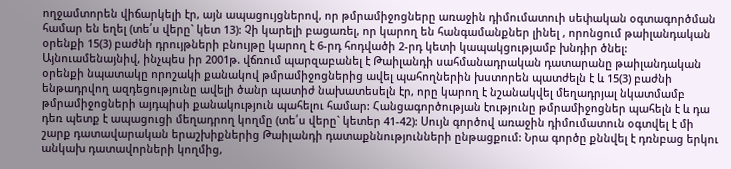ողջամտորեն վիճարկելի էր, այն ապացույցներով, որ թմրամիջոցները առաջին դիմումատուի սեփական օգտագործման համար են եղել (տե՛ս վերը` կետ 13): Չի կարելի բացառել, որ կարող են հանգամանքներ լինել , որոնցում թաիլանդական օրենքի 15(3) բաժնի դրույթների բնույթը կարող է 6-րդ հոդվածի 2-րդ կետի կապակցությամբ խնդիր ծնել: Այնուամենայնիվ, ինչպես իր 2001թ. վճռում պարզաբանել է Թաիլանդի սահմանադրական դատարանը թաիլանդական օրենքի նպատակը որոշակի քանակով թմրամիջոցներից ավել պահողներին խստորեն պատժելն է և 15(3) բաժնի ենթադրվող ազդեցությունը ավելի ծանր պատիժ նախատեսելն էր, որը կարող է նշանակվել մեղադրյալ նկատմամբ թմրամիջոցների այդպիսի քանակություն պահելու համար: Հանցագործության էությունը թմրամիջոցներ պահելն է և դա դեռ պետք է ապացուցի մեղադրող կողմը (տե՛ս վերը` կետեր 41-42): Սույն գործով առաջին դիմումատուն օգտվել է մի շարք դատավարական երաշխիքներից Թաիլանդի դատաքննությունների ընթացքում: Նրա գործը քննվել է դռնբաց երկու անկախ դատավորների կողմից,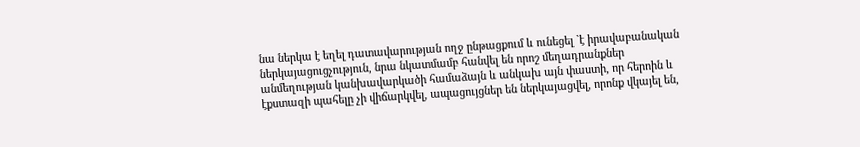նա ներկա է եղել դատավարության ողջ ընթացքում և ունեցել `է իրավաբանական ներկայացուցչություն, նրա նկատմամբ հանվել են որոշ մեղադրանքներ անմեղության կանխավարկածի համաձայն և անկախ այն փաստի, որ հերոին և էքստազի պահելը չի վիճարկվել, ապացույցներ են ներկայացվել, որոնք վկայել են,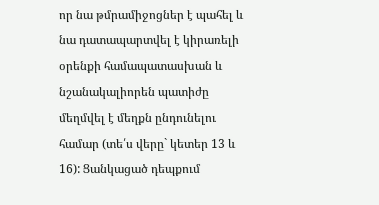որ նա թմրամիջոցներ է պահել և նա դատապարտվել է կիրառելի օրենքի համապատասխան և նշանակալիորեն պատիժը մեղմվել է մեղքն ընդունելու համար (տե՛ս վերը` կետեր 13 և 16): Ցանկացած դեպքում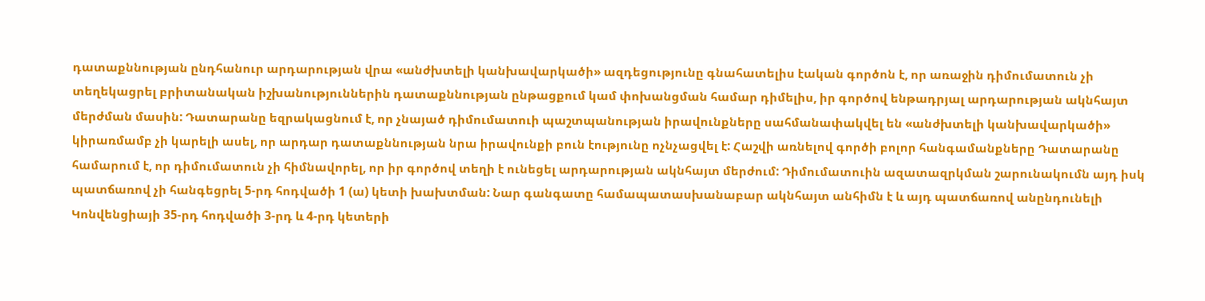դատաքննության ընդհանուր արդարության վրա «անժխտելի կանխավարկածի» ազդեցությունը գնահատելիս էական գործոն է, որ առաջին դիմումատուն չի տեղեկացրել բրիտանական իշխանություններին դատաքննության ընթացքում կամ փոխանցման համար դիմելիս, իր գործով ենթադրյալ արդարության ակնհայտ մերժման մասին: Դատարանը եզրակացնում է, որ չնայած դիմումատուի պաշտպանության իրավունքները սահմանափակվել են «անժխտելի կանխավարկածի» կիրառմամբ չի կարելի ասել, որ արդար դատաքննության նրա իրավունքի բուն էությունը ոչնչացվել է: Հաշվի առնելով գործի բոլոր հանգամանքները Դատարանը համարում է, որ դիմումատուն չի հիմնավորել, որ իր գործով տեղի է ունեցել արդարության ակնհայտ մերժում: Դիմումատուին ազատազրկման շարունակումն այդ իսկ պատճառով չի հանգեցրել 5-րդ հոդվածի 1 (ա) կետի խախտման: Նար գանգատը համապատասխանաբար ակնհայտ անհիմն է և այդ պատճառով անընդունելի Կոնվենցիայի 35-րդ հոդվածի 3-րդ և 4-րդ կետերի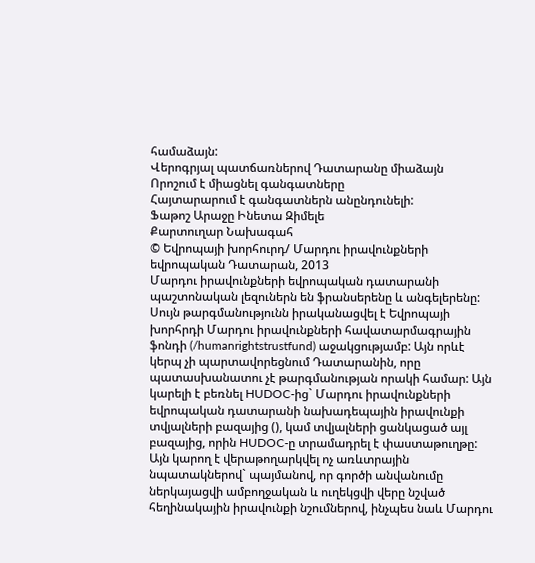համաձայն:
Վերոգրյալ պատճառներով Դատարանը միաձայն
Որոշում է միացնել գանգատները
Հայտարարում է գանգատներն անընդունելի:
Ֆաթոշ Արաջը Ինետա Զիմելե
Քարտուղար Նախագահ
© Եվրոպայի խորհուրդ/ Մարդու իրավունքների եվրոպական Դատարան, 2013
Մարդու իրավունքների եվրոպական դատարանի պաշտոնական լեզուներն են ֆրանսերենը և անգելերենը: Սույն թարգմանությունն իրականացվել է Եվրոպայի խորհրդի Մարդու իրավունքների հավատարմագրային ֆոնդի (/humanrightstrustfund) աջակցությամբ: Այն որևէ կերպ չի պարտավորեցնում Դատարանին, որը պատասխանատու չէ թարգմանության որակի համար: Այն կարելի է բեռնել HUDOC-ից` Մարդու իրավունքների եվրոպական դատարանի նախադեպային իրավունքի տվյալների բազայից (), կամ տվյալների ցանկացած այլ բազայից, որին HUDOC-ը տրամադրել է փաստաթուղթը: Այն կարող է վերաթողարկվել ոչ առևտրային նպատակներով` պայմանով, որ գործի անվանումը ներկայացվի ամբողջական և ուղեկցվի վերը նշված հեղինակային իրավունքի նշումներով, ինչպես նաև Մարդու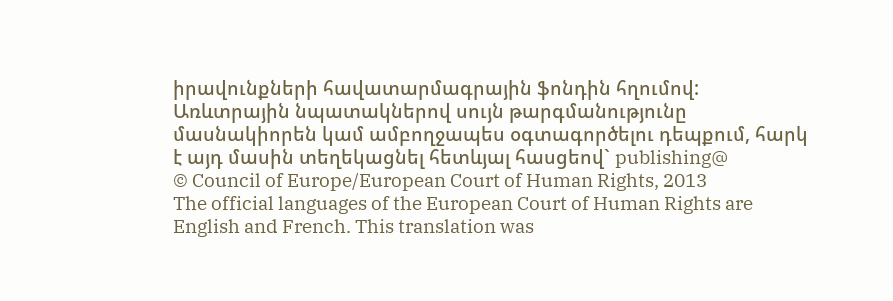իրավունքների հավատարմագրային ֆոնդին հղումով: Առևտրային նպատակներով սույն թարգմանությունը մասնակիորեն կամ ամբողջապես օգտագործելու դեպքում, հարկ է այդ մասին տեղեկացնել հետևյալ հասցեով` publishing@
© Council of Europe/European Court of Human Rights, 2013
The official languages of the European Court of Human Rights are English and French. This translation was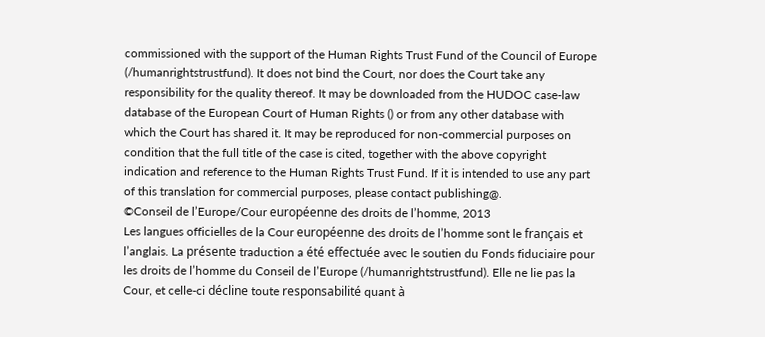commissioned with the support of the Human Rights Trust Fund of the Council of Europe (/humanrightstrustfund). It does not bind the Court, nor does the Court take any responsibility for the quality thereof. It may be downloaded from the HUDOC case-law database of the European Court of Human Rights () or from any other database with which the Court has shared it. It may be reproduced for non-commercial purposes on condition that the full title of the case is cited, together with the above copyright indication and reference to the Human Rights Trust Fund. If it is intended to use any part of this translation for commercial purposes, please contact publishing@.
©Conseil de l’Europe/Cour européenne des droits de l’homme, 2013
Les langues officielles de la Cour européenne des droits de l’homme sont le français et l’anglais. La présente traduction a été effectuée avec le soutien du Fonds fiduciaire pour les droits de l’homme du Conseil de l’Europe (/humanrightstrustfund). Elle ne lie pas la Cour, et celle-ci décline toute responsabilité quant à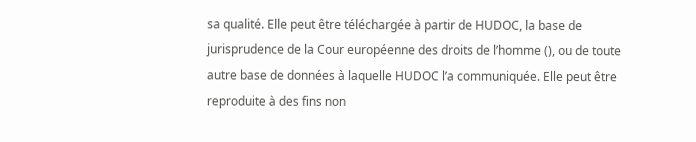sa qualité. Elle peut être téléchargée à partir de HUDOC, la base de jurisprudence de la Cour européenne des droits de l’homme (), ou de toute autre base de données à laquelle HUDOC l’a communiquée. Elle peut être reproduite à des fins non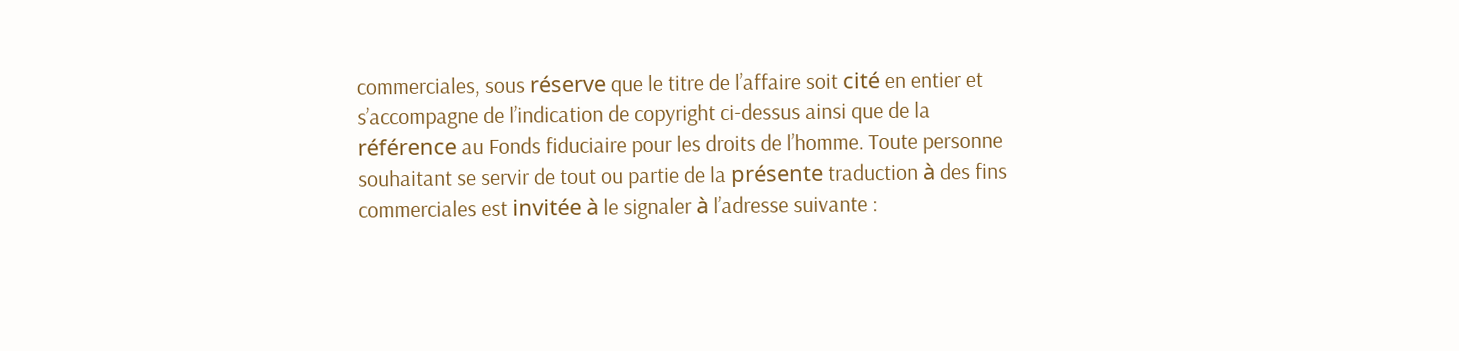commerciales, sous réserve que le titre de l’affaire soit cité en entier et s’accompagne de l’indication de copyright ci-dessus ainsi que de la référence au Fonds fiduciaire pour les droits de l’homme. Toute personne souhaitant se servir de tout ou partie de la présente traduction à des fins commerciales est invitée à le signaler à l’adresse suivante :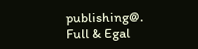publishing@.
Full & Egal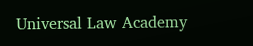Universal Law Academy